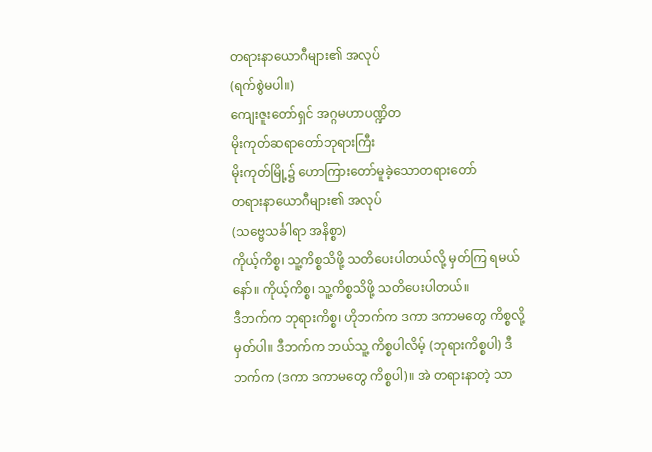တရားနာယောဂီများ၏ အလုပ်
(ရက်စွဲမပါ။)
ကျေးဇူးတော်ရှင် အဂ္ဂမဟာပဏ္ဍိတ
မိုးကုတ်ဆရာတော်ဘုရားကြီး
မိုးကုတ်မြို့၌ ဟောကြားတော်မူခဲ့သောတရားတော်
တရားနာယောဂီများ၏ အလုပ်
(သဗ္ဗေသင်္ခါရာ အနိစ္စာ)
ကိုယ့်ကိစ္စ၊ သူ့ကိစ္စသိဖို့ သတိပေးပါတယ်လို့ မှတ်ကြ ရမယ်နော်။ ကိုယ့်ကိစ္စ၊ သူ့ကိစ္စသိဖို့ သတိပေးပါတယ်။
ဒီဘက်က ဘုရားကိစ္စ၊ ဟိုဘက်က ဒကာ ဒကာမတွေ ကိစ္စလို့မှတ်ပါ။ ဒီဘက်က ဘယ်သူ့ ကိစ္စပါလိမ့် (ဘုရားကိစ္စပါ) ဒီဘက်က (ဒကာ ဒကာမတွေ ကိစ္စပါ)။ အဲ တရားနာတဲ့ သာ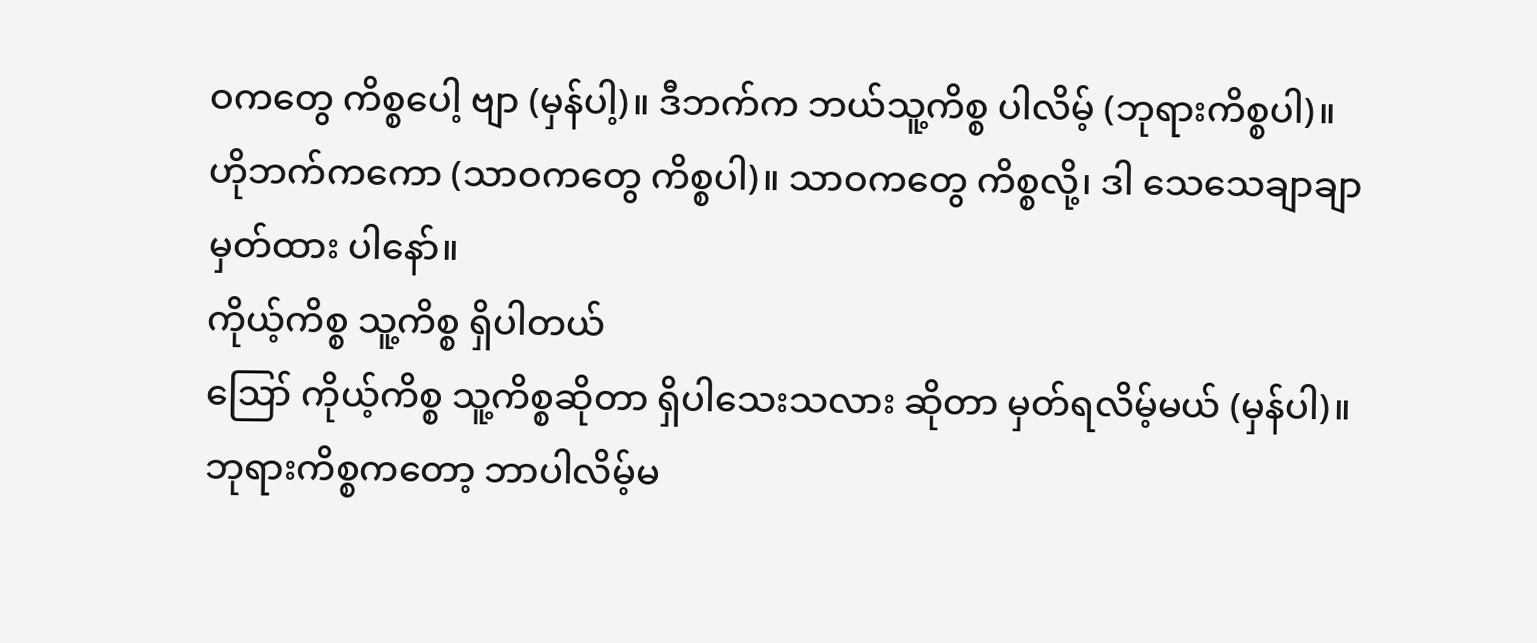ဝကတွေ ကိစ္စပေါ့ ဗျာ (မှန်ပါ့)။ ဒီဘက်က ဘယ်သူ့ကိစ္စ ပါလိမ့် (ဘုရားကိစ္စပါ)။ ဟိုဘက်ကကော (သာဝကတွေ ကိစ္စပါ)။ သာဝကတွေ ကိစ္စလို့၊ ဒါ သေသေချာချာ မှတ်ထား ပါနော်။
ကိုယ့်ကိစ္စ သူ့ကိစ္စ ရှိပါတယ်
ဪ ကိုယ့်ကိစ္စ သူ့ကိစ္စဆိုတာ ရှိပါသေးသလား ဆိုတာ မှတ်ရလိမ့်မယ် (မှန်ပါ)။
ဘုရားကိစ္စကတော့ ဘာပါလိမ့်မ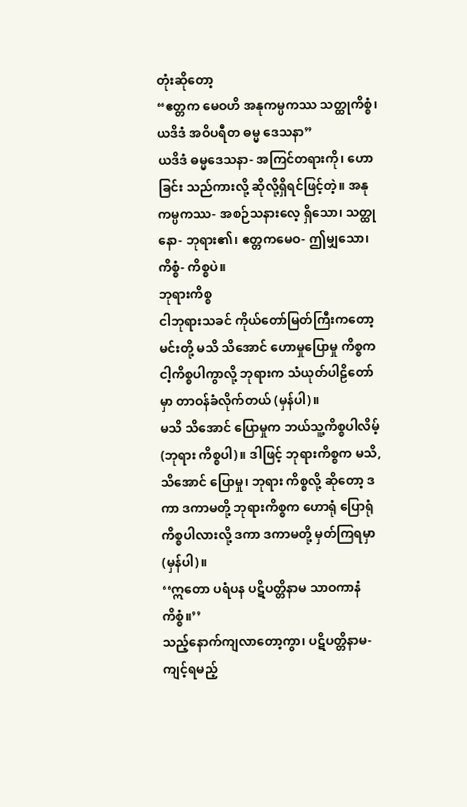တုံးဆိုတော့
“ဧတ္တက မေဝဟိ အနုကမ္ပကဿ သတ္ထုကိစ္စံ၊ ယဒိဒံ အဝိပရီတ ဓမ္မ ဒေသနာ”
ယဒိဒံ ဓမ္မဒေသနာ- အကြင်တရားကို၊ ဟောခြင်း သည်ကားလို့ ဆိုလို့ရှိရင်ဖြင့်တဲ့။ အနုကမ္ပကဿ- အစဉ်သနားလေ့ ရှိသော၊ သတ္ထုနော- ဘုရား၏၊ ဧတ္တကမေဝ- ဤမျှသော၊ ကိစ္စံ- ကိစ္စပဲ။
ဘုရားကိစ္စ
ငါဘုရားသခင် ကိုယ်တော်မြတ်ကြီးကတော့ မင်းတို့ မသိ သိအောင် ဟောမှုပြောမှု ကိစ္စက ငါ့ကိစ္စပါကွာလို့ ဘုရားက သံယုတ်ပါဠိတော်မှာ တာဝန်ခံလိုက်တယ် (မှန်ပါ)။
မသိ သိအောင် ပြောမှုက ဘယ်သူ့ကိစ္စပါလိမ့် (ဘုရား ကိစ္စပါ)။ ဒါဖြင့် ဘုရားကိစ္စက မသိ,သိအောင် ပြောမှု၊ ဘုရား ကိစ္စလို့ ဆိုတော့ ဒကာ ဒကာမတို့ ဘုရားကိစ္စက ဟောရုံ ပြောရုံ ကိစ္စပါလားလို့ ဒကာ ဒကာမတို့ မှတ်ကြရမှာ (မှန်ပါ)။
‘‘ဣတော ပရံပန ပဋိပတ္တိနာမ သာဝကာနံ ကိစ္စံ။’’
သည့်နောက်ကျလာတော့ကွာ၊ ပဋိပတ္တိနာမ- ကျင့်ရမည့်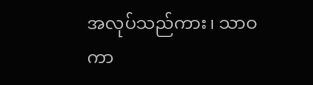အလုပ်သည်ကား၊ သာဝကာ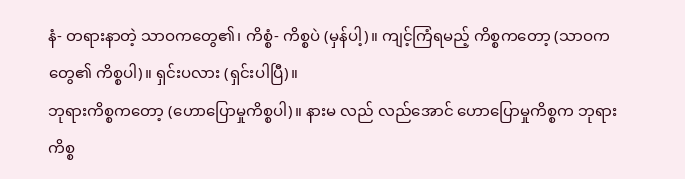နံ- တရားနာတဲ့ သာဝကတွေ၏၊ ကိစ္စံ- ကိစ္စပဲ (မှန်ပါ့)။ ကျင့်ကြံရမည့် ကိစ္စကတော့ (သာဝက တွေ၏ ကိစ္စပါ)။ ရှင်းပလား (ရှင်းပါပြီ)။
ဘုရားကိစ္စကတော့ (ဟောပြောမှုကိစ္စပါ)။ နားမ လည် လည်အောင် ဟောပြောမှုကိစ္စက ဘုရားကိစ္စ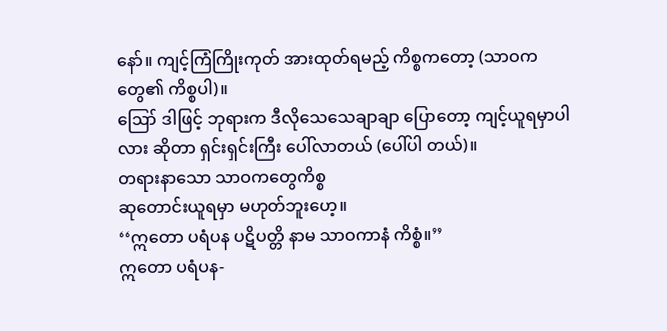နော်။ ကျင့်ကြံကြိုးကုတ် အားထုတ်ရမည့် ကိစ္စကတော့ (သာဝက တွေ၏ ကိစ္စပါ)။
ဪ ဒါဖြင့် ဘုရားက ဒီလိုသေသေချာချာ ပြောတော့ ကျင့်ယူရမှာပါလား ဆိုတာ ရှင်းရှင်းကြီး ပေါ်လာတယ် (ပေါ်ပါ တယ်)။
တရားနာသော သာဝကတွေကိစ္စ
ဆုတောင်းယူရမှာ မဟုတ်ဘူးဟေ့။
‘‘ဣတော ပရံပန ပဋိပတ္တိ နာမ သာဝကာနံ ကိစ္စံ။’’
ဣတော ပရံပန-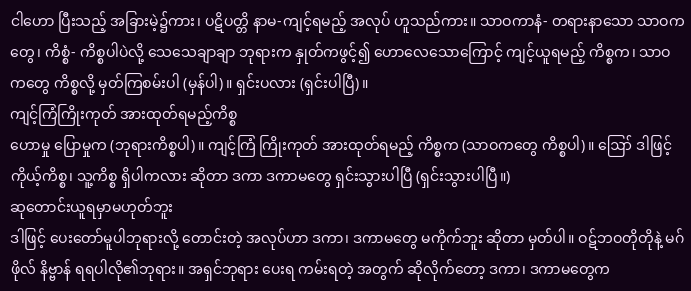ငါဟော ပြီးသည့် အခြားမဲ့၌ကား၊ ပဋိပတ္တိ နာမ-ကျင့်ရမည့် အလုပ် ဟူသည်ကား။ သာဝကာနံ- တရားနာသော သာဝကတွေ၊ ကိစ္စံ- ကိစ္စပါပဲလို့ သေသေချာချာ ဘုရားက နှုတ်ကဖွင့်၍ ဟောလေသောကြောင့် ကျင့်ယူရမည့် ကိစ္စက၊ သာဝကတွေ ကိစ္စလို့ မှတ်ကြစမ်းပါ (မှန်ပါ)။ ရှင်းပလား (ရှင်းပါပြီ)။
ကျင့်ကြံကြိုးကုတ် အားထုတ်ရမည့်ကိစ္စ
ဟောမှု ပြောမှုက (ဘုရားကိစ္စပါ)။ ကျင့်ကြံ ကြိုးကုတ် အားထုတ်ရမည့် ကိစ္စက (သာဝကတွေ ကိစ္စပါ)။ ဪ ဒါဖြင့် ကိုယ့်ကိစ္စ၊ သူ့ကိစ္စ ရှိပါကလား ဆိုတာ ဒကာ ဒကာမတွေ ရှင်းသွားပါပြီ (ရှင်းသွားပါပြီ။)
ဆုတောင်းယူရမှာမဟုတ်ဘူး
ဒါဖြင့် ပေးတော်မူပါဘုရားလို့ တောင်းတဲ့ အလုပ်ဟာ ဒကာ၊ ဒကာမတွေ မကိုက်ဘူး ဆိုတာ မှတ်ပါ။ ဝဋ်ဘဝတိုတိုနဲ့ မဂ်ဖိုလ် နိဗ္ဗာန် ရရပါလို၏ဘုရား။ အရှင်ဘုရား ပေးရ ကမ်းရတဲ့ အတွက် ဆိုလိုက်တော့ ဒကာ၊ ဒကာမတွေက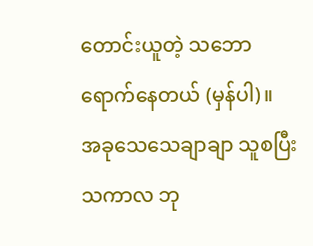တောင်းယူတဲ့ သဘော ရောက်နေတယ် (မှန်ပါ)။
အခုသေသေချာချာ သူစပြီး သကာလ ဘု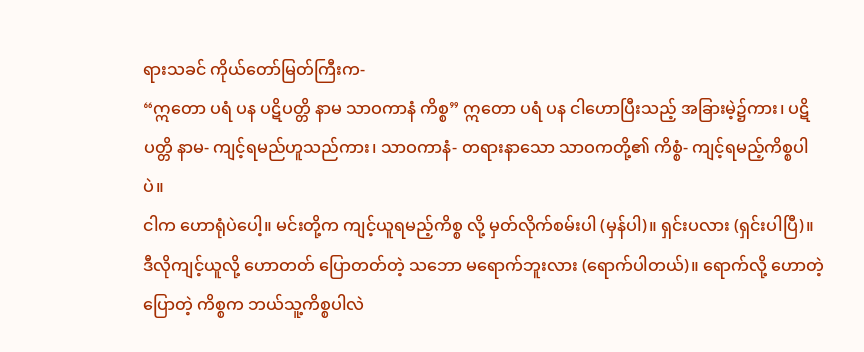ရားသခင် ကိုယ်တော်မြတ်ကြီးက-
“ဣတော ပရံ ပန ပဋိပတ္တိ နာမ သာဝကာနံ ကိစ္စ” ဣတော ပရံ ပန ငါဟောပြီးသည့် အခြားမဲ့၌ကား၊ ပဋိပတ္တိ နာမ- ကျင့်ရမည်ဟူသည်ကား၊ သာဝကာနံ- တရားနာသော သာဝကတို့၏ ကိစ္စံ- ကျင့်ရမည့်ကိစ္စပါပဲ။
ငါက ဟောရုံပဲပေါ့။ မင်းတို့က ကျင့်ယူရမည့်ကိစ္စ လို့ မှတ်လိုက်စမ်းပါ (မှန်ပါ)။ ရှင်းပလား (ရှင်းပါပြီ)။
ဒီလိုကျင့်ယူလို့ ဟောတတ် ပြောတတ်တဲ့ သဘော မရောက်ဘူးလား (ရောက်ပါတယ်)။ ရောက်လို့ ဟောတဲ့ ပြောတဲ့ ကိစ္စက ဘယ်သူ့ကိစ္စပါလဲ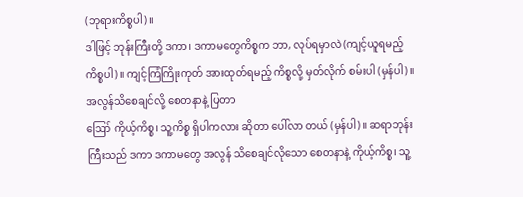(ဘုရားကိစ္စပါ)။
ဒါဖြင့် ဘုန်းကြီးတို့ ဒကာ၊ ဒကာမတွေကိစ္စက ဘာ, လုပ်ရမှာလဲ (ကျင့်ယူရမည့် ကိစ္စပါ)။ ကျင့်ကြံကြိုးကုတ် အားထုတ်ရမည့် ကိစ္စလို့ မှတ်လိုက် စမ်းပါ (မှန်ပါ)။
အလွန်သိစေချင်လို့ စေတနာနဲ့ ပြတာ
ဪ ကိုယ့်ကိစ္စ၊ သူ့ကိစ္စ ရှိပါကလား ဆိုတာ ပေါ်လာ တယ် (မှန်ပါ)။ ဆရာဘုန်းကြီးသည် ဒကာ ဒကာမတွေ အလွန် သိစေချင်လိုသော စေတနာနဲ့ ကိုယ့်ကိစ္စ၊ သူ့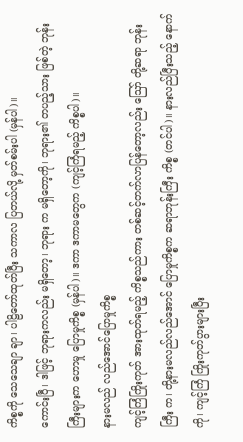ကိစ္စကို သေသေချာ ချာ၊ ပါဠိတော်ထုတ်ပြီး သကာလ ပြတယ်လို့ မှတ်စမ်းပါ (မှန်ပါ)။
ကောင်းပြီ၊ ဒါဖြင့် ဘုရားကလည်း မရှိတော့၊ ဘုရား က မရှိတော့ကို၊ ဘုရား၏ တပည့်သား ဖြစ်တဲ့ ဘုန်းကြီးများက ဟောမှု ပြောမှုကိစ္စ (မှန်ပါ)။ ဒကာ ဒကာမတွေက (ကျင့်ကြံရမည့် ကိစ္စပါ)။
နားမလည် လည်အောင်ပြောမှုကိစ္စ
ကျင့်ကြံကြိုးကုတ် အားထုတ်ရမည့် ကိစ္စသည်ကား တစ်ဆင့်တက်လာပြန်တော့လည်း ဪ တို့ဆရာ ဘုန်းကြီး က၊ တို့နားမလည်လည်အောင် ပြောမှုကိစ္စက ဆရာဘုန်းကြီး ကိစ္စ (တင်ပါ)။ နားလည်ပြီးသည့် နောက်ကို၊ ကျင့်ကြံ ကြိုးကုတ်ပွားများပြီး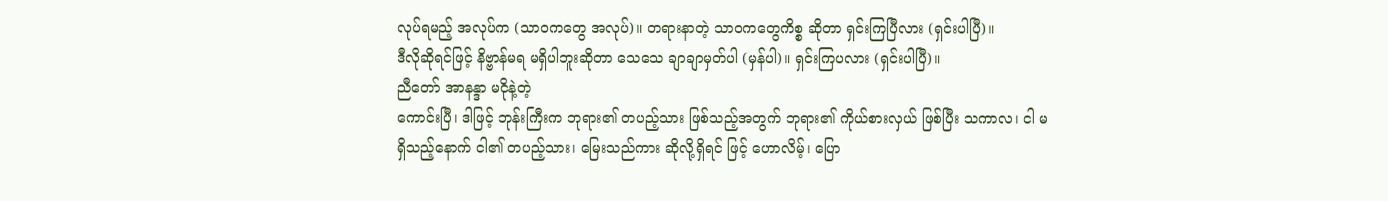လုပ်ရမည့် အလုပ်က (သာဝကတွေ အလုပ်)။ တရားနာတဲ့ သာဝကတွေကိစ္စ ဆိုတာ ရှင်းကြပြီလား (ရှင်းပါပြီ)။
ဒီလိုဆိုရင်ဖြင့် နိဗ္ဗာန်မရ မရှိပါဘူးဆိုတာ သေသေ ချာချာမှတ်ပါ (မှန်ပါ)။ ရှင်းကြပလား (ရှင်းပါပြီ)။
ညီတော် အာနန္ဒာ မငိုနဲ့တဲ့
ကောင်းပြီ၊ ဒါဖြင့် ဘုန်းကြီးက ဘုရား၏ တပည့်သား ဖြစ်သည့်အတွက် ဘုရား၏ ကိုယ်စားလှယ် ဖြစ်ပြီး သကာလ၊ ငါ မရှိသည့်နောက် ငါ၏ တပည့်သား၊ မြေးသည်ကား ဆိုလို့ရှိရင် ဖြင့် ဟောလိမ့်၊ ပြော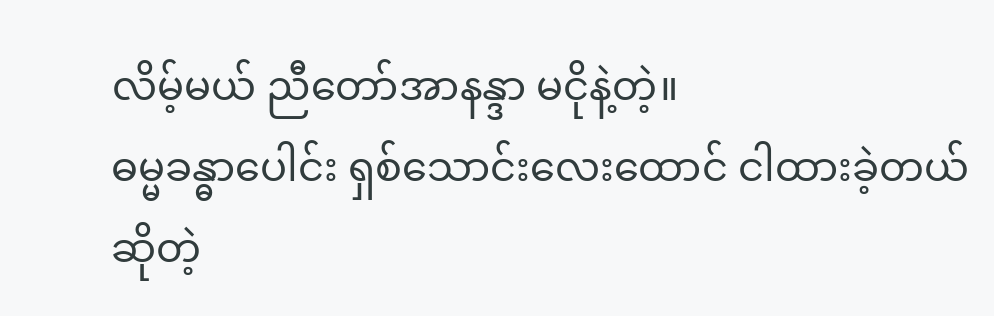လိမ့်မယ် ညီတော်အာနန္ဒာ မငိုနဲ့တဲ့။
ဓမ္မခန္ဓာပေါင်း ရှစ်သောင်းလေးထောင် ငါထားခဲ့တယ် ဆိုတဲ့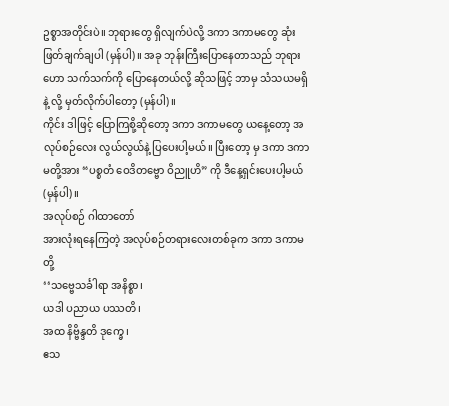ဥစ္စာအတိုင်းပဲ။ ဘုရားတွေ ရှိလျက်ပဲလို့ ဒကာ ဒကာမတွေ ဆုံးဖြတ်ချက်ချပါ (မှန်ပါ)။ အခု ဘုန်းကြီးပြောနေတာသည် ဘုရားဟော သက်သက်ကို ပြောနေတယ်လို့ ဆိုသဖြင့် ဘာမှ သံသယမရှိနဲ့ လို့ မှတ်လိုက်ပါတော့ (မှန်ပါ)။
ကိုင်း ဒါဖြင့် ပြောကြစို့ဆိုတော့ ဒကာ ဒကာမတွေ ယနေ့တော့ အလုပ်စဉ်လေး လွယ်လွယ်နဲ့ ပြပေးပါ့မယ်။ ပြီးတော့ မှ ဒကာ ဒကာမတို့အား “ပစ္စတံ ဝေဒိတဗ္ဗော ဝိညူဟိ” ကို ဒီနေ့ရှင်းပေးပါ့မယ် (မှန်ပါ)။
အလုပ်စဉ် ဂါထာတော်
အားလုံးရနေကြတဲ့ အလုပ်စဉ်တရားလေးတစ်ခုက ဒကာ ဒကာမတို့
‘‘သဗ္ဗေသင်္ခါရာ အနိစ္စာ၊
ယဒါ ပညာယ ပဿတိ၊
အထ နိဗ္ဗိန္ဒတိ ဒုက္ခေ၊
ဧသ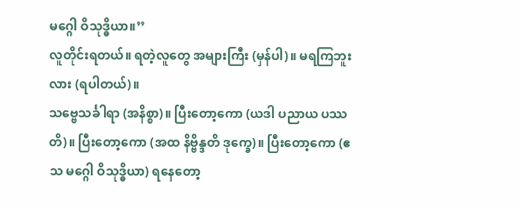မဂ္ဂေါ ဝိသုဒ္ဓိယာ။’’
လူတိုင်းရတယ်။ ရတဲ့လူတွေ အများကြီး (မှန်ပါ)။ မရကြဘူးလား (ရပါတယ်)။
သဗ္ဗေသင်္ခါရာ (အနိစ္စာ)။ ပြီးတော့ကော (ယဒါ ပညာယ ပဿတိ)။ ပြီးတော့ကော (အထ နိဗ္ဗိန္ဒတိ ဒုက္ခေ)။ ပြီးတော့ကော (ဧသ မဂ္ဂေါ ဝိသုဒ္ဓိယာ) ရနေတော့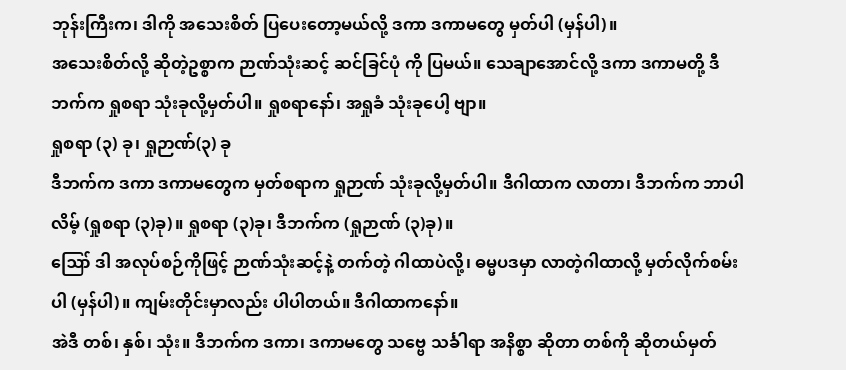ဘုန်းကြီးက၊ ဒါကို အသေးစိတ် ပြပေးတော့မယ်လို့ ဒကာ ဒကာမတွေ မှတ်ပါ (မှန်ပါ)။
အသေးစိတ်လို့ ဆိုတဲ့ဥစ္စာက ဉာဏ်သုံးဆင့် ဆင်ခြင်ပုံ ကို ပြမယ်။ သေချာအောင်လို့ ဒကာ ဒကာမတို့ ဒီဘက်က ရှုစရာ သုံးခုလို့မှတ်ပါ။ ရှုစရာနော်၊ အရှုခံ သုံးခုပေါ့ ဗျာ။
ရှုစရာ (၃) ခု၊ ရှုဉာဏ်(၃) ခု
ဒီဘက်က ဒကာ ဒကာမတွေက မှတ်စရာက ရှုဉာဏ် သုံးခုလို့မှတ်ပါ။ ဒီဂါထာက လာတာ၊ ဒီဘက်က ဘာပါလိမ့် (ရှုစရာ (၃)ခု)။ ရှုစရာ (၃)ခု၊ ဒီဘက်က (ရှုဉာဏ် (၃)ခု)။
ဪ ဒါ အလုပ်စဉ်ကိုဖြင့် ဉာဏ်သုံးဆင့်နဲ့ တက်တဲ့ ဂါထာပဲလို့၊ ဓမ္မပဒမှာ လာတဲ့ဂါထာလို့ မှတ်လိုက်စမ်းပါ (မှန်ပါ)။ ကျမ်းတိုင်းမှာလည်း ပါပါတယ်။ ဒီဂါထာကနော်။
အဲဒီ တစ်၊ နှစ်၊ သုံး။ ဒီဘက်က ဒကာ၊ ဒကာမတွေ သဗ္ဗေ သင်္ခါရာ အနိစ္စာ ဆိုတာ တစ်ကို ဆိုတယ်မှတ်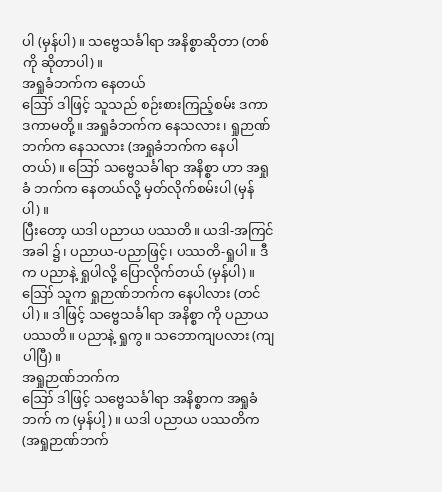ပါ (မှန်ပါ)။ သဗ္ဗေသင်္ခါရာ အနိစ္စာဆိုတာ (တစ်ကို ဆိုတာပါ)။
အရှုခံဘက်က နေတယ်
ဪ ဒါဖြင့် သူသည် စဉ်းစားကြည့်စမ်း ဒကာ ဒကာမတို့။ အရှုခံဘက်က နေသလား၊ ရှုဉာဏ်ဘက်က နေသလား (အရှုခံဘက်က နေပါတယ်)။ ဪ သဗ္ဗေသင်္ခါရာ အနိစ္စာ ဟာ အရှုခံ ဘက်က နေတယ်လို့ မှတ်လိုက်စမ်းပါ (မှန်ပါ)။
ပြီးတော့ ယဒါ ပညာယ ပဿတိ။ ယဒါ-အကြင်အခါ ၌၊ ပညာယ-ပညာဖြင့်၊ ပဿတိ-ရှုပါ။ ဒီက ပညာနဲ့ ရှုပါလို့ ပြောလိုက်တယ် (မှန်ပါ)။
ဪ သူက ရှုဉာဏ်ဘက်က နေပါလား (တင်ပါ)။ ဒါဖြင့် သဗ္ဗေသင်္ခါရာ အနိစ္စာ ကို ပညာယ ပဿတိ။ ပညာနဲ့ ရှုကွ။ သဘောကျပလား (ကျပါပြီ)။
အရှုဉာဏ်ဘက်က
ဪ ဒါဖြင့် သဗ္ဗေသင်္ခါရာ အနိစ္စာက အရှုခံဘက် က (မှန်ပါ့)။ ယဒါ ပညာယ ပဿတိက (အရှုဉာဏ်ဘက်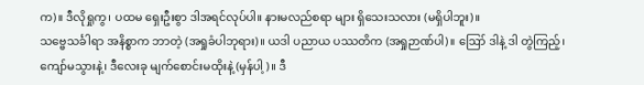က)။ ဒီလိုရှုကွ၊ ပထမ ရှေးဦးစွာ ဒါအရင်လုပ်ပါ။ နားမလည်စရာ များ ရှိသေးသလား (မရှိပါဘူး)။
သဗ္ဗေသင်္ခါရာ အနိစ္စာက ဘာတဲ့ (အရှုခံပါဘုရား)။ ယဒါ ပညာယ ပဿတိက (အရှုဉာဏ်ပါ)။ ဪ ဒါနဲ့ ဒါ တွဲကြည့်၊ ကျော်မသွားနဲ့၊ ဒီလေးခု မျက်စောင်းမထိုးနဲ့ (မှန်ပါ့)။ ဒီ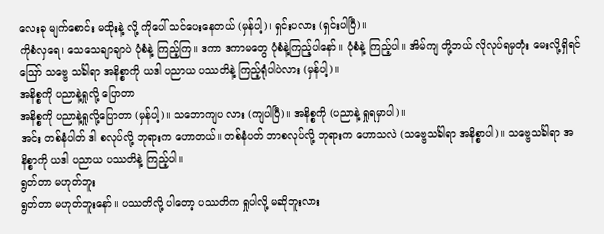လေးခု မျက်စောင်း မထိုးနဲ့ လို့ ကိုပေါ် သင်ပေးနေတယ် (မှန်ပါ့)၊ ရှင်းပလား (ရှင်းပါပြီ)။
ကိုစံလှရေ၊ သေသေချာချာပဲ ပုံစံနဲ့ ကြည့်ကြ။ ဒကာ ဒကာမတွေ ပုံစံနဲ့ကြည့်ပါနော်။ ပုံစံနဲ့ ကြည့်ပါ။ အိမ်ကျ တို့ဘယ် လိုလုပ်ရမှတုံး မေးလို့ရှိရင် ဪ သဗ္ဗေ သင်္ခါရာ အနိစ္စာကို ယဒါ ပညာယ ပဿတိနဲ့ ကြည့်ရုံပါပဲလား (မှန်ပါ့)။
အနိစ္စကို ပညာနဲ့ရှုလို့ ပြောတာ
အနိစ္စကို ပညာနဲ့ရှုလို့ပြောတာ (မှန်ပါ့)။ သဘောကျပ လား (ကျပါပြီ)။ အနိစ္စကို (ပညာနဲ့ ရှုရမှာပါ)။
အင်း တစ်နံပါတ် ဒါ စလုပ်လို့ ဘုရားက ဟောတယ်။ တစ်နံပတ် ဘာစလုပ်လို့ ဘုရားက ဟောသလဲ (သဗ္ဗေသင်္ခါရာ အနိစ္စာပါ)။ သဗ္ဗေသင်္ခါရာ အနိစ္စာကို ယဒါ ပညာယ ပဿတိနဲ့ ကြည့်ပါ။
ရွတ်တာ မဟုတ်ဘူး
ရွတ်တာ မဟုတ်ဘူးနော်။ ပဿတိလို့ ပါတော့ ပဿတိက ရှုပါလို့ မဆိုဘူးလား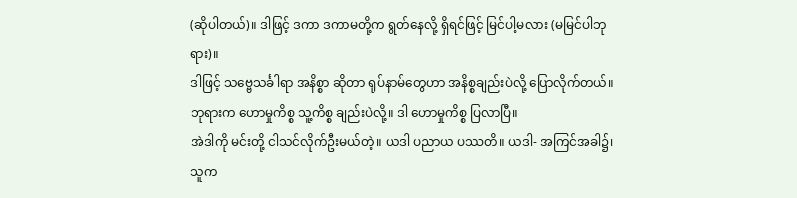(ဆိုပါတယ်)။ ဒါဖြင့် ဒကာ ဒကာမတို့က ရွတ်နေလို့ ရှိရင်ဖြင့် မြင်ပါ့မလား (မမြင်ပါဘုရား)။
ဒါဖြင့် သဗ္ဗေသင်္ခါရာ အနိစ္စာ ဆိုတာ ရုပ်နာမ်တွေဟာ အနိစ္စချည်းပဲလို့ ပြောလိုက်တယ်။ ဘုရားက ဟောမှုကိစ္စ သူ့ကိစ္စ ချည်းပဲလို့။ ဒါ ဟောမှုကိစ္စ ပြလာပြီ။
အဲဒါကို မင်းတို့ ငါသင်လိုက်ဦးမယ်တဲ့။ ယဒါ ပညာယ ပဿတိ။ ယဒါ- အကြင်အခါ၌၊ သူက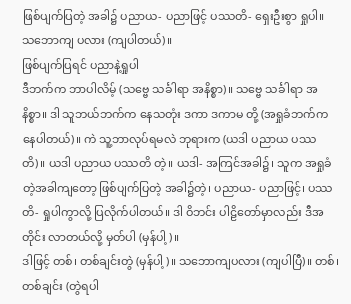ဖြစ်ပျက်ပြတဲ့ အခါ၌ ပညာယ- ပညာဖြင့် ပဿတိ- ရှေးဦးစွာ ရှုပါ။ သဘောကျ ပလား (ကျပါတယ်)။
ဖြစ်ပျက်ပြရင် ပညာနဲ့ရှုပါ
ဒီဘက်က ဘာပါလိမ့် (သဗ္ဗေ သင်္ခါရာ အနိစ္စာ)။ သဗ္ဗေ သင်္ခါရာ အနိစ္စာ။ ဒါ သူဘယ်ဘက်က နေသတုံး ဒကာ ဒကာမ တို့ (အရှုခံဘက်က နေပါတယ်)။ ကဲ သူ့ဘာလုပ်ရမလဲ ဘုရားက (ယဒါ ပညာယ ပဿတိ)။ ယဒါ ပညာယ ပဿတိ တဲ့။ ယဒါ- အကြင်အခါ၌၊ သူက အရှုခံတဲ့အခါကျတော့ ဖြစ်ပျက်ပြတဲ့ အခါ၌တဲ့၊ ပညာယ- ပညာဖြင့်၊ ပဿတိ- ရှုပါကွာလို့ ပြလိုက်ပါတယ်။ ဒါ ဝိဘင်း ပါဠိတော်မှာလည်း ဒီအတိုင်း လာတယ်လို့ မှတ်ပါ (မှန်ပါ့)။
ဒါဖြင့် တစ်၊ တစ်ချင်းတွဲ (မှန်ပါ့)။ သဘောကျပလား (ကျပါပြီ)။ တစ်၊ တစ်ချင်း (တွဲရပါ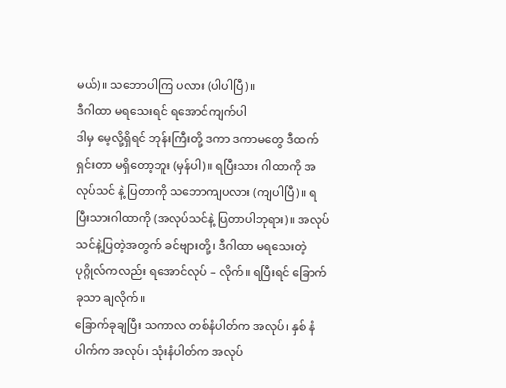မယ်)။ သဘောပါကြ ပလား (ပါပါပြီ)။
ဒီဂါထာ မရသေးရင် ရအောင်ကျက်ပါ
ဒါမှ မေ့လို့ရှိရင် ဘုန်းကြီးတို့ ဒကာ ဒကာမတွေ ဒီထက် ရှင်းတာ မရှိတော့ဘူး (မှန်ပါ)။ ရပြီးသား ဂါထာကို အလုပ်သင် နဲ့ ပြတာကို သဘောကျပလား (ကျပါပြီ)။ ရပြီးသားဂါထာကို (အလုပ်သင်နဲ့ ပြတာပါဘုရား)။ အလုပ်သင်နဲ့ပြတဲ့အတွက် ခင်ဗျားတို့၊ ဒီဂါထာ မရသေးတဲ့ ပုဂ္ဂိုလ်ကလည်း ရအောင်လုပ် – လိုက်။ ရပြီးရင် ခြောက်ခုသာ ချလိုက်။
ခြောက်ခုချပြီး သကာလ တစ်နံပါတ်က အလုပ်၊ နှစ် နံပါက်က အလုပ်၊ သုံးနံပါတ်က အလုပ်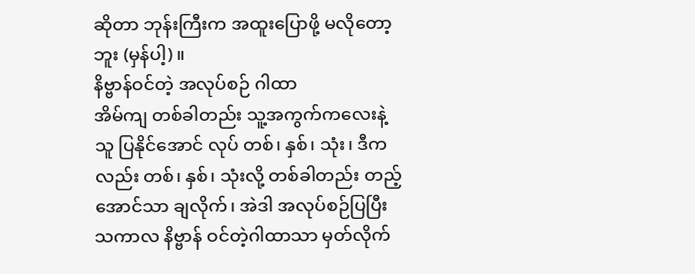ဆိုတာ ဘုန်းကြီးက အထူးပြောဖို့ မလိုတော့ဘူး (မှန်ပါ့)။
နိဗ္ဗာန်ဝင်တဲ့ အလုပ်စဉ် ဂါထာ
အိမ်ကျ တစ်ခါတည်း သူ့အကွက်ကလေးနဲ့သူ ပြနိုင်အောင် လုပ် တစ်၊ နှစ်၊ သုံး၊ ဒီကလည်း တစ်၊ နှစ်၊ သုံးလို့ တစ်ခါတည်း တည့်အောင်သာ ချလိုက်၊ အဲဒါ အလုပ်စဉ်ပြပြီး သကာလ နိဗ္ဗာန် ဝင်တဲ့ဂါထာသာ မှတ်လိုက်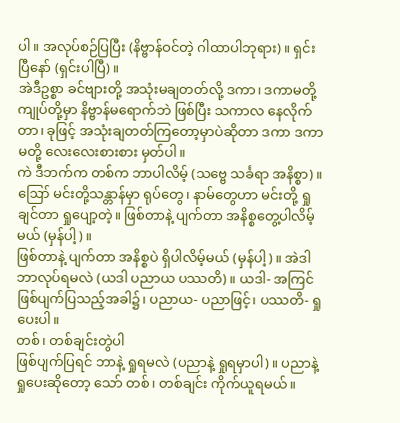ပါ။ အလုပ်စဉ်ပြပြီး (နိဗ္ဗာန်ဝင်တဲ့ ဂါထာပါဘုရား)။ ရှင်းပြီနော် (ရှင်းပါပြီ)။
အဲဒီဥစ္စာ ခင်ဗျားတို့ အသုံးမချတတ်လို့ ဒကာ၊ ဒကာမတို့ ကျုပ်တို့မှာ နိဗ္ဗာန်မရောက်ဘဲ ဖြစ်ပြီး သကာလ နေလိုက်တာ၊ ခုဖြင့် အသုံးချတတ်ကြတော့မှာပဲဆိုတာ ဒကာ ဒကာမတို့ လေးလေးစားစား မှတ်ပါ။
ကဲ ဒီဘက်က တစ်က ဘာပါလိမ့် (သဗ္ဗေ သင်္ခရာ အနိစ္စာ)။ ဪ မင်းတို့သန္တာန်မှာ ရုပ်တွေ၊ နာမ်တွေဟာ မင်းတို့ ရှုချင်တာ ရှုပျော့တဲ့။ ဖြစ်တာနဲ့ ပျက်တာ အနိစ္စတွေ့ပါလိမ့်မယ် (မှန်ပါ့)။
ဖြစ်တာနဲ့ ပျက်တာ အနိစ္စပဲ ရှိပါလိမ့်မယ် (မှန်ပါ့)။ အဲဒါ ဘာလုပ်ရမလဲ (ယဒါ ပညာယ ပဿတိ)။ ယဒါ- အကြင် ဖြစ်ပျက်ပြသည့်အခါ၌၊ ပညာယ- ပညာဖြင့်၊ ပဿတိ- ရှုပေးပါ။
တစ်၊ တစ်ချင်းတွဲပါ
ဖြစ်ပျက်ပြရင် ဘာနဲ့ ရှုရမလဲ (ပညာနဲ့ ရှုရမှာပါ)။ ပညာနဲ့ ရှုပေးဆိုတော့ သော် တစ်၊ တစ်ချင်း ကိုက်ယူရမယ်။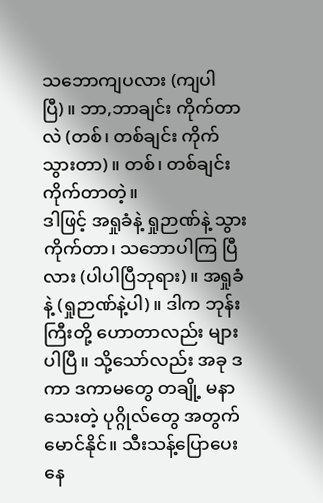သဘောကျပလား (ကျပါပြီ)။ ဘာ,ဘာချင်း ကိုက်တာလဲ (တစ်၊ တစ်ချင်း ကိုက်သွားတာ)။ တစ်၊ တစ်ချင်း ကိုက်တာတဲ့။
ဒါဖြင့် အရှုခံနဲ့ ရှုဉာဏ်နဲ့ သွားကိုက်တာ၊ သဘောပါကြ ပြီလား (ပါပါပြီဘုရား)။ အရှုခံနဲ့ (ရှုဉာဏ်နဲ့ပါ)။ ဒါက ဘုန်းကြီးတို့ ဟောတာလည်း များပါပြီ။ သို့သော်လည်း အခု ဒကာ ဒကာမတွေ တချို့ မနာသေးတဲ့ ပုဂ္ဂိုလ်တွေ အတွက် မောင်နိုင်။ သီးသန့်ပြောပေးနေ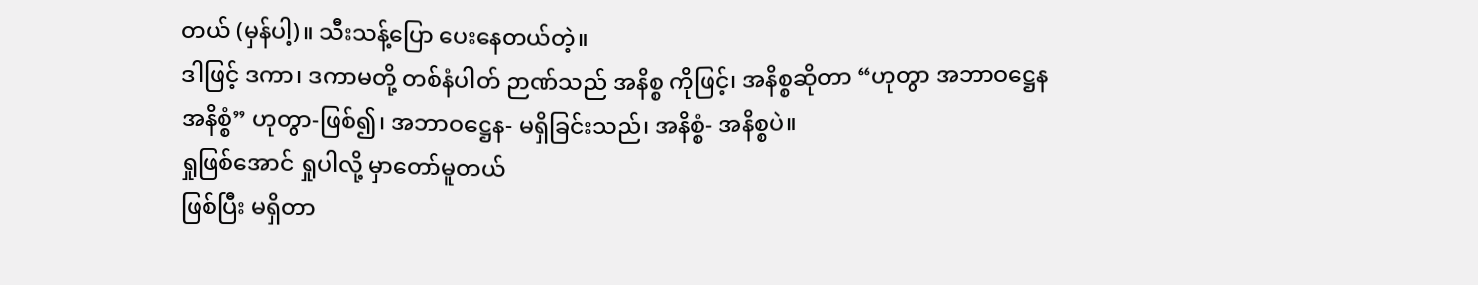တယ် (မှန်ပါ့)။ သီးသန့်ပြော ပေးနေတယ်တဲ့။
ဒါဖြင့် ဒကာ၊ ဒကာမတို့ တစ်နံပါတ် ဉာဏ်သည် အနိစ္စ ကိုဖြင့်၊ အနိစ္စဆိုတာ “ဟုတွာ အဘာဝဋ္ဌေန အနိစ္စံ” ဟုတွာ-ဖြစ်၍၊ အဘာဝဋ္ဌေန- မရှိခြင်းသည်၊ အနိစ္စံ- အနိစ္စပဲ။
ရှုဖြစ်အောင် ရှုပါလို့ မှာတော်မူတယ်
ဖြစ်ပြီး မရှိတာ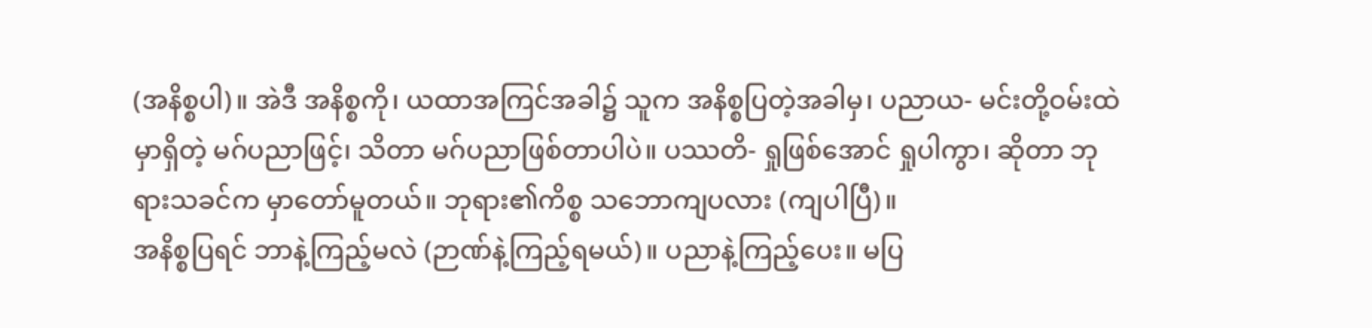(အနိစ္စပါ)။ အဲဒီ အနိစ္စကို၊ ယထာအကြင်အခါ၌ သူက အနိစ္စပြတဲ့အခါမှ၊ ပညာယ- မင်းတို့ဝမ်းထဲ မှာရှိတဲ့ မဂ်ပညာဖြင့်၊ သိတာ မဂ်ပညာဖြစ်တာပါပဲ။ ပဿတိ- ရှုဖြစ်အောင် ရှုပါကွာ၊ ဆိုတာ ဘုရားသခင်က မှာတော်မူတယ်။ ဘုရား၏ကိစ္စ သဘောကျပလား (ကျပါပြီ)။
အနိစ္စပြရင် ဘာနဲ့ကြည့်မလဲ (ဉာဏ်နဲ့ကြည့်ရမယ်)။ ပညာနဲ့ကြည့်ပေး။ မပြ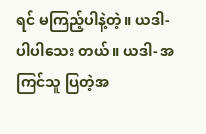ရင် မကြည့်ပါနဲ့တဲ့။ ယဒါ- ပါပါသေး တယ်။ ယဒါ- အကြင်သူ ပြတဲ့အ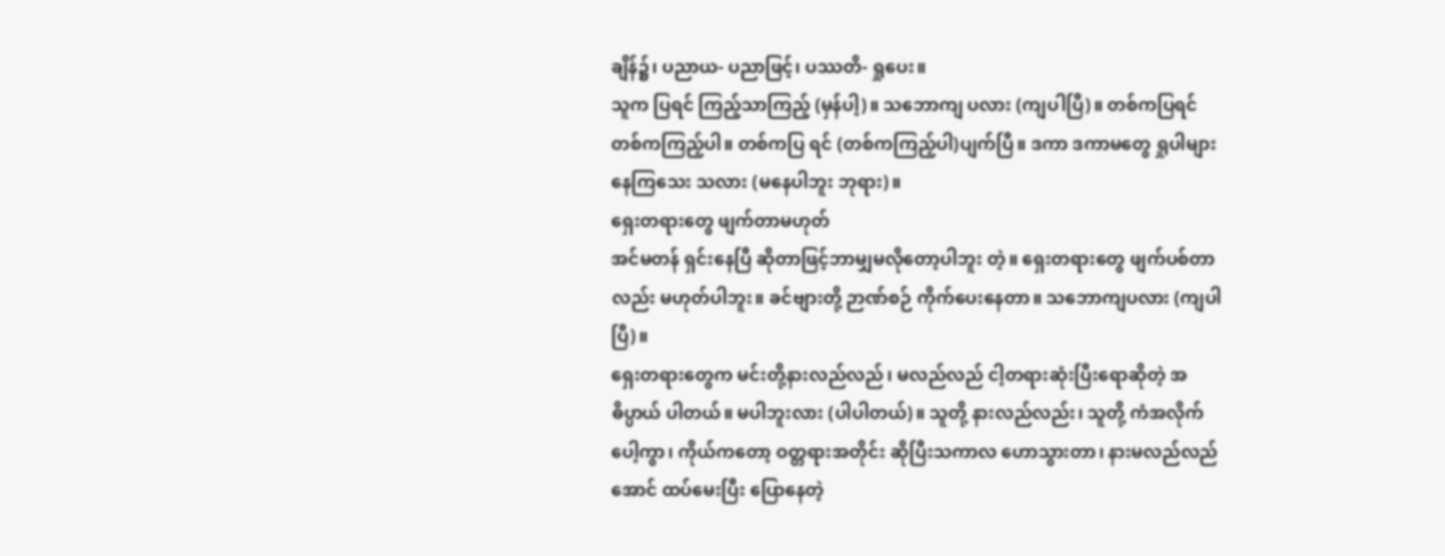ချိန်၌၊ ပညာယ- ပညာဖြင့်၊ ပဿတိ- ရှုပေး။
သူက ပြရင် ကြည့်သာကြည့် (မှန်ပါ့)။ သဘောကျ ပလား (ကျပါပြီ)။ တစ်ကပြရင် တစ်ကကြည့်ပါ။ တစ်ကပြ ရင် (တစ်ကကြည့်ပါ)ပျက်ပြီ။ ဒကာ ဒကာမတွေ ရှုပါများ နေကြသေး သလား (မနေပါဘူး ဘုရား)။
ရှေးတရားတွေ ဖျက်တာမဟုတ်
အင်မတန် ရှင်းနေပြီ ဆိုတာဖြင့်ဘာမျှမလိုတော့ပါဘူး တဲ့။ ရှေးတရားတွေ ဖျက်ပစ်တာလည်း မဟုတ်ပါဘူး။ ခင်ဗျားတို့ ဉာဏ်စဉ် ကိုက်ပေးနေတာ။ သဘောကျပလား (ကျပါပြီ)။
ရှေးတရားတွေက မင်းတို့နားလည်လည်၊ မလည်လည် ငါ့တရားဆုံးပြီးရောဆိုတဲ့ အဓိပ္ပာယ် ပါတယ်။ မပါဘူးလား (ပါပါတယ်)။ သူတို့ နားလည်လည်း၊ သူတို့ ကံအလိုက်ပေါ့ကွာ၊ ကိုယ်ကတော့ ဝတ္တရားအတိုင်း ဆိုပြီးသကာလ ဟောသွားတာ၊ နားမလည်လည်အောင် ထပ်မေးပြီး ပြောနေတဲ့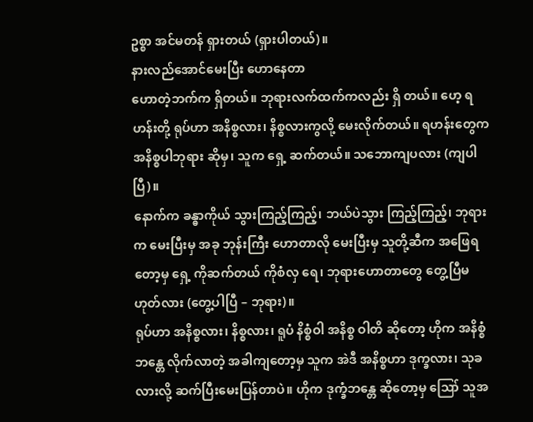ဥစ္စာ အင်မတန် ရှားတယ် (ရှားပါတယ်)။
နားလည်အောင်မေးပြီး ဟောနေတာ
ဟောတဲ့ဘက်က ရှိတယ်။ ဘုရားလက်ထက်ကလည်း ရှိ တယ်။ ဟေ့ ရဟန်းတို့ ရုပ်ဟာ အနိစ္စလား၊ နိစ္စလားကွလို့ မေးလိုက်တယ်။ ရဟန်းတွေက အနိစ္စပါဘုရား ဆိုမှ၊ သူက ရှေ့ ဆက်တယ်။ သဘောကျပလား (ကျပါပြီ)။
နောက်က ခန္ဓာကိုယ် သွားကြည့်ကြည့်၊ ဘယ်ပဲသွား ကြည့်ကြည့်၊ ဘုရားက မေးပြီးမှ အခု ဘုန်းကြီး ဟောတာလို မေးပြီးမှ သူတို့ဆီက အဖြေရတော့မှ ရှေ့ ကိုဆက်တယ် ကိုစံလှ ရေ၊ ဘုရားဟောတာတွေ တွေ့ပြီမဟုတ်လား (တွေ့ပါပြီ – ဘုရား)။
ရုပ်ဟာ အနိစ္စလား၊ နိစ္စလား၊ ရူပံ နိစ္စံဝါ အနိစ္စ ဝါတိ ဆိုတော့ ဟိုက အနိစ္စံ ဘန္တေ လိုက်လာတဲ့ အခါကျတော့မှ သူက အဲဒီ အနိစ္စဟာ ဒုက္ခလား၊ သုခလားလို့ ဆက်ပြီးမေးပြန်တာပဲ။ ဟိုက ဒုက္ခံဘန္တေ ဆိုတော့မှ ဪ သူအ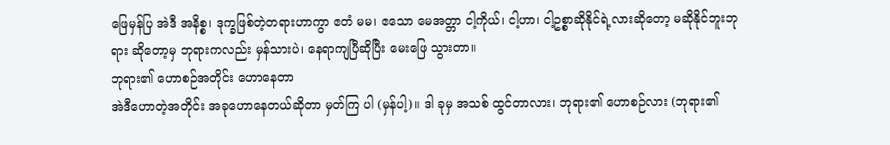ဖြေမှန်ပြ အဲဒီ အနိစ္စ၊ ဒုက္ခဖြစ်တဲ့တရားဟာကွာ ဧတံ မမ၊ ဧသော မေအတ္တာ ငါ့ကိုယ်၊ ငါ့ဟာ၊ ငါ့ဥစ္စာဆိုနိုင်ရဲ့လားဆိုတော့ မဆိုနိုင်ဘူးဘုရား ဆိုတော့မှ ဘုရားကလည်း မှန်သားပဲ၊ နေရာကျပြီဆိုပြီး မေးဖြေ သွားတာ။
ဘုရား၏ ဟောစဉ်အတိုင်း ဟောနေတာ
အဲဒီဟောတဲ့အတိုင်း အခုဟောနေတယ်ဆိုတာ မှတ်ကြ ပါ (မှန်ပါ့)။ ဒါ ခုမှ အသစ် ထွင်တာလား၊ ဘုရား၏ ဟောစဉ်လား (ဘုရား၏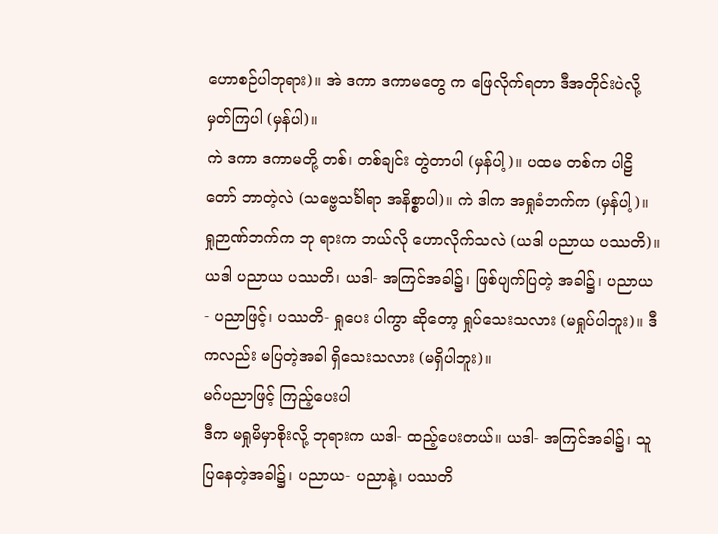ဟောစဉ်ပါဘုရား)။ အဲ ဒကာ ဒကာမတွေ က ဖြေလိုက်ရတာ ဒီအတိုင်းပဲလို့ မှတ်ကြပါ (မှန်ပါ)။
ကဲ ဒကာ ဒကာမတို့ တစ်၊ တစ်ချင်း တွဲတာပါ (မှန်ပါ့)။ ပထမ တစ်က ပါဠိတော် ဘာတဲ့လဲ (သဗ္ဗေသင်္ခါရာ အနိစ္စာပါ)။ ကဲ ဒါက အရှုခံဘက်က (မှန်ပါ့)။ ရှုဉာဏ်ဘက်က ဘု ရားက ဘယ်လို ဟောလိုက်သလဲ (ယဒါ ပညာယ ပဿတိ)။
ယဒါ ပညာယ ပဿတိ၊ ယဒါ- အကြင်အခါ၌၊ ဖြစ်ပျက်ပြတဲ့ အခါ၌၊ ပညာယ- ပညာဖြင့်၊ ပဿတိ- ရှုပေး ပါကွာ ဆိုတော့ ရှုပ်သေးသလား (မရှုပ်ပါဘူး)။ ဒီကလည်း မပြတဲ့အခါ ရှိသေးသလား (မရှိပါဘူး)။
မဂ်ပညာဖြင့် ကြည့်ပေးပါ
ဒီက မရှုမိမှာစိုးလို့ ဘုရားက ယဒါ- ထည့်ပေးတယ်။ ယဒါ- အကြင်အခါ၌၊ သူပြနေတဲ့အခါ၌၊ ပညာယ- ပညာနဲ့၊ ပဿတိ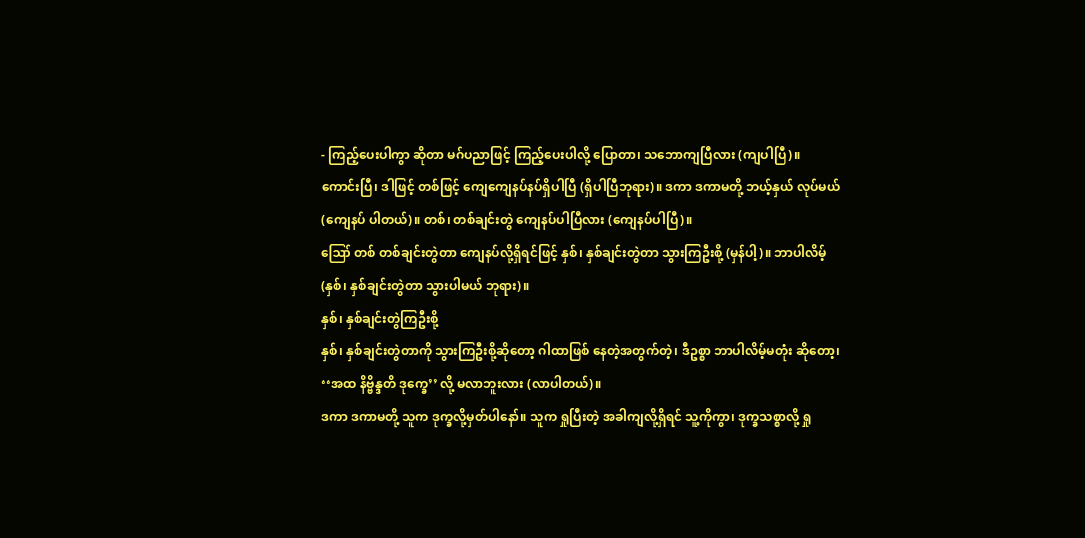- ကြည့်ပေးပါကွာ ဆိုတာ မဂ်ပညာဖြင့် ကြည့်ပေးပါလို့ ပြောတာ၊ သဘောကျပြီလား (ကျပါပြီ)။
ကောင်းပြီ၊ ဒါဖြင့် တစ်ဖြင့် ကျေကျေနပ်နပ်ရှိပါပြီ (ရှိပါပြီဘုရား)။ ဒကာ ဒကာမတို့ ဘယ့်နှယ် လုပ်မယ် (ကျေနပ် ပါတယ်)။ တစ်၊ တစ်ချင်းတွဲ ကျေနပ်ပါပြီလား (ကျေနပ်ပါပြီ)။
ဪ တစ် တစ်ချင်းတွဲတာ ကျေနပ်လို့ရှိရင်ဖြင့် နှစ်၊ နှစ်ချင်းတွဲတာ သွားကြဦးစို့ (မှန်ပါ့)။ ဘာပါလိမ့် (နှစ်၊ နှစ်ချင်းတွဲတာ သွားပါမယ် ဘုရား)။
နှစ်၊ နှစ်ချင်းတွဲကြဦးစို့
နှစ်၊ နှစ်ချင်းတွဲတာကို သွားကြဦးစို့ဆိုတော့ ဂါထာဖြစ် နေတဲ့အတွက်တဲ့၊ ဒီဥစ္စာ ဘာပါလိမ့်မတုံး ဆိုတော့၊ ‘‘အထ နိဗ္ဗိန္ဒတိ ဒုက္ခေ’’ လို့ မလာဘူးလား (လာပါတယ်)။
ဒကာ ဒကာမတို့ သူက ဒုက္ခလို့မှတ်ပါနော်။ သူက ရှုပြီးတဲ့ အခါကျလို့ရှိရင် သူ့ကိုကွာ၊ ဒုက္ခသစ္စာလို့ ရှု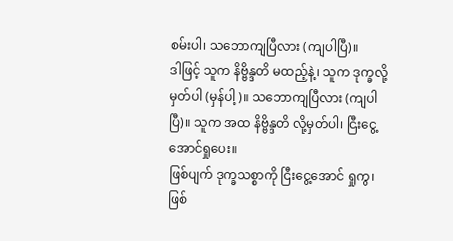စမ်းပါ၊ သဘောကျပြီလား (ကျပါပြီ)။
ဒါဖြင့် သူက နိဗ္ဗိန္ဒတိ မထည့်နဲ့၊ သူက ဒုက္ခလို့ မှတ်ပါ (မှန်ပါ့)။ သဘောကျပြီလား (ကျပါပြီ)။ သူက အထ နိဗ္ဗိန္ဒတိ လို့မှတ်ပါ၊ ငြီးငွေ့အောင်ရှုပေး။
ဖြစ်ပျက် ဒုက္ခသစ္စာကို ငြီးငွေ့အောင် ရှုကွ၊ ဖြစ်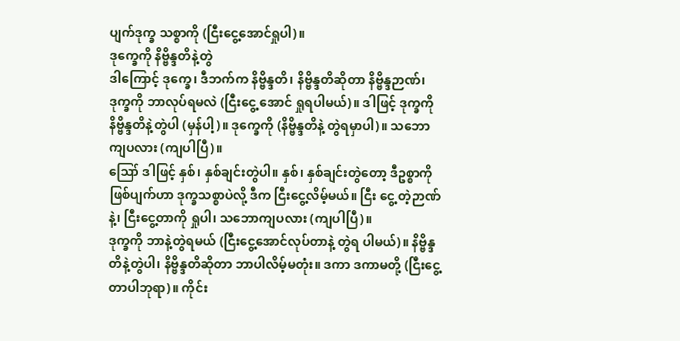ပျက်ဒုက္ခ သစ္စာကို (ငြီးငွေ့အောင်ရှုပါ)။
ဒုက္ခေကို နိဗ္ဗိန္ဒတိနဲ့တွဲ
ဒါကြောင့် ဒုက္ခေ၊ ဒီဘက်က နိဗ္ဗိန္ဒတိ၊ နိဗ္ဗိန္ဒတိဆိုတာ နိဗ္ဗိန္ဒဉာဏ်၊ ဒုက္ခကို ဘာလုပ်ရမလဲ (ငြီးငွေ့ အောင် ရှုရပါမယ်)။ ဒါဖြင့် ဒုက္ခကို နိဗ္ဗိန္ဒတိနဲ့တွဲပါ (မှန်ပါ့)။ ဒုက္ခေကို (နိဗ္ဗိန္ဒတိနဲ့ တွဲရမှာပါ)။ သဘောကျပလား (ကျပါပြီ)။
ဪ ဒါဖြင့် နှစ်၊ နှစ်ချင်းတွဲပါ။ နှစ်၊ နှစ်ချင်းတွဲတော့ ဒီဥစ္စာကို ဖြစ်ပျက်ဟာ ဒုက္ခသစ္စာပဲလို့ ဒီက ငြီးငွေ့လိမ့်မယ်။ ငြီး ငွေ့ တဲ့ဉာဏ်နဲ့၊ ငြီးငွေ့တာကို ရှုပါ၊ သဘောကျပလား (ကျပါပြီ)။
ဒုက္ခကို ဘာနဲ့တွဲရမယ် (ငြီးငွေ့အောင်လုပ်တာနဲ့ တွဲရ ပါမယ်)။ နိဗ္ဗိန္ဒတိနဲ့တွဲပါ၊ နိဗ္ဗိန္ဒတိဆိုတာ ဘာပါလိမ့်မတုံး။ ဒကာ ဒကာမတို့ (ငြီးငွေ့တာပါဘုရာ)။ ကိုင်း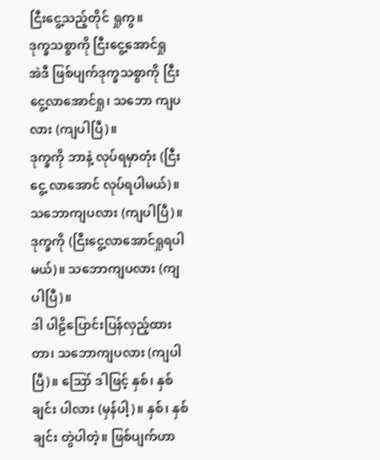ငြီးငွေ့သည့်တိုင် ရှုကွ။
ဒုက္ခသစ္စာကို ငြီးငွေ့အောင်ရှု
အဲဒီ ဖြစ်ပျက်ဒုက္ခသစ္စာကို ငြီးငွေ့လာအောင်ရှု၊ သဘော ကျပလား (ကျပါပြီ)။
ဒုက္ခကို ဘာနဲ့ လုပ်ရမှာတုံး (ငြီးငွေ့ လာအောင် လုပ်ရပါမယ်)။ သဘောကျပလား (ကျပါပြီ)။ ဒုက္ခကို (ငြီးငွေ့လာအောင်ရှုရပါမယ်)။ သဘောကျပလား (ကျပါပြီ)။
ဒါ ပါဠိပြောင်းပြန်လှည့်ထားတာ၊ သဘောကျပလား (ကျပါပြီ)။ ဪ ဒါဖြင့် နှစ်၊ နှစ်ချင်း ပါလား (မှန်ပါ့)။ နှစ်၊ နှစ်ချင်း တွဲပါတဲ့။ ဖြစ်ပျက်ဟာ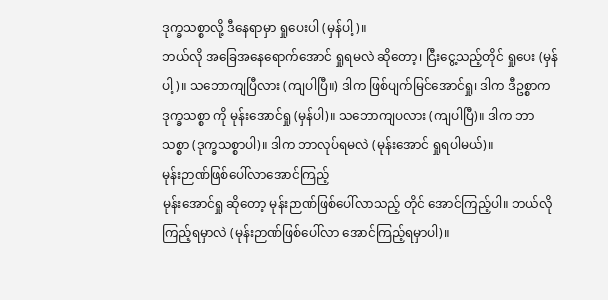ဒုက္ခသစ္စာလို့ ဒီနေရာမှာ ရှုပေးပါ (မှန်ပါ့)။
ဘယ်လို အခြေအနေရောက်အောင် ရှုရမလဲ ဆိုတော့၊ ငြီးငွေ့သည့်တိုင် ရှုပေး (မှန်ပါ့)။ သဘောကျပြီလား (ကျပါပြီ။) ဒါက ဖြစ်ပျက်မြင်အောင်ရှု၊ ဒါက ဒီဥစ္စာက ဒုက္ခသစ္စာ ကို မုန်းအောင်ရှု (မှန်ပါ)။ သဘောကျပလား (ကျပါပြီ)။ ဒါက ဘာသစ္စာ (ဒုက္ခသစ္စာပါ)။ ဒါက ဘာလုပ်ရမလဲ (မုန်းအောင် ရှုရပါမယ်)။
မုန်းဉာဏ်ဖြစ်ပေါ်လာအောင်ကြည့်
မုန်းအောင်ရှု ဆိုတော့ မုန်းဉာဏ်ဖြစ်ပေါ်လာသည့် တိုင် အောင်ကြည့်ပါ။ ဘယ်လို ကြည့်ရမှာလဲ (မုန်းဉာဏ်ဖြစ်ပေါ်လာ အောင်ကြည့်ရမှာပါ)။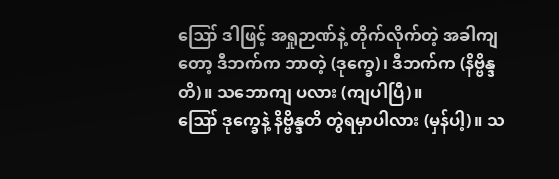ဪ ဒါဖြင့် အရှုဉာဏ်နဲ့ တိုက်လိုက်တဲ့ အခါကျတော့ ဒီဘက်က ဘာတဲ့ (ဒုက္ခေ)၊ ဒီဘက်က (နိဗ္ဗိန္ဒတိ)။ သဘောကျ ပလား (ကျပါပြီ)။
ဪ ဒုက္ခေနဲ့ နိဗ္ဗိန္ဒတိ တွဲရမှာပါလား (မှန်ပါ့)။ သ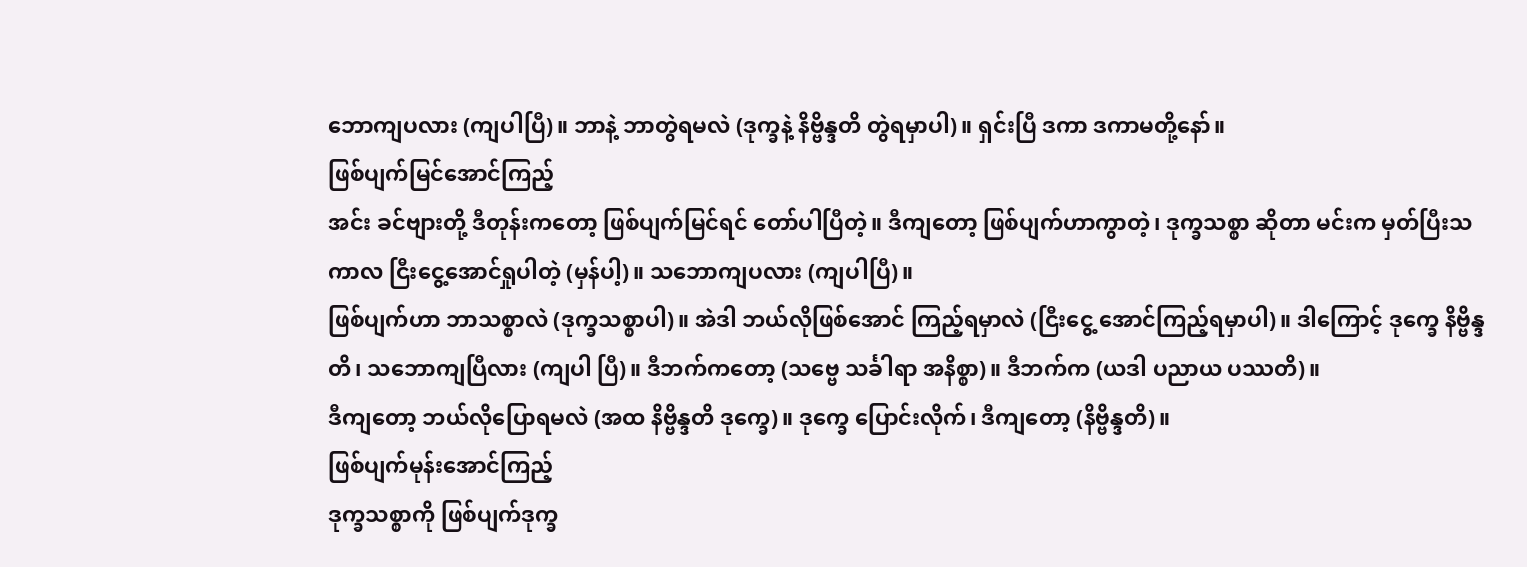ဘောကျပလား (ကျပါပြီ)။ ဘာနဲ့ ဘာတွဲရမလဲ (ဒုက္ခနဲ့ နိဗ္ဗိန္ဒတိ တွဲရမှာပါ)။ ရှင်းပြီ ဒကာ ဒကာမတို့နော်။
ဖြစ်ပျက်မြင်အောင်ကြည့်
အင်း ခင်ဗျားတို့ ဒီတုန်းကတော့ ဖြစ်ပျက်မြင်ရင် တော်ပါပြီတဲ့။ ဒီကျတော့ ဖြစ်ပျက်ဟာကွာတဲ့၊ ဒုက္ခသစ္စာ ဆိုတာ မင်းက မှတ်ပြီးသကာလ ငြီးငွေ့အောင်ရှုပါတဲ့ (မှန်ပါ့)။ သဘောကျပလား (ကျပါပြီ)။
ဖြစ်ပျက်ဟာ ဘာသစ္စာလဲ (ဒုက္ခသစ္စာပါ)။ အဲဒါ ဘယ်လိုဖြစ်အောင် ကြည့်ရမှာလဲ (ငြီးငွေ့ အောင်ကြည့်ရမှာပါ)။ ဒါကြောင့် ဒုက္ခေ နိဗ္ဗိန္ဒတိ၊ သဘောကျပြီလား (ကျပါ ပြီ)။ ဒီဘက်ကတော့ (သဗ္ဗေ သင်္ခါရာ အနိစ္စာ)။ ဒီဘက်က (ယဒါ ပညာယ ပဿတိ)။
ဒီကျတော့ ဘယ်လိုပြောရမလဲ (အထ နိဗ္ဗိန္ဒတိ ဒုက္ခေ)။ ဒုက္ခေ ပြောင်းလိုက်၊ ဒီကျတော့ (နိဗ္ဗိန္ဒတိ)။
ဖြစ်ပျက်မုန်းအောင်ကြည့်
ဒုက္ခသစ္စာကို ဖြစ်ပျက်ဒုက္ခ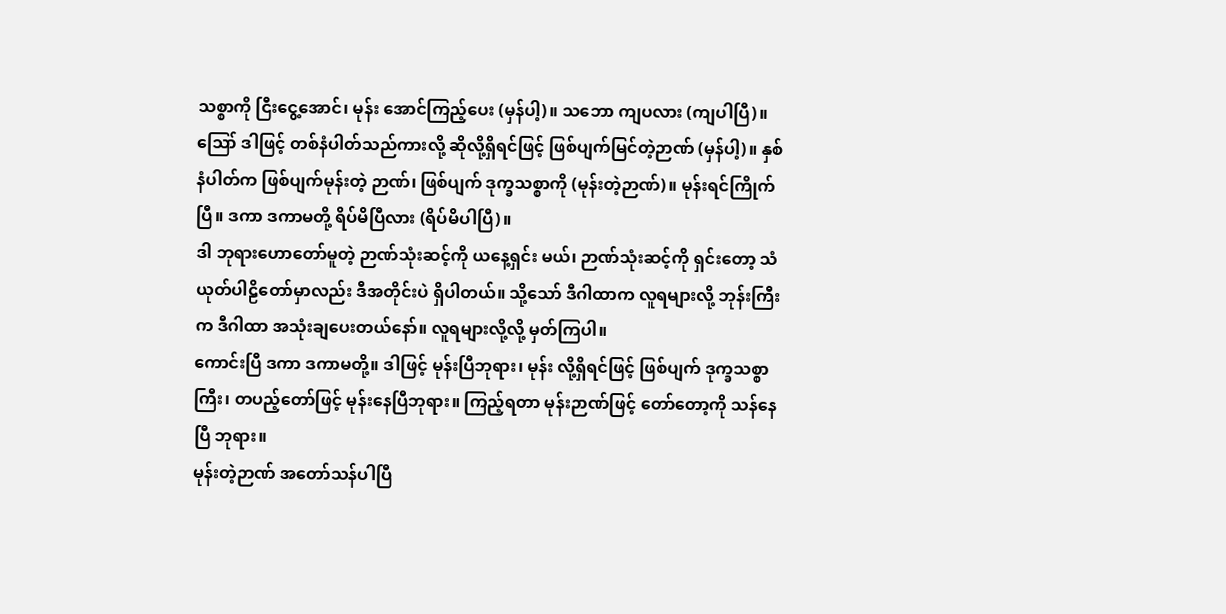သစ္စာကို ငြီးငွေ့အောင်၊ မုန်း အောင်ကြည့်ပေး (မှန်ပါ့)။ သဘော ကျပလား (ကျပါပြီ)။
ဪ ဒါဖြင့် တစ်နံပါတ်သည်ကားလို့ ဆိုလို့ရှိရင်ဖြင့် ဖြစ်ပျက်မြင်တဲ့ဉာဏ် (မှန်ပါ့)။ နှစ်နံပါတ်က ဖြစ်ပျက်မုန်းတဲ့ ဉာဏ်၊ ဖြစ်ပျက် ဒုက္ခသစ္စာကို (မုန်းတဲ့ဉာဏ်)။ မုန်းရင်ကြိုက်ပြီ။ ဒကာ ဒကာမတို့ ရိပ်မိပြီလား (ရိပ်မိပါပြီ)။
ဒါ ဘုရားဟောတော်မူတဲ့ ဉာဏ်သုံးဆင့်ကို ယနေ့ရှင်း မယ်၊ ဉာဏ်သုံးဆင့်ကို ရှင်းတော့ သံယုတ်ပါဠိတော်မှာလည်း ဒီအတိုင်းပဲ ရှိပါတယ်။ သို့သော် ဒီဂါထာက လူရများလို့ ဘုန်းကြီး က ဒီဂါထာ အသုံးချပေးတယ်နော်။ လူရများလို့လို့ မှတ်ကြပါ။
ကောင်းပြီ ဒကာ ဒကာမတို့။ ဒါဖြင့် မုန်းပြီဘုရား၊ မုန်း လို့ရှိရင်ဖြင့် ဖြစ်ပျက် ဒုက္ခသစ္စာကြီး၊ တပည့်တော်ဖြင့် မုန်းနေပြီဘုရား။ ကြည့်ရတာ မုန်းဉာဏ်ဖြင့် တော်တော့ကို သန်နေပြီ ဘုရား။
မုန်းတဲ့ဉာဏ် အတော်သန်ပါပြီ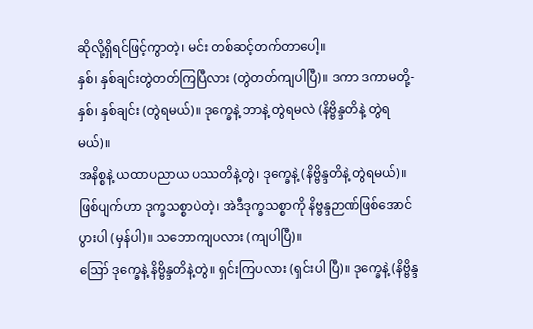ဆိုလို့ရှိရင်ဖြင့်ကွာတဲ့၊ မင်း တစ်ဆင့်တက်တာပေါ့။
နှစ်၊ နှစ်ချင်းတွဲတတ်ကြပြီလား (တွဲတတ်ကျပါပြီ)။ ဒကာ ဒကာမတို့-နှစ်၊ နှစ်ချင်း (တွဲရမယ်)။ ဒုက္ခေနဲ့ ဘာနဲ့ တွဲရမလဲ (နိဗ္ဗိန္ဒတိနဲ့ တွဲရမယ်)။
အနိစ္စနဲ့ ယထာပညာယ ပဿတိနဲ့တွဲ၊ ဒုက္ခေနဲ့ (နိဗ္ဗိန္ဒတိနဲ့ တွဲရမယ်)။ ဖြစ်ပျက်ဟာ ဒုက္ခသစ္စာပဲတဲ့၊ အဲဒီဒုက္ခသစ္စာကို နိဗ္ဗန္ဒဉာဏ်ဖြစ်အောင် ပွားပါ (မှန်ပါ)။ သဘောကျပလား (ကျပါပြီ)။
ဪ ဒုက္ခေနဲ့ နိဗ္ဗိန္ဒတိနဲ့တွဲ။ ရှင်းကြပလား (ရှင်းပါ ပြီ)။ ဒုက္ခေနဲ့ (နိဗ္ဗိန္ဒ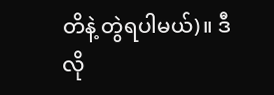တိနဲ့ တွဲရပါမယ်)။ ဒီလို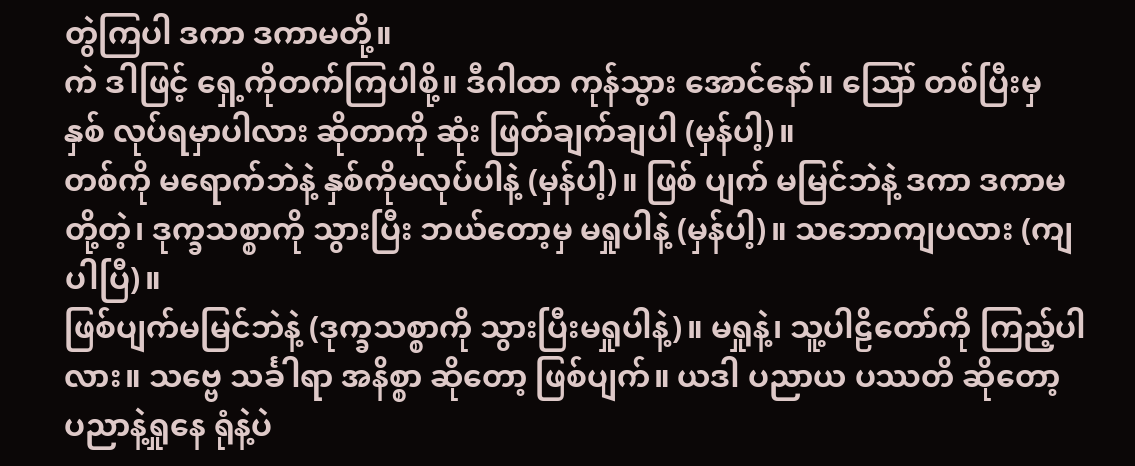တွဲကြပါ ဒကာ ဒကာမတို့။
ကဲ ဒါဖြင့် ရှေ့ကိုတက်ကြပါစို့။ ဒီဂါထာ ကုန်သွား အောင်နော်။ ဪ တစ်ပြီးမှ နှစ် လုပ်ရမှာပါလား ဆိုတာကို ဆုံး ဖြတ်ချက်ချပါ (မှန်ပါ့)။
တစ်ကို မရောက်ဘဲနဲ့ နှစ်ကိုမလုပ်ပါနဲ့ (မှန်ပါ့)။ ဖြစ် ပျက် မမြင်ဘဲနဲ့ ဒကာ ဒကာမတို့တဲ့၊ ဒုက္ခသစ္စာကို သွားပြီး ဘယ်တော့မှ မရှုပါနဲ့ (မှန်ပါ့)။ သဘောကျပလား (ကျပါပြီ)။
ဖြစ်ပျက်မမြင်ဘဲနဲ့ (ဒုက္ခသစ္စာကို သွားပြီးမရှုပါနဲ့)။ မရှုနဲ့၊ သူ့ပါဠိတော်ကို ကြည့်ပါလား။ သဗ္ဗေ သင်္ခါရာ အနိစ္စာ ဆိုတော့ ဖြစ်ပျက်။ ယဒါ ပညာယ ပဿတိ ဆိုတော့ ပညာနဲ့ရှုနေ ရုံနဲ့ပဲ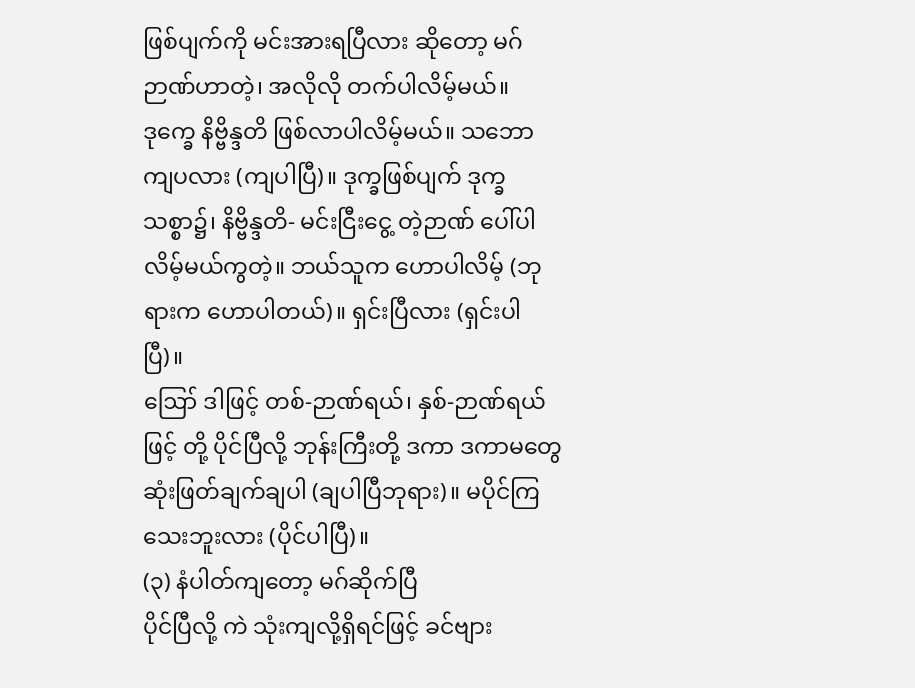ဖြစ်ပျက်ကို မင်းအားရပြီလား ဆိုတော့ မဂ်ဉာဏ်ဟာတဲ့၊ အလိုလို တက်ပါလိမ့်မယ်။
ဒုက္ခေ နိဗ္ဗိန္ဒတိ ဖြစ်လာပါလိမ့်မယ်။ သဘောကျပလား (ကျပါပြီ)။ ဒုက္ခဖြစ်ပျက် ဒုက္ခသစ္စာ၌၊ နိဗ္ဗိန္ဒတိ- မင်းငြီးငွေ့ တဲ့ဉာဏ် ပေါ်ပါလိမ့်မယ်ကွတဲ့။ ဘယ်သူက ဟောပါလိမ့် (ဘုရားက ဟောပါတယ်)။ ရှင်းပြီလား (ရှင်းပါပြီ)။
ဪ ဒါဖြင့် တစ်-ဉာဏ်ရယ်၊ နှစ်-ဉာဏ်ရယ်ဖြင့် တို့ ပိုင်ပြီလို့ ဘုန်းကြီးတို့ ဒကာ ဒကာမတွေ ဆုံးဖြတ်ချက်ချပါ (ချပါပြီဘုရား)။ မပိုင်ကြသေးဘူးလား (ပိုင်ပါပြီ)။
(၃) နံပါတ်ကျတော့ မဂ်ဆိုက်ပြီ
ပိုင်ပြီလို့ ကဲ သုံးကျလို့ရှိရင်ဖြင့် ခင်ဗျား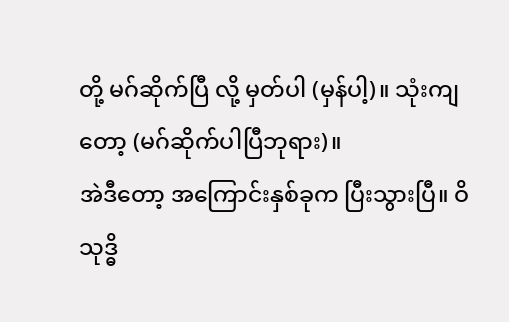တို့ မဂ်ဆိုက်ပြီ လို့ မှတ်ပါ (မှန်ပါ့)။ သုံးကျတော့ (မဂ်ဆိုက်ပါပြီဘုရား)။
အဲဒီတော့ အကြောင်းနှစ်ခုက ပြီးသွားပြီ။ ဝိသုဒ္ဓိ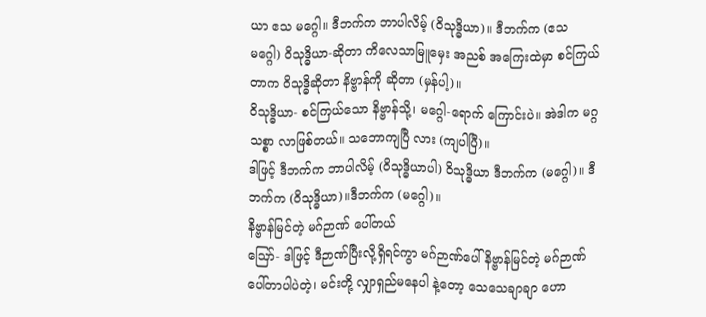ယာ ဧသ မဂ္ဂေါ။ ဒီဘက်က ဘာပါလိမ့် (ဝိသုဒ္ဓိယာ)။ ဒီဘက်က (ဧသ မဂ္ဂေါ) ဝိသုဒ္ဓိယာ-ဆိုတာ ကိလေသာမြူမှေး အညစ် အကြေးထဲမှာ စင်ကြယ်တာက ဝိသုဒ္ဓိဆိုတာ နိဗ္ဗာန်ကို ဆိုတာ (မှန်ပါ့)။
ဝိသုဒ္ဓိယာ- စင်ကြယ်သော နိဗ္ဗာန်သို့၊ မဂ္ဂေါ-ရောက် ကြောင်းပဲ။ အဲဒါက မဂ္ဂသစ္စာ လာဖြစ်တယ်။ သဘောကျပြီ လား (ကျပါပြီ)။
ဒါဖြင့် ဒီဘက်က ဘာပါလိမ့် (ဝိသုဒ္ဓိယာပါ) ဝိသုဒ္ဓိယာ ဒီဘက်က (မဂ္ဂေါ)။ ဒီဘက်က (ဝိသုဒ္ဓိယာ)။ဒီဘက်က (မဂ္ဂေါ)။
နိဗ္ဗာန်မြင်တဲ့ မဂ်ဉာဏ် ပေါ်တယ်
ဪ- ဒါဖြင့် ဒီဉာဏ်ပြီးလို့ရှိရင်ကွာ မဂ်ဉာဏ်ပေါ် နိဗ္ဗာန်မြင်တဲ့ မဂ်ဉာဏ် ပေါ်တာပါပဲတဲ့၊ မင်းတို့ လျှာရှည်မနေပါ နဲ့တော့ သေသေချာချာ ဟော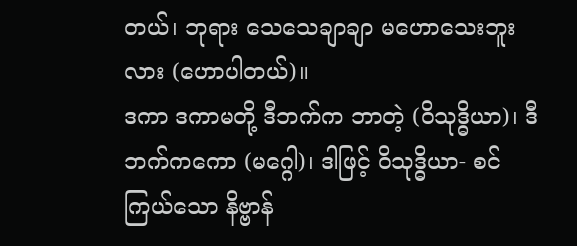တယ်၊ ဘုရား သေသေချာချာ မဟောသေးဘူးလား (ဟောပါတယ်)။
ဒကာ ဒကာမတို့ ဒီဘက်က ဘာတဲ့ (ဝိသုဒ္ဓိယာ)၊ ဒီဘက်ကကော (မဂ္ဂေါ)၊ ဒါဖြင့် ဝိသုဒ္ဓိယာ- စင်ကြယ်သော နိဗ္ဗာန်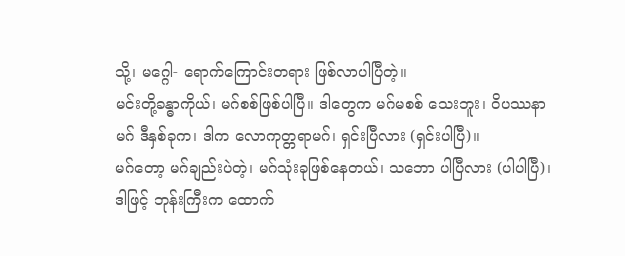သို့၊ မဂ္ဂေါ- ရောက်ကြောင်းတရား ဖြစ်လာပါပြီတဲ့။
မင်းတို့ခန္ဓာကိုယ်၊ မဂ်စစ်ဖြစ်ပါပြီ။ ဒါတွေက မဂ်မစစ် သေးဘူး၊ ဝိပဿနာမဂ် ဒီနှစ်ခုက၊ ဒါက လောကုတ္တရာမဂ်၊ ရှင်းပြီလား (ရှင်းပါပြီ)။
မဂ်တော့ မဂ်ချည်းပဲတဲ့၊ မဂ်သုံးခုဖြစ်နေတယ်၊ သဘော ပါပြီလား (ပါပါပြီ)၊ ဒါဖြင့် ဘုန်းကြီးက ထောက်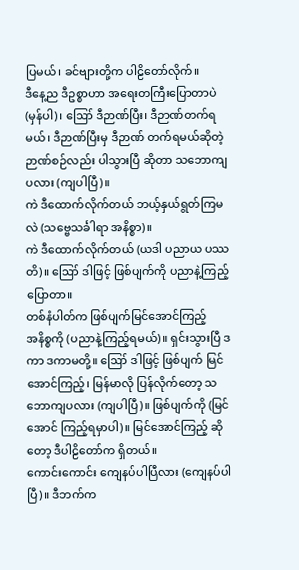ပြမယ်၊ ခင်ဗျားတို့က ပါဠိတော်လိုက်။
ဒီနေ့ည ဒီဥစ္စာဟာ အရေးတကြီးပြောတာပဲ (မှန်ပါ)၊ ဪ ဒီဉာဏ်ပြီး၊ ဒီဉာဏ်တက်ရမယ်၊ ဒီဉာဏ်ပြီးမှ ဒီဉာဏ် တက်ရမယ်ဆိုတဲ့ ဉာဏ်စဉ်လည်း ပါသွားပြီ ဆိုတာ သဘောကျ ပလား (ကျပါပြီ)။
ကဲ ဒီထောက်လိုက်တယ် ဘယ့်နှယ်ရွတ်ကြမလဲ (သဗ္ဗေသင်္ခါရာ အနိစ္စာ)။
ကဲ ဒီထောက်လိုက်တယ် (ယဒါ ပညာယ ပဿတိ)။ ဪ ဒါဖြင့် ဖြစ်ပျက်ကို ပညာနဲ့ကြည့် ပြောတာ။
တစ်နံပါတ်က ဖြစ်ပျက်မြင်အောင်ကြည့်
အနိစ္စကို (ပညာနဲ့ကြည့်ရမယ်)။ ရှင်းသွားပြီ ဒကာ ဒကာမတို့။ ဪ ဒါဖြင့် ဖြစ်ပျက် မြင်အောင်ကြည့်၊ မြန်မာလို ပြန်လိုက်တော့ သဘောကျပလား (ကျပါပြီ)။ ဖြစ်ပျက်ကို (မြင်အောင် ကြည့်ရမှာပါ)။ မြင်အောင်ကြည့် ဆိုတော့ ဒီပါဠိတော်က ရှိတယ်။
ကောင်းကောင်း ကျေနပ်ပါပြီလား (ကျေနပ်ပါပြီ)။ ဒီဘက်က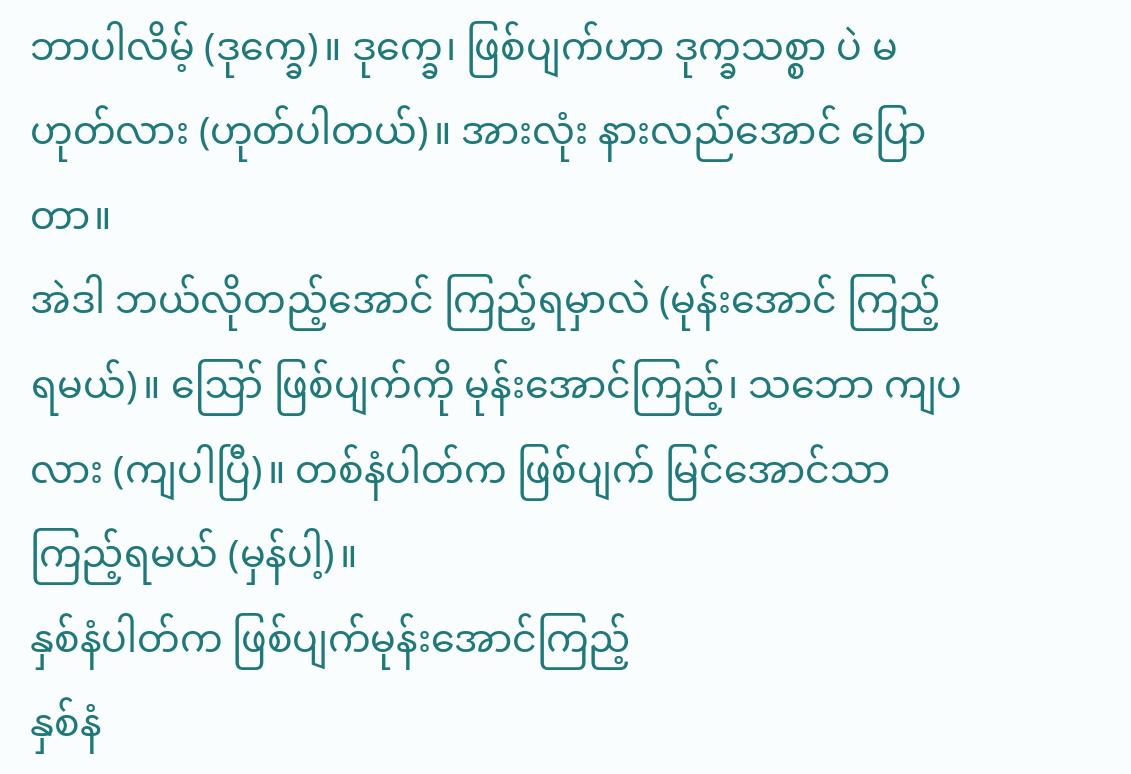ဘာပါလိမ့် (ဒုက္ခေ)။ ဒုက္ခေ၊ ဖြစ်ပျက်ဟာ ဒုက္ခသစ္စာ ပဲ မဟုတ်လား (ဟုတ်ပါတယ်)။ အားလုံး နားလည်အောင် ပြောတာ။
အဲဒါ ဘယ်လိုတည့်အောင် ကြည့်ရမှာလဲ (မုန်းအောင် ကြည့်ရမယ်)။ ဪ ဖြစ်ပျက်ကို မုန်းအောင်ကြည့်၊ သဘော ကျပလား (ကျပါပြီ)။ တစ်နံပါတ်က ဖြစ်ပျက် မြင်အောင်သာ ကြည့်ရမယ် (မှန်ပါ့)။
နှစ်နံပါတ်က ဖြစ်ပျက်မုန်းအောင်ကြည့်
နှစ်နံ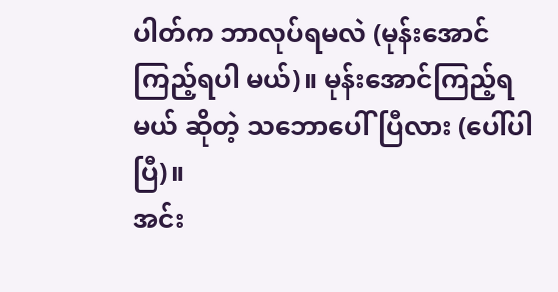ပါတ်က ဘာလုပ်ရမလဲ (မုန်းအောင်ကြည့်ရပါ မယ်)။ မုန်းအောင်ကြည့်ရမယ် ဆိုတဲ့ သဘောပေါ်ပြီလား (ပေါ်ပါပြီ)။
အင်း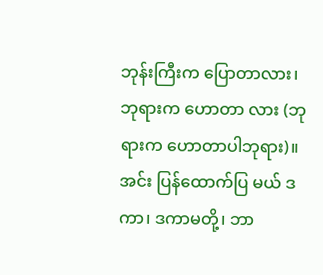ဘုန်းကြီးက ပြောတာလား၊ ဘုရားက ဟောတာ လား (ဘုရားက ဟောတာပါဘုရား)။ အင်း ပြန်ထောက်ပြ မယ် ဒကာ၊ ဒကာမတို့၊ ဘာ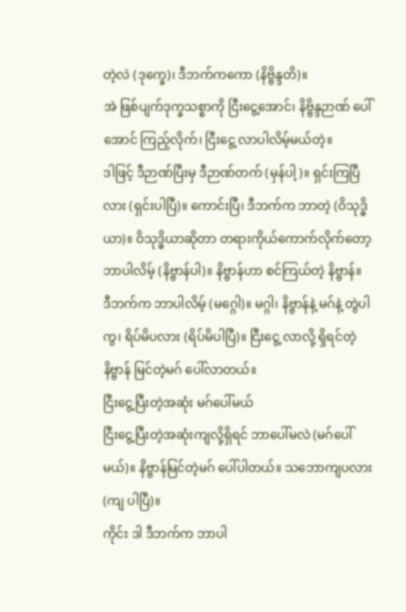တဲ့လဲ (ဒုက္ခေ)၊ ဒီဘက်ကကော (နိဗ္ဗိန္ဒတိ)။
အဲ ဖြစ်ပျက်ဒုက္ခသစ္စာကို ငြီးငွေ့အောင်၊ နိဗ္ဗိန္ဒဉာဏ် ပေါ်အောင် ကြည့်လိုက်၊ ငြီးငွေ့ လာပါလိမ့်မယ်တဲ့။
ဒါဖြင့် ဒီဉာဏ်ပြီးမှ ဒီဉာဏ်တက် (မှန်ပါ့)။ ရှင်းကြပြီ လား (ရှင်းပါပြီ)။ ကောင်းပြီ၊ ဒီဘက်က ဘာတဲ့ (ဝိသုဒ္ဓိယာ)။ ဝိသုဒ္ဓိယာဆိုတာ တရားကိုယ်ကောက်လိုက်တော့ ဘာပါလိမ့် (နိဗ္ဗာန်ပါ)။ နိဗ္ဗာန်ဟာ စင်ကြယ်တဲ့ နိဗ္ဗာန်။
ဒီဘက်က ဘာပါလိမ့် (မဂ္ဂေါ)။ မဂ္ဂါ၊ နိဗ္ဗာန်နဲ့ မဂ်နဲ့ တွဲပါကွ၊ ရိပ်မိပလား (ရိပ်မိပါပြီ)။ ငြီးငွေ့ လာလို့ ရှိရင်တဲ့ နိဗ္ဗာန် မြင်တဲ့မဂ် ပေါ်လာတယ်။
ငြီးငွေ့ပြီးတဲ့အဆုံး မဂ်ပေါ်မယ်
ငြီးငွေ့ပြီးတဲ့အဆုံးကျလို့ရှိရင် ဘာပေါ်မလဲ (မဂ်ပေါ် မယ်)။ နိဗ္ဗာန်မြင်တဲ့မဂ် ပေါ်ပါတယ်။ သဘောကျပလား (ကျ ပါပြီ)။
ကိုင်း ဒါ ဒီဘက်က ဘာပါ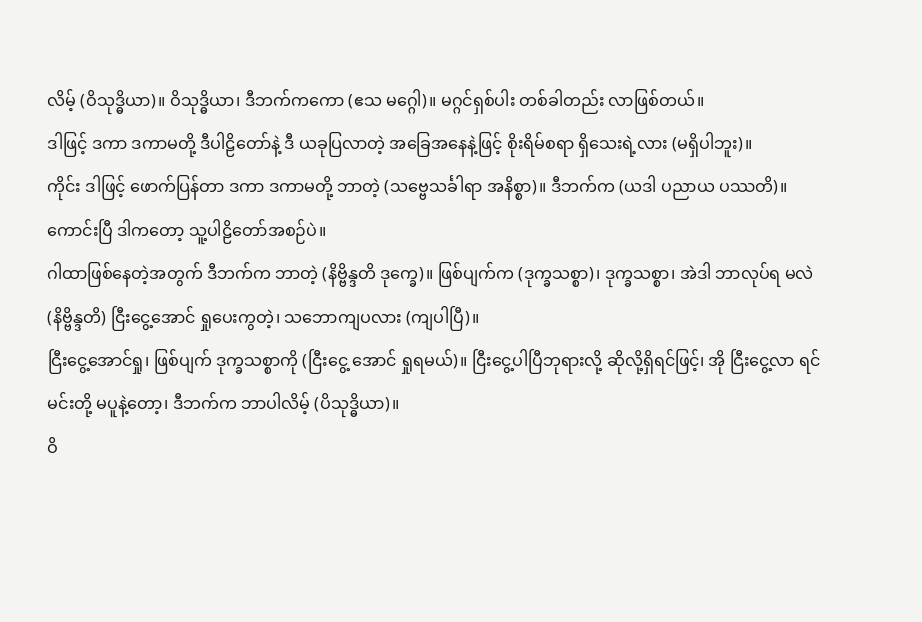လိမ့် (ဝိသုဒ္ဓိယာ)။ ဝိသုဒ္ဓိယာ၊ ဒီဘက်ကကော (ဧသ မဂ္ဂေါ)။ မဂ္ဂင်ရှစ်ပါး တစ်ခါတည်း လာဖြစ်တယ်။
ဒါဖြင့် ဒကာ ဒကာမတို့ ဒီပါဠိတော်နဲ့ ဒီ ယခုပြလာတဲ့ အခြေအနေနဲ့ဖြင့် စိုးရိမ်စရာ ရှိသေးရဲ့လား (မရှိပါဘူး)။
ကိုင်း ဒါဖြင့် ဖောက်ပြန်တာ ဒကာ ဒကာမတို့ ဘာတဲ့ (သဗ္ဗေသင်္ခါရာ အနိစ္စာ)။ ဒီဘက်က (ယဒါ ပညာယ ပဿတိ)။ ကောင်းပြီ ဒါကတော့ သူ့ပါဠိတော်အစဉ်ပဲ။
ဂါထာဖြစ်နေတဲ့အတွက် ဒီဘက်က ဘာတဲ့ (နိဗ္ဗိန္ဒတိ ဒုက္ခေ)။ ဖြစ်ပျက်က (ဒုက္ခသစ္စာ)၊ ဒုက္ခသစ္စာ၊ အဲဒါ ဘာလုပ်ရ မလဲ (နိဗ္ဗိန္ဒတိ) ငြီးငွေ့အောင် ရှုပေးကွတဲ့၊ သဘောကျပလား (ကျပါပြီ)။
ငြီးငွေ့အောင်ရှု၊ ဖြစ်ပျက် ဒုက္ခသစ္စာကို (ငြီးငွေ့ အောင် ရှုရမယ်)။ ငြီးငွေ့ပါပြီဘုရားလို့ ဆိုလို့ရှိရင်ဖြင့်၊ အို ငြီးငွေ့လာ ရင် မင်းတို့ မပူနဲ့တော့၊ ဒီဘက်က ဘာပါလိမ့် (ပိသုဒ္ဓိယာ)။
ဝိ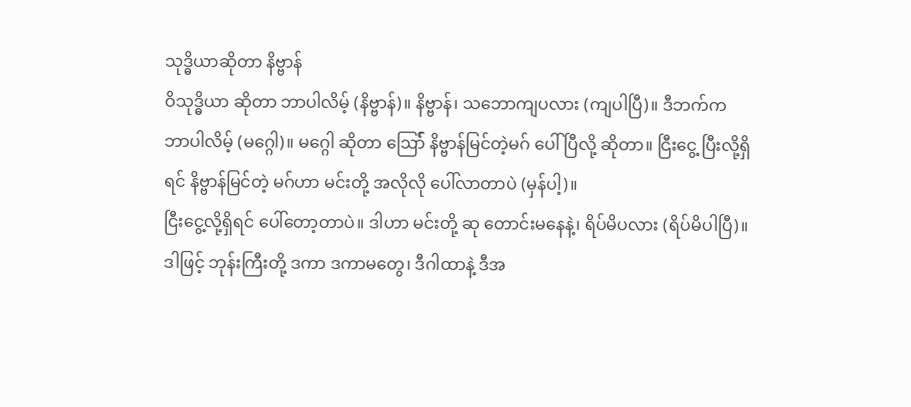သုဒ္ဓိယာဆိုတာ နိဗ္ဗာန်
ဝိသုဒ္ဓိယာ ဆိုတာ ဘာပါလိမ့် (နိဗ္ဗာန်)။ နိဗ္ဗာန်၊ သဘောကျပလား (ကျပါပြီ)။ ဒီဘက်က ဘာပါလိမ့် (မဂ္ဂေါ)။ မဂ္ဂေါ ဆိုတာ ဪ် နိဗ္ဗာန်မြင်တဲ့မဂ် ပေါ်ပြီလို့ ဆိုတာ။ ငြီးငွေ့ ပြီးလို့ရှိရင် နိဗ္ဗာန်မြင်တဲ့ မဂ်ဟာ မင်းတို့ အလိုလို ပေါ်လာတာပဲ (မှန်ပါ့)။
ငြီးငွေ့လို့ရှိရင် ပေါ်တော့တာပဲ။ ဒါဟာ မင်းတို့ ဆု တောင်းမနေနဲ့၊ ရိပ်မိပလား (ရိပ်မိပါပြီ)။ ဒါဖြင့် ဘုန်းကြီးတို့ ဒကာ ဒကာမတွေ၊ ဒီဂါထာနဲ့ ဒီအ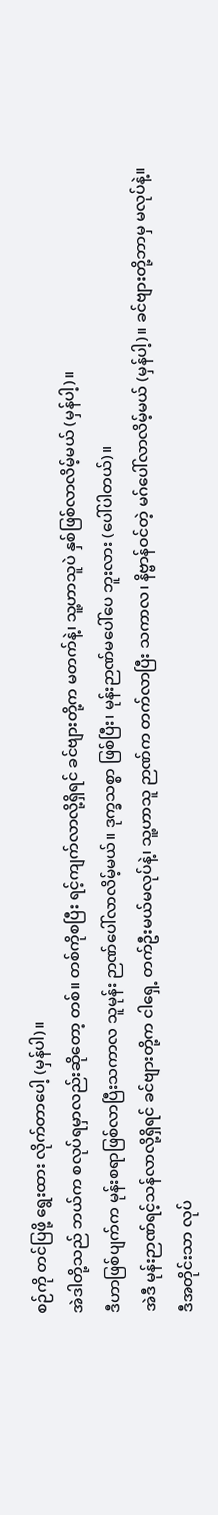စဉ်ကို တင်ပြဖို့ ရွေးထား လိုက်တာပေါ့ (မှန်ပါ)။
အဲဒါတို့သည် ဘယ်က စလုပ်ရမှာလည်းဆိုတော့ တစ်။ တစ်ကိုစပြီး ရင့်ကျက်လာလို့ရှိရင် ခင်ဗျားတို့က မတက်နဲ့၊ သူ့ဟာသူပဲ နှစ်ဖြစ်လာလိမ့်မယ် (မှန်ပါ့)။
ဒီဟာဖြစ်ပျက်က မုန်းစရာဖြစ်လာပြီးသကာလ သူမုန်း ဉာဏ်ပေါ်လာလိမ့်မယ်။ ဒုက္ခသစ္စာ ဖြစ်ပြီး၊ မုန်းဉာဏ်မပေါ်ပေ ဘူးလား (ပေါ်ပါတယ်)။
အဲဒီ မုန်းဉာဏ်ရင့်သန်လာလို့ရှိရင် ခင်ဗျားတို့က ငါရှေ့ တက်ဦးမယ်မလုပ်နဲ့၊ သူ့ဟာသူ ဉာဏ်က တက်လာပြီး သကာလ၊ နိဗ္ဗာန်ဝင်တဲ့ မဂ်ပေါ်လာလိမ့်မယ် (မှန်ပါ့)။ ခင်ဗျားတို့ဘာမှ မလုပ်နဲ့။
ဒီအတိုင်းသာ လုပ်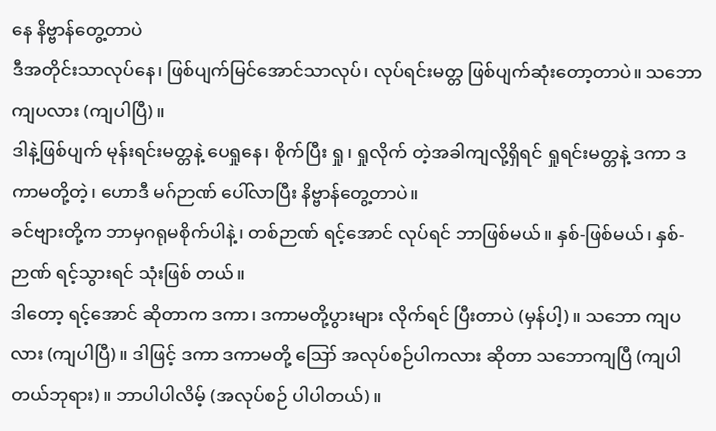နေ နိဗ္ဗာန်တွေ့တာပဲ
ဒီအတိုင်းသာလုပ်နေ၊ ဖြစ်ပျက်မြင်အောင်သာလုပ်၊ လုပ်ရင်းမတ္တ ဖြစ်ပျက်ဆုံးတော့တာပဲ။ သဘောကျပလား (ကျပါပြီ)။
ဒါနဲ့ဖြစ်ပျက် မုန်းရင်းမတ္တနဲ့ ပေရှုနေ၊ စိုက်ပြီး ရှု၊ ရှုလိုက် တဲ့အခါကျလို့ရှိရင် ရှုရင်းမတ္တနဲ့ ဒကာ ဒကာမတို့တဲ့၊ ဟောဒီ မဂ်ဉာဏ် ပေါ်လာပြီး နိဗ္ဗာန်တွေ့တာပဲ။
ခင်ဗျားတို့က ဘာမှဂရုမစိုက်ပါနဲ့၊ တစ်ဉာဏ် ရင့်အောင် လုပ်ရင် ဘာဖြစ်မယ်။ နှစ်-ဖြစ်မယ်၊ နှစ်-ဉာဏ် ရင့်သွားရင် သုံးဖြစ် တယ်။
ဒါတော့ ရင့်အောင် ဆိုတာက ဒကာ၊ ဒကာမတို့ပွားများ လိုက်ရင် ပြီးတာပဲ (မှန်ပါ့)။ သဘော ကျပလား (ကျပါပြီ)။ ဒါဖြင့် ဒကာ ဒကာမတို့ ဪ အလုပ်စဉ်ပါကလား ဆိုတာ သဘောကျပြီ (ကျပါတယ်ဘုရား)။ ဘာပါပါလိမ့် (အလုပ်စဉ် ပါပါတယ်)။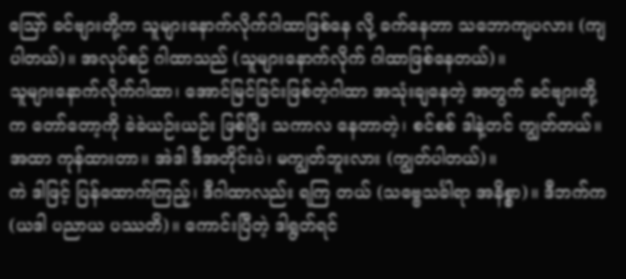ဪ ခင်ဗျားတို့က သူများနောက်လိုက်ဂါထာဖြစ်နေ လို့ ခက်နေတာ သဘောကျပလား (ကျပါတယ်)။ အလုပ်စဉ် ဂါထာသည် (သူများနောက်လိုက် ဂါထာဖြစ်နေတယ်)။
သူများနောက်လိုက်ဂါထာ၊ အောင်မြင်ခြင်းဖြစ်တဲ့ဂါထာ အသုံးချနေတဲ့ အတွက် ခင်ဗျားတို့က တော်တော့ကို ခဲခဲယဉ်းယဉ်း ဖြစ်ပြီး သကာလ နေတာတဲ့၊ စင်စစ် ဒါနဲ့တင် ကျွတ်တယ်။ အထာ ကုန်ထားတာ။ အဲဒါ ဒီအတိုင်းပဲ၊ မကျွတ်ဘူးလား (ကျွတ်ပါတယ်)။
ကဲ ဒါဖြင့် ပြန်ထောက်ကြည့်၊ ဒီဂါထာလည်း ရကြ တယ် (သဗ္ဗေသင်္ခါရာ အနိစ္စာ)။ ဒီဘက်က (ယဒါ ပညာယ ပဿတိ)။ ကောင်းပြီတဲ့ ဒါရွတ်ရင်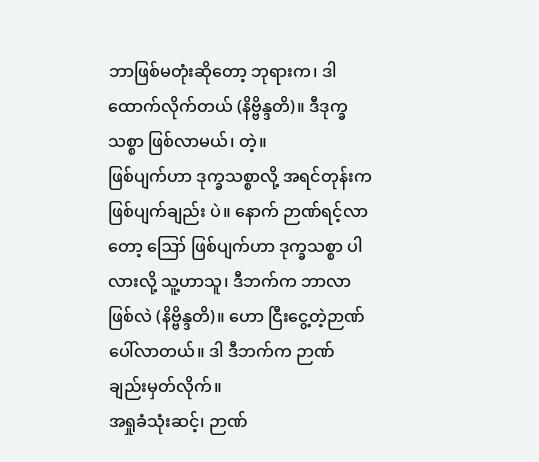ဘာဖြစ်မတုံးဆိုတော့ ဘုရားက၊ ဒါ ထောက်လိုက်တယ် (နိဗ္ဗိန္ဒတိ)။ ဒီဒုက္ခသစ္စာ ဖြစ်လာမယ်၊ တဲ့။
ဖြစ်ပျက်ဟာ ဒုက္ခသစ္စာလို့ အရင်တုန်းက ဖြစ်ပျက်ချည်း ပဲ။ နောက် ဉာဏ်ရင့်လာတော့ ဪ ဖြစ်ပျက်ဟာ ဒုက္ခသစ္စာ ပါလားလို့ သူ့ဟာသူ၊ ဒီဘက်က ဘာလာဖြစ်လဲ (နိဗ္ဗိန္ဒတိ)။ ဟော ငြီးငွေ့တဲ့ဉာဏ် ပေါ်လာတယ်။ ဒါ ဒီဘက်က ဉာဏ် ချည်းမှတ်လိုက်။
အရှုခံသုံးဆင့်၊ ဉာဏ်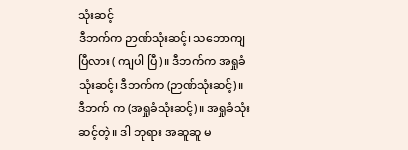သုံးဆင့်
ဒီဘက်က ဉာဏ်သုံးဆင့်၊ သဘောကျပြီလား ( ကျပါ ပြီ)။ ဒီဘက်က အရှုခံ သုံးဆင့်၊ ဒီဘက်က (ဉာဏ်သုံးဆင့်)။ ဒီဘက် က (အရှုခံသုံးဆင့်)။ အရှုခံသုံးဆင့်တဲ့။ ဒါ ဘုရား အဆူဆူ မ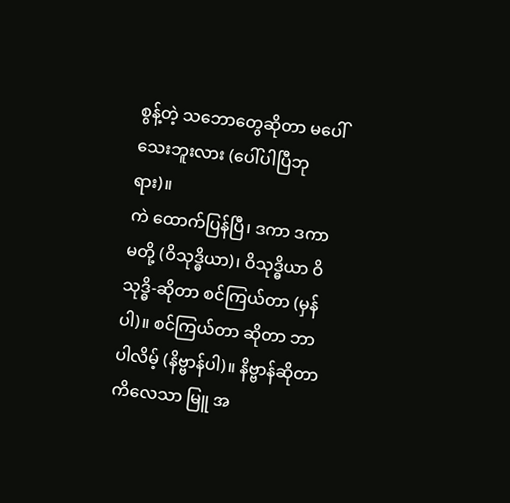စွန့်တဲ့ သဘောတွေဆိုတာ မပေါ်သေးဘူးလား (ပေါ်ပါပြီဘုရား)။
ကဲ ထောက်ပြန်ပြီ၊ ဒကာ ဒကာမတို့ (ဝိသုဒ္ဓိယာ)၊ ဝိသုဒ္ဓိယာ ဝိသုဒ္ဓိ-ဆိုတာ စင်ကြယ်တာ (မှန်ပါ)။ စင်ကြယ်တာ ဆိုတာ ဘာပါလိမ့် (နိဗ္ဗာန်ပါ)။ နိဗ္ဗာန်ဆိုတာ ကိလေသာ မြူ အ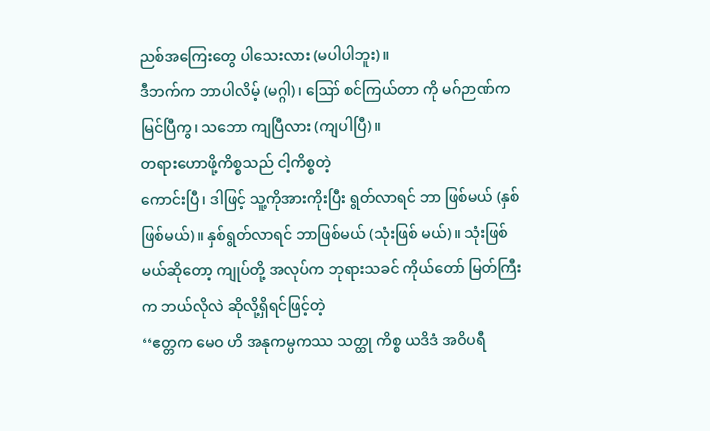ညစ်အကြေးတွေ ပါသေးလား (မပါပါဘူး)။
ဒီဘက်က ဘာပါလိမ့် (မဂ္ဂါ)၊ ဪ စင်ကြယ်တာ ကို မဂ်ဉာဏ်က မြင်ပြီကွ၊ သဘော ကျပြီလား (ကျပါပြီ)။
တရားဟောဖို့ကိစ္စသည် ငါ့ကိစ္စတဲ့
ကောင်းပြီ၊ ဒါဖြင့် သူ့ကိုအားကိုးပြီး ရွတ်လာရင် ဘာ ဖြစ်မယ် (နှစ်ဖြစ်မယ်)။ နှစ်ရွတ်လာရင် ဘာဖြစ်မယ် (သုံးဖြစ် မယ်)။ သုံးဖြစ်မယ်ဆိုတော့ ကျုပ်တို့ အလုပ်က ဘုရားသခင် ကိုယ်တော် မြတ်ကြီးက ဘယ်လိုလဲ ဆိုလို့ရှိရင်ဖြင့်တဲ့
‘‘ဧတ္တက မေဝ ဟိ အနုကမ္ပကဿ သတ္ထု ကိစ္စ ယဒိဒံ အဝိပရီ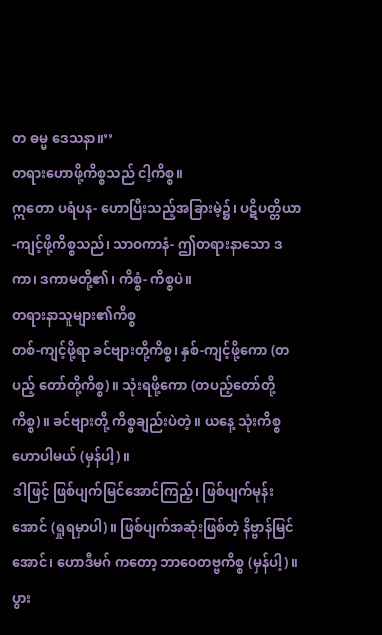တ ဓမ္မ ဒေသနာ။’’
တရားဟောဖို့ကိစ္စသည် ငါ့ကိစ္စ။
ဣတော ပရံပန- ဟောပြီးသည့်အခြားမဲ့၌၊ ပဋိပတ္တိယာ-ကျင့်ဖို့ကိစ္စသည်၊ သာဝကာနံ- ဤတရားနာသော ဒကာ၊ ဒကာမတို့၏၊ ကိစ္စံ- ကိစ္စပဲ။
တရားနာသူများ၏ကိစ္စ
တစ်-ကျင့်ဖို့ရာ ခင်ဗျားတို့ကိစ္စ၊ နှစ်-ကျင့်ဖို့ကော (တပည့် တော်တို့ကိစ္စ)။ သုံးရဖို့ကော (တပည့်တော်တို့ကိစ္စ)။ ခင်ဗျားတို့ ကိစ္စချည်းပဲတဲ့။ ယနေ့ သုံးကိစ္စဟောပါမယ် (မှန်ပါ့)။
ဒါဖြင့် ဖြစ်ပျက်မြင်အောင်ကြည့်၊ ဖြစ်ပျက်မုန်းအောင် (ရှုရမှာပါ)။ ဖြစ်ပျက်အဆုံးဖြစ်တဲ့ နိဗ္ဗာန်မြင်အောင်၊ ဟောဒီမဂ် ကတော့ ဘာဝေတဗ္ဗကိစ္စ (မှန်ပါ့)။ ပွား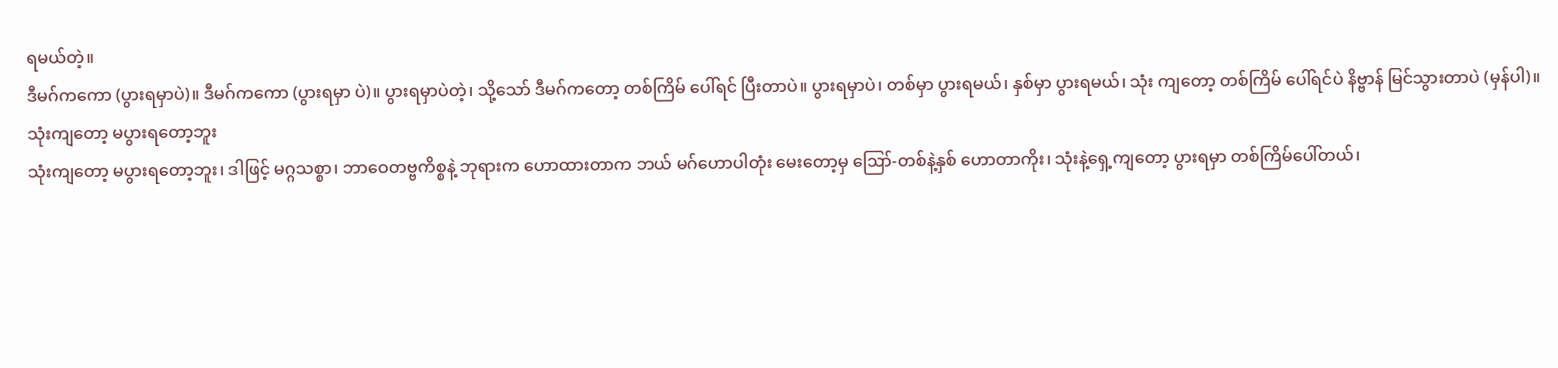ရမယ်တဲ့။
ဒီမဂ်ကကော (ပွားရမှာပဲ)။ ဒီမဂ်ကကော (ပွားရမှာ ပဲ)။ ပွားရမှာပဲတဲ့၊ သို့သော် ဒီမဂ်ကတော့ တစ်ကြိမ် ပေါ်ရင် ပြီးတာပဲ။ ပွားရမှာပဲ၊ တစ်မှာ ပွားရမယ်၊ နှစ်မှာ ပွားရမယ်၊ သုံး ကျတော့ တစ်ကြိမ် ပေါ်ရင်ပဲ နိဗ္ဗာန် မြင်သွားတာပဲ (မှန်ပါ)။
သုံးကျတော့ မပွားရတော့ဘူး
သုံးကျတော့ မပွားရတော့ဘူး၊ ဒါဖြင့် မဂ္ဂသစ္စာ၊ ဘာဝေတဗ္ဗကိစ္စနဲ့ ဘုရားက ဟောထားတာက ဘယ် မဂ်ဟောပါတုံး မေးတော့မှ ဪ-တစ်နဲ့နှစ် ဟောတာကိုး၊ သုံးနဲ့ရှေ့ကျတော့ ပွားရမှာ တစ်ကြိမ်ပေါ်တယ်၊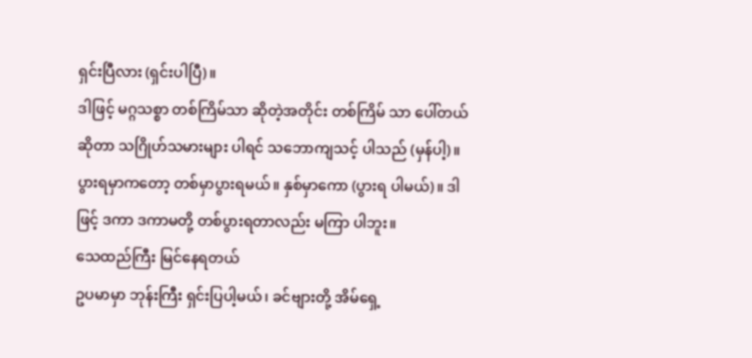ရှင်းပြီလား (ရှင်းပါပြီ)။
ဒါဖြင့် မဂ္ဂသစ္စာ တစ်ကြိမ်သာ ဆိုတဲ့အတိုင်း တစ်ကြိမ် သာ ပေါ်တယ်ဆိုတာ သဂြိုဟ်သမားများ ပါရင် သဘောကျသင့် ပါသည် (မှန်ပါ့)။
ပွားရမှာကတော့ တစ်မှာပွားရမယ်။ နှစ်မှာကော (ပွားရ ပါမယ်)။ ဒါဖြင့် ဒကာ ဒကာမတို့ တစ်ပွားရတာလည်း မကြာ ပါဘူး။
သေထည်ကြီး မြင်နေရတယ်
ဥပမာမှာ ဘုန်းကြီး ရှင်းပြပါ့မယ်၊ ခင်ဗျားတို့ အိမ်ရှေ့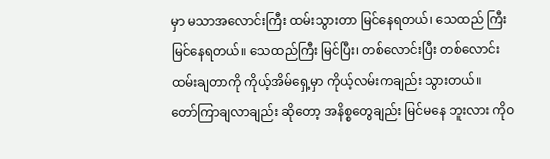မှာ မသာအလောင်းကြီး ထမ်းသွားတာ မြင်နေရတယ်၊ သေထည် ကြီး မြင်နေရတယ်။ သေထည်ကြီး မြင်ပြီး၊ တစ်လောင်းပြီး တစ်လောင်း ထမ်းချတာကို ကိုယ့်အိမ်ရှေ့မှာ ကိုယ့်လမ်းကချည်း သွားတယ်။
တော်ကြာချလာချည်း ဆိုတော့ အနိစ္စတွေချည်း မြင်မနေ ဘူးလား ကိုဝ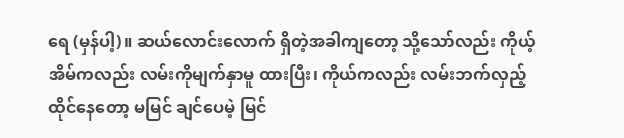ရေ (မှန်ပါ့)။ ဆယ်လောင်းလောက် ရှိတဲ့အခါကျတော့ သို့သော်လည်း ကိုယ့်အိမ်ကလည်း လမ်းကိုမျက်နှာမူ ထားပြီး၊ ကိုယ်ကလည်း လမ်းဘက်လှည့်ထိုင်နေတော့ မမြင် ချင်ပေမဲ့ မြင်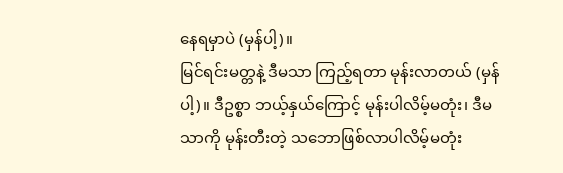နေရမှာပဲ (မှန်ပါ့)။
မြင်ရင်းမတ္တနဲ့ ဒီမသာ ကြည့်ရတာ မုန်းလာတယ် (မှန်ပါ့)။ ဒီဥစ္စာ ဘယ့်နှယ်ကြောင့် မုန်းပါလိမ့်မတုံး၊ ဒီမသာကို မုန်းတီးတဲ့ သဘောဖြစ်လာပါလိမ့်မတုံး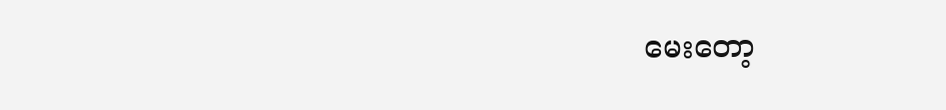မေးတော့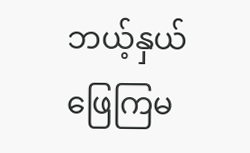ဘယ့်နှယ် ဖြေကြမ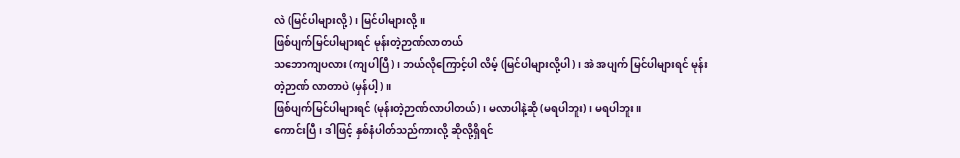လဲ (မြင်ပါများလို့)၊ မြင်ပါများလို့။
ဖြစ်ပျက်မြင်ပါများရင် မုန်းတဲ့ဉာဏ်လာတယ်
သဘောကျပလား (ကျပါပြီ)၊ ဘယ်လိုကြောင့်ပါ လိမ့် (မြင်ပါများလို့ပါ)၊ အဲ အပျက် မြင်ပါများရင် မုန်းတဲ့ဉာဏ် လာတာပဲ (မှန်ပါ့)။
ဖြစ်ပျက်မြင်ပါများရင် (မုန်းတဲ့ဉာဏ်လာပါတယ်)၊ မလာပါနဲ့ဆို (မရပါဘူး)၊ မရပါဘူး။
ကောင်းပြီ၊ ဒါဖြင့် နှစ်နံပါတ်သည်ကားလို့ ဆိုလို့ရှိရင်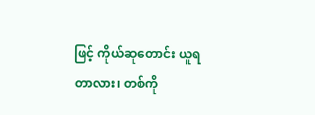ဖြင့် ကိုယ်ဆုတောင်း ယူရတာလား၊ တစ်ကို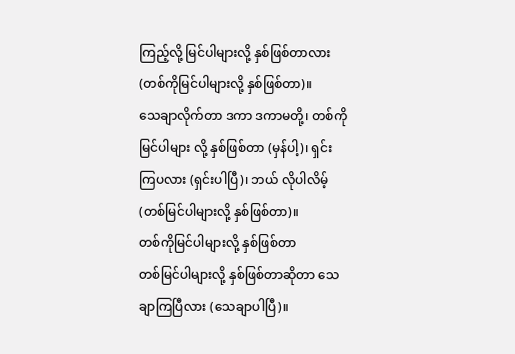ကြည့်လို့ မြင်ပါများလို့ နှစ်ဖြစ်တာလား (တစ်ကိုမြင်ပါများလို့ နှစ်ဖြစ်တာ)။
သေချာလိုက်တာ ဒကာ ဒကာမတို့၊ တစ်ကိုမြင်ပါများ လို့ နှစ်ဖြစ်တာ (မှန်ပါ့)၊ ရှင်းကြပလား (ရှင်းပါပြီ)၊ ဘယ် လိုပါလိမ့် (တစ်မြင်ပါများလို့ နှစ်ဖြစ်တာ)။
တစ်ကိုမြင်ပါများလို့ နှစ်ဖြစ်တာ
တစ်မြင်ပါများလို့ နှစ်ဖြစ်တာဆိုတာ သေချာကြပြီလား (သေချာပါပြီ)။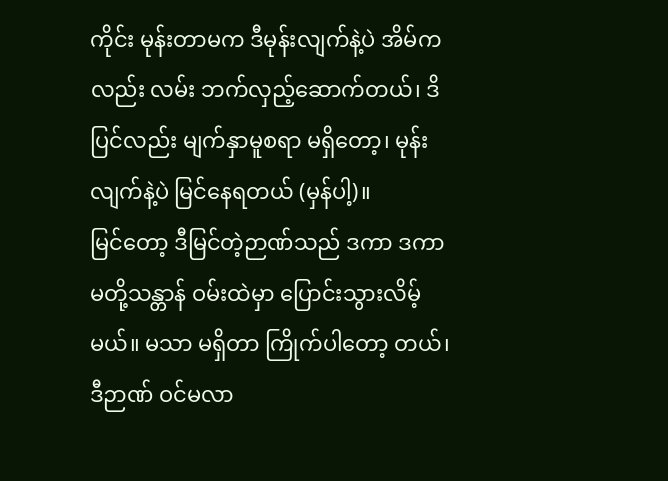ကိုင်း မုန်းတာမက ဒီမုန်းလျက်နဲ့ပဲ အိမ်ကလည်း လမ်း ဘက်လှည့်ဆောက်တယ်၊ ဒိပြင်လည်း မျက်နှာမူစရာ မရှိတော့၊ မုန်းလျက်နဲ့ပဲ မြင်နေရတယ် (မှန်ပါ့)။
မြင်တော့ ဒီမြင်တဲ့ဉာဏ်သည် ဒကာ ဒကာမတို့သန္တာန် ဝမ်းထဲမှာ ပြောင်းသွားလိမ့်မယ်။ မသာ မရှိတာ ကြိုက်ပါတော့ တယ်၊ ဒီဉာဏ် ဝင်မလာ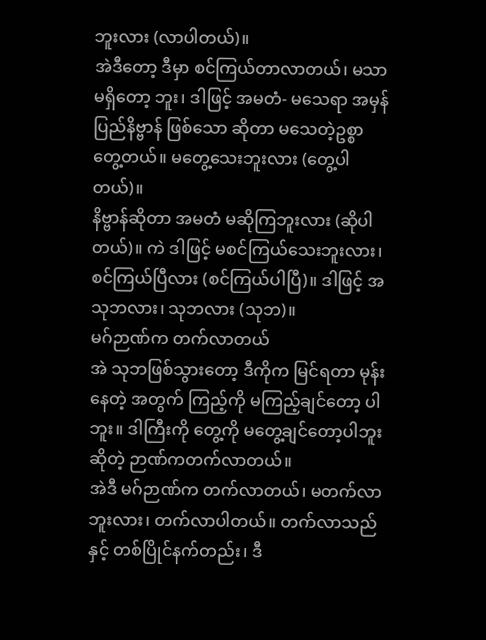ဘူးလား (လာပါတယ်)။
အဲဒီတော့ ဒီမှာ စင်ကြယ်တာလာတယ်၊ မသာ မရှိတော့ ဘူး၊ ဒါဖြင့် အမတံ- မသေရာ အမှန်ပြည်နိဗ္ဗာန် ဖြစ်သော ဆိုတာ မသေတဲ့ဥစ္စာတွေ့တယ်။ မတွေ့သေးဘူးလား (တွေ့ပါတယ်)။
နိဗ္ဗာန်ဆိုတာ အမတံ မဆိုကြဘူးလား (ဆိုပါတယ်)။ ကဲ ဒါဖြင့် မစင်ကြယ်သေးဘူးလား၊ စင်ကြယ်ပြီလား (စင်ကြယ်ပါပြီ)။ ဒါဖြင့် အသုဘလား၊ သုဘလား (သုဘ)။
မဂ်ဉာဏ်က တက်လာတယ်
အဲ သုဘဖြစ်သွားတော့ ဒီကိုက မြင်ရတာ မုန်းနေတဲ့ အတွက် ကြည့်ကို မကြည့်ချင်တော့ ပါဘူး။ ဒါကြီးကို တွေ့ကို မတွေ့ချင်တော့ပါဘူးဆိုတဲ့ ဉာဏ်ကတက်လာတယ်။
အဲဒီ မဂ်ဉာဏ်က တက်လာတယ်၊ မတက်လာဘူးလား၊ တက်လာပါတယ်။ တက်လာသည်နှင့် တစ်ပြိုင်နက်တည်း၊ ဒီ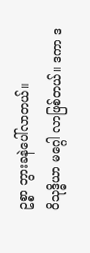ဥစ္စာ ဘွားခနဲပေါ်လာတယ်။
ဝိသုဒ္ဓိယာ မဂ္ဂေါ လာဖြစ်တယ်။ ဒကာ ဒ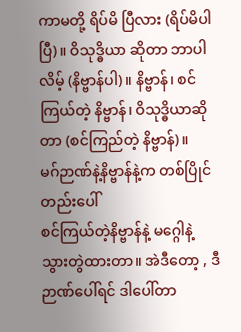ကာမတို့ ရိပ်မိ ပြီလား (ရိပ်မိပါပြီ)။ ဝိသုဒ္ဓိယာ ဆိုတာ ဘာပါလိမ့် (နိဗ္ဗာန်ပါ)။ နိဗ္ဗာန်၊ စင်ကြယ်တဲ့ နိဗ္ဗာန်၊ ဝိသုဒ္ဓိယာဆိုတာ (စင်ကြည်တဲ့ နိဗ္ဗာန်)။
မဂ်ဉာဏ်နဲ့နိဗ္ဗာန်နဲ့က တစ်ပြိုင်တည်းပေါ်
စင်ကြယ်တဲ့နိဗ္ဗာန်နဲ့ မဂ္ဂေါနဲ့ သွားတွဲထားတာ။ အဲဒီတော့ , ဒီဉာဏ်ပေါ်ရင် ဒါပေါ်တာ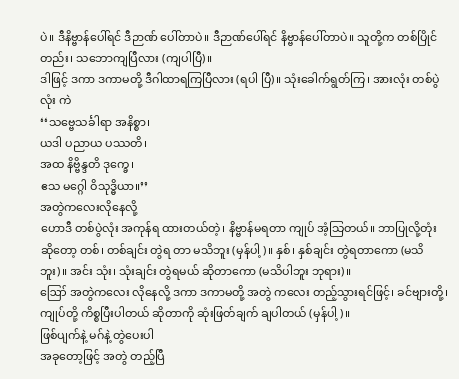ပဲ။ ဒီနိဗ္ဗာန်ပေါ်ရင် ဒီဉာဏ် ပေါ်တာပဲ။ ဒီဉာဏ်ပေါ်ရင် နိဗ္ဗာန်ပေါ်တာပဲ။ သူတို့က တစ်ပြိုင်တည်း၊ သဘောကျပြီလား (ကျပါပြီ)။
ဒါဖြင့် ဒကာ ဒကာမတို့ ဒီဂါထာရကြပြီလား (ရပါ ပြီ)။ သုံးခေါက်ရွတ်ကြ၊ အားလုံး တစ်ပွဲလုံး ကဲ
‘‘သဗ္ဗေသင်္ခါရာ အနိစ္စာ၊
ယဒါ ပညာယ ပဿတိ၊
အထ နိဗ္ဗိန္ဒတိ ဒုက္ခေ၊
ဧသ မဂ္ဂေါ ဝိသုဒ္ဓိယာ။’’
အတွဲကလေးလိုနေလို့
ဟောဒီ တစ်ပွဲလုံး အကုန်ရ ထားတယ်တဲ့၊ နိဗ္ဗာန်မရတာ ကျုပ် အံ့သြတယ်။ ဘာပြုလို့တုံး ဆိုတော့ တစ်၊ တစ်ချင်း တွဲရ တာ မသိဘူး (မှန်ပါ့)။ နှစ်၊ နှစ်ချင်း တွဲရတာကော (မသိဘူး)။ အင်း သုံး၊ သုံးချင်း တွဲရမယ် ဆိုတာကော (မသိပါဘူး ဘုရား)။
ဪ အတွဲကလေး လိုနေလို့ ဒကာ ဒကာမတို့ အတွဲ ကလေး တည့်သွားရင်ဖြင့်၊ ခင်ဗျားတို့၊ ကျုပ်တို့ ကိစ္စပြီးပါတယ် ဆိုတာကို ဆုံးဖြတ်ချက် ချပါတယ် (မှန်ပါ့)။
ဖြစ်ပျက်နဲ့ မဂ်နဲ့ တွဲပေးပါ
အခုတော့ဖြင့် အတွဲ တည့်ပြီ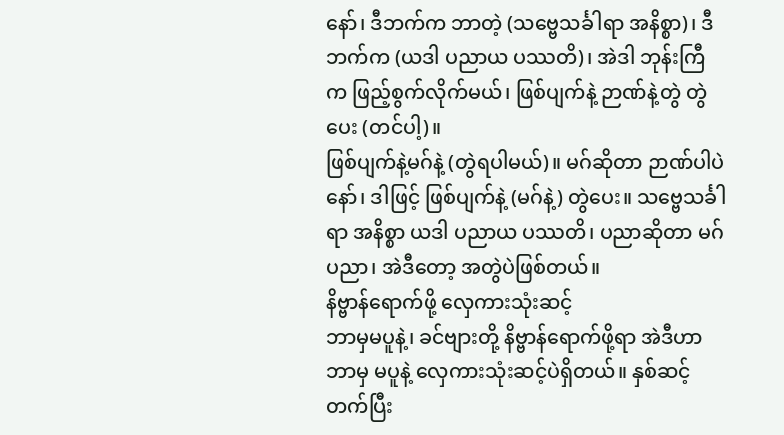နော်၊ ဒီဘက်က ဘာတဲ့ (သဗ္ဗေသင်္ခါရာ အနိစ္စာ)၊ ဒီဘက်က (ယဒါ ပညာယ ပဿတိ)၊ အဲဒါ ဘုန်းကြီက ဖြည့်စွက်လိုက်မယ်၊ ဖြစ်ပျက်နဲ့ ဉာဏ်နဲ့တွဲ တွဲပေး (တင်ပါ့)။
ဖြစ်ပျက်နဲ့မဂ်နဲ့ (တွဲရပါမယ်)။ မဂ်ဆိုတာ ဉာဏ်ပါပဲ နော်၊ ဒါဖြင့် ဖြစ်ပျက်နဲ့ (မဂ်နဲ့) တွဲပေး။ သဗ္ဗေသင်္ခါရာ အနိစ္စာ ယဒါ ပညာယ ပဿတိ၊ ပညာဆိုတာ မဂ် ပညာ၊ အဲဒီတော့ အတွဲပဲဖြစ်တယ်။
နိဗ္ဗာန်ရောက်ဖို့ လှေကားသုံးဆင့်
ဘာမှမပူနဲ့၊ ခင်ဗျားတို့ နိဗ္ဗာန်ရောက်ဖို့ရာ အဲဒီဟာ ဘာမှ မပူနဲ့ လှေကားသုံးဆင့်ပဲရှိတယ်။ နှစ်ဆင့်တက်ပြီး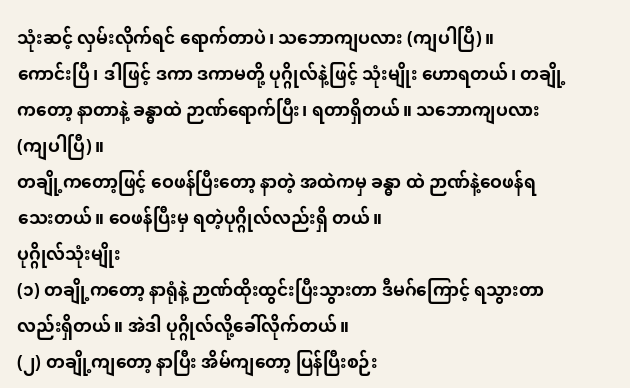သုံးဆင့် လှမ်းလိုက်ရင် ရောက်တာပဲ၊ သဘောကျပလား (ကျပါပြီ)။
ကောင်းပြီ၊ ဒါဖြင့် ဒကာ ဒကာမတို့ ပုဂ္ဂိုလ်နဲ့ဖြင့် သုံးမျိုး ဟောရတယ်၊ တချို့ကတော့ နာတာနဲ့ ခန္ဓာထဲ ဉာဏ်ရောက်ပြီး၊ ရတာရှိတယ်။ သဘောကျပလား (ကျပါပြီ)။
တချို့ကတော့ဖြင့် ဝေဖန်ပြီးတော့ နာတဲ့ အထဲကမှ ခန္ဓာ ထဲ ဉာဏ်နဲ့ဝေဖန်ရသေးတယ်။ ဝေဖန်ပြီးမှ ရတဲ့ပုဂ္ဂိုလ်လည်းရှိ တယ်။
ပုဂ္ဂိုလ်သုံးမျိုး
(၁) တချို့ကတော့ နာရုံနဲ့ ဉာဏ်ထိုးထွင်းပြီးသွားတာ ဒီမဂ်ကြောင့် ရသွားတာလည်းရှိတယ်။ အဲဒါ ပုဂ္ဂိုလ်လို့ခေါ်လိုက်တယ်။
(၂) တချို့ကျတော့ နာပြီး အိမ်ကျတော့ ပြန်ပြီးစဉ်း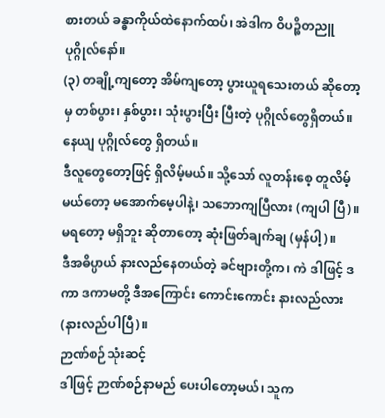စားတယ် ခန္ဓာကိုယ်ထဲနောက်ထပ်၊ အဲဒါက ဝိပဉ္စိတညူ ပုဂ္ဂိုလ်နော်။
(၃) တချို့ကျတော့ အိမ်ကျတော့ ပွားယူရသေးတယ် ဆိုတော့မှ တစ်ပွား၊ နှစ်ပွား၊ သုံးပွားပြီး ပြီးတဲ့ ပုဂ္ဂိုလ်တွေရှိတယ်။ နေယျ ပုဂ္ဂိုလ်တွေ ရှိတယ်။
ဒီလူတွေတော့ဖြင့် ရှိလိမ့်မယ်။ သို့သော် လူတန်းစေ့ တူလိမ့်မယ်တော့ မအောက်မေ့ပါနဲ့၊ သဘောကျပြီလား (ကျပါ ပြီ)။ မရတော့ မရှိဘူး ဆိုတာတော့ ဆုံးဖြတ်ချက်ချ (မှန်ပါ့)။
ဒီအဓိပ္ပာယ် နားလည်နေတယ်တဲ့ ခင်ဗျားတို့က၊ ကဲ ဒါဖြင့် ဒကာ ဒကာမတို့ ဒီအကြောင်း ကောင်းကောင်း နားလည်လား (နားလည်ပါပြီ)။
ဉာဏ်စဉ်သုံးဆင့်
ဒါဖြင့် ဉာဏ်စဉ်နာမည် ပေးပါတော့မယ်၊ သူက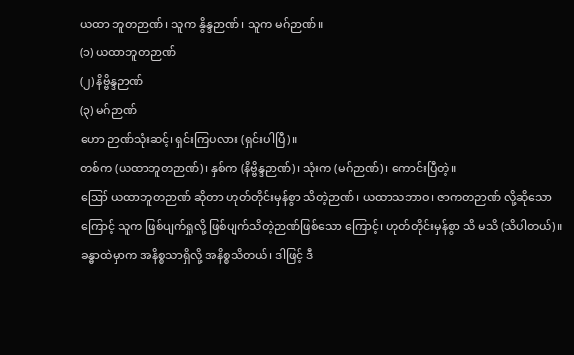ယထာ ဘူတဉာဏ်၊ သူက နွိန္ဒဉာဏ်၊ သူက မဂ်ဉာဏ်။
(၁) ယထာဘူတဉာဏ်
(၂) နိဗ္ဗိန္ဒဉာဏ်
(၃) မဂ်ဉာဏ်
ဟော ဉာဏ်သုံးဆင့်၊ ရှင်းကြပလား (ရှင်းပါပြီ)။
တစ်က (ယထာဘူတဉာဏ်)၊ နှစ်က (နိဗ္ဗိန္ဒဉာဏ်)၊ သုံးက (မဂ်ဉာဏ်)၊ ကောင်းပြီတဲ့။
ဪ ယထာဘူတဉာဏ် ဆိုတာ ဟုတ်တိုင်းမှန်စွာ သိတဲ့ဉာဏ်၊ ယထာသဘာဝ၊ ဇာကတဉာဏ် လို့ဆိုသော ကြောင့် သူက ဖြစ်ပျက်ရှုလို့ ဖြစ်ပျက်သိတဲ့ဉာဏ်ဖြစ်သော ကြောင့်၊ ဟုတ်တိုင်းမှန်စွာ သိ မသိ (သိပါတယ်)။
ခန္ဓာထဲမှာက အနိစ္စသာရှိလို့ အနိစ္စသိတယ်၊ ဒါဖြင့် ဒီ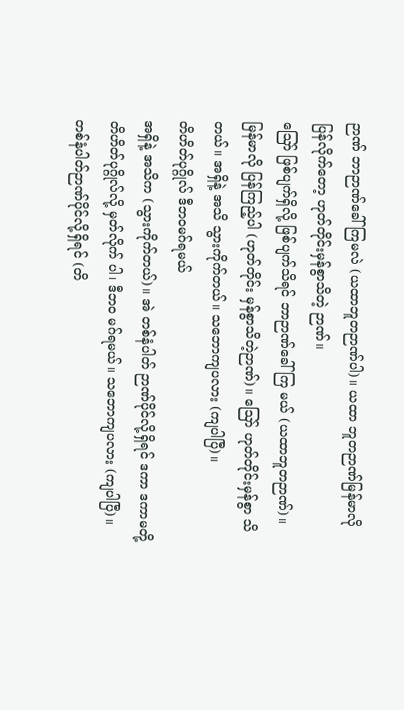ဉာဏ် ဘာဉာဏ်ခေါ်ကြမလဲ (ယထာဘူတဉာဏ်ပါ)။ ယထာ ဘူတဉာဏ်မြန်မာလိုပြန်လိုက်တော့ ဟုတ်တိုင်းမှန်စွာသိတဲ့ ဉာဏ်။
ဪ ဖြစ်ပျက်ရှိလို့ ဖြစ်ပျက်သိရင် ဘာဉာဏ်ခေါ်ကြ မယ် (ယထာဘူတဉာဏ်)။ မြန်မာလို ပြန်ကြည့်ပါ (ဟုတ်တိုင်း မှန်စွာသိတဲ့ဉာဏ်)။ ဪ ဟုတ်တိုင်းမှန်စွာ သိတယ်။ အရှိနဲ့ အသိ သွားကိုက်တယ်။ သဘောကျပလား (ကျပါပြီ)။
တိဟိတ်ပုဂ္ဂိုလ် ဒီဘဝမဂ်ရမယ်
အရှိနဲ့ အသိက (သွားကိုက်တယ်)။ အဲ တစ်နံပါတ် ဉာဏ်ပိုင်လို့ရှိရင် ဒကာ ဒကာမတို့ တိဟိတ်ပုဂ္ဂိုလ်လို့ မှတ်လိုက် ပါ၊ ဒီဘဝ မဂ်ရမယ်။ သဘောကျပလား (ကျပါပြီ)။
တစ်နံပါတ်ဉာဏ်ပိုင်လို့ရှိရင် (တိ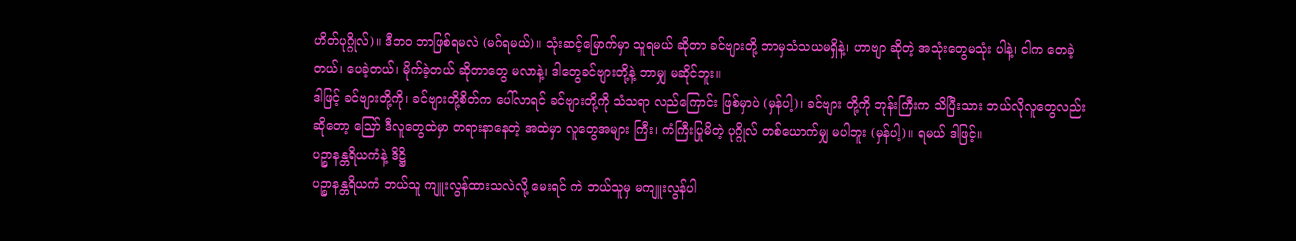ဟိတ်ပုဂ္ဂိုလ်)။ ဒီဘဝ ဘာဖြစ်ရမလဲ (မဂ်ရမယ်)။ သုံးဆင့်မြောက်မှာ သူရမယ် ဆိုတာ ခင်ဗျားတို့ ဘာမှသံသယမရှိနဲ့၊ ဟာဗျာ ဆိုတဲ့ အသုံးတွေမသုံး ပါနဲ့၊ ငါက တေခဲ့တယ်၊ ပေခဲ့တယ်၊ မိုက်ခဲ့တယ် ဆိုတာတွေ မလာနဲ့၊ ဒါတွေခင်ဗျားတို့နဲ့ ဘာမျှ မဆိုင်ဘူး။
ဒါဖြင့် ခင်ဗျားတို့ကို၊ ခင်ဗျားတို့စိတ်က ပေါ်လာရင် ခင်ဗျားတို့ကို သံသရာ လည်ကြောင်း ဖြစ်မှာပဲ (မှန်ပါ့)၊ ခင်ဗျား တို့ကို ဘုန်းကြီးက သိပြီးသား ဘယ်လိုလူတွေလည်း ဆိုတော့ ဪ ဒီလူတွေထဲမှာ တရားနာနေတဲ့ အထဲမှာ လူတွေအများ ကြီး၊ ကံကြီးပြုမိတဲ့ ပုဂ္ဂိုလ် တစ်ယောက်မျှ မပါဘူး (မှန်ပါ့)။ ရမယ် ဒါဖြင့်။
ပဉ္စာနန္တရိယကံနဲ့ ဒိဋ္ဌိ
ပဉ္စာနန္တရိယကံ ဘယ်သူ ကျူးလွန်ထားသလဲလို့ မေးရင် ကဲ ဘယ်သူမှ မကျူးလွန်ပါ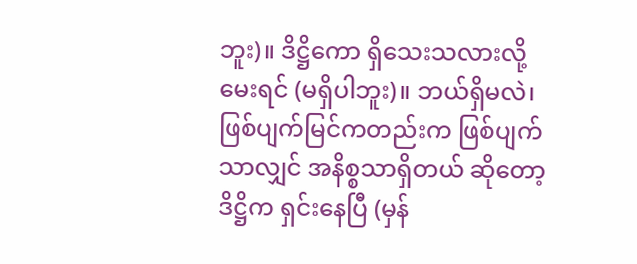ဘူး)။ ဒိဋ္ဌိကော ရှိသေးသလားလို့ မေးရင် (မရှိပါဘူး)။ ဘယ်ရှိမလဲ၊ ဖြစ်ပျက်မြင်ကတည်းက ဖြစ်ပျက် သာလျှင် အနိစ္စသာရှိတယ် ဆိုတော့ ဒိဋ္ဌိက ရှင်းနေပြီ (မှန်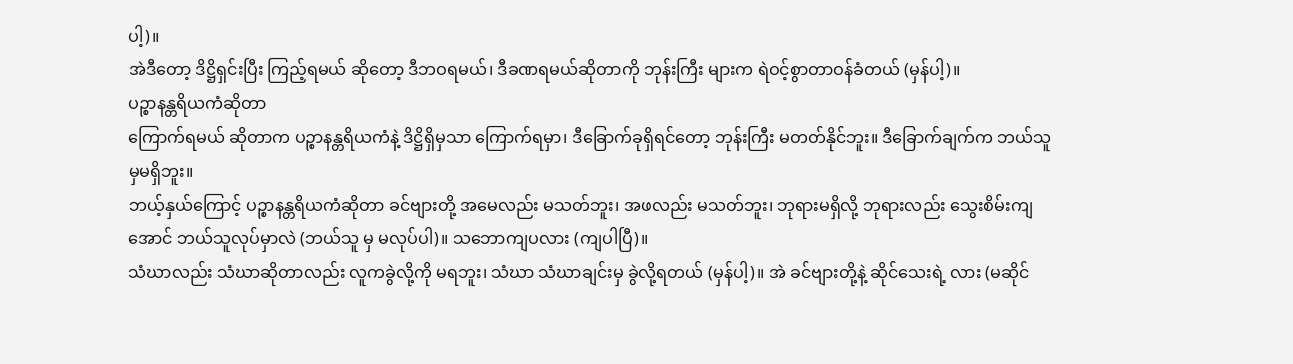ပါ့)။
အဲဒီတော့ ဒိဋ္ဌိရှင်းပြီး ကြည့်ရမယ် ဆိုတော့ ဒီဘဝရမယ်၊ ဒီခဏရမယ်ဆိုတာကို ဘုန်းကြီး များက ရဲဝင့်စွာတာဝန်ခံတယ် (မှန်ပါ့)။
ပဉ္စာနန္တရိယကံဆိုတာ
ကြောက်ရမယ် ဆိုတာက ပဉ္စာနန္တရိယကံနဲ့ ဒိဋ္ဌိရှိမှသာ ကြောက်ရမှာ၊ ဒီခြောက်ခုရှိရင်တော့ ဘုန်းကြီး မတတ်နိုင်ဘူး။ ဒီခြောက်ချက်က ဘယ်သူမှမရှိဘူး။
ဘယ့်နှယ်ကြောင့် ပဉ္စာနန္တရိယကံဆိုတာ ခင်ဗျားတို့ အမေလည်း မသတ်ဘူး၊ အဖလည်း မသတ်ဘူး၊ ဘုရားမရှိလို့ ဘုရားလည်း သွေးစိမ်းကျအောင် ဘယ်သူလုပ်မှာလဲ (ဘယ်သူ မှ မလုပ်ပါ)။ သဘောကျပလား (ကျပါပြီ)။
သံဃာလည်း သံဃာဆိုတာလည်း လူကခွဲလို့ကို မရဘူး၊ သံဃာ သံဃာချင်းမှ ခွဲလို့ရတယ် (မှန်ပါ့)။ အဲ ခင်ဗျားတို့နဲ့ ဆိုင်သေးရဲ့ လား (မဆိုင်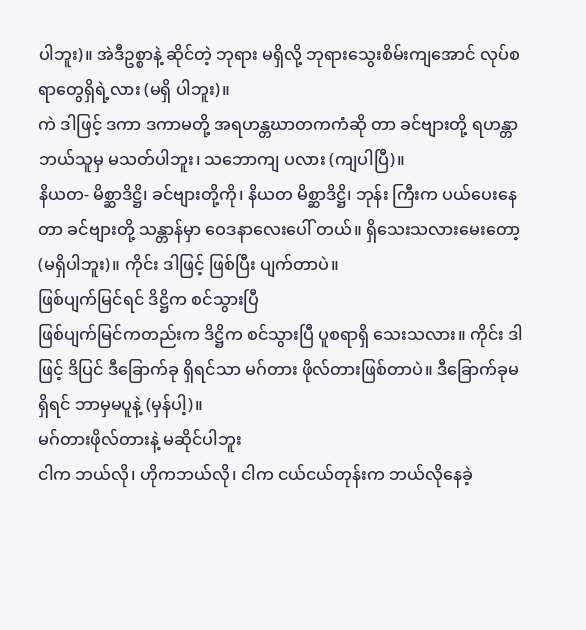ပါဘူး)။ အဲဒီဥစ္စာနဲ့ ဆိုင်တဲ့ ဘုရား မရှိလို့ ဘုရားသွေးစိမ်းကျအောင် လုပ်စရာတွေရှိရဲ့လား (မရှိ ပါဘူး)။
ကဲ ဒါဖြင့် ဒကာ ဒကာမတို့ အရဟန္တဃာတကကံဆို တာ ခင်ဗျားတို့ ရဟန္တာ ဘယ်သူမှ မသတ်ပါဘူး၊ သဘောကျ ပလား (ကျပါပြီ)။
နိယတ- မိစ္ဆာဒိဋ္ဌိ၊ ခင်ဗျားတို့ကို၊ နိယတ မိစ္ဆာဒိဋ္ဌိ၊ ဘုန်း ကြီးက ပယ်ပေးနေတာ ခင်ဗျားတို့ သန္တာန်မှာ ဝေဒနာလေးပေါ် တယ်။ ရှိသေးသလားမေးတော့ (မရှိပါဘူး)။ ကိုင်း ဒါဖြင့် ဖြစ်ပြီး ပျက်တာပဲ။
ဖြစ်ပျက်မြင်ရင် ဒိဋ္ဌိက စင်သွားပြီ
ဖြစ်ပျက်မြင်ကတည်းက ဒိဋ္ဌိက စင်သွားပြီ ပူစရာရှိ သေးသလား။ ကိုင်း ဒါဖြင့် ဒိပြင် ဒီခြောက်ခု ရှိရင်သာ မဂ်တား ဖိုလ်တားဖြစ်တာပဲ။ ဒီခြောက်ခုမရှိရင် ဘာမှမပူနဲ့ (မှန်ပါ့)။
မဂ်တားဖိုလ်တားနဲ့ မဆိုင်ပါဘူး
ငါက ဘယ်လို၊ ဟိုကဘယ်လို၊ ငါက ငယ်ငယ်တုန်းက ဘယ်လိုနေခဲ့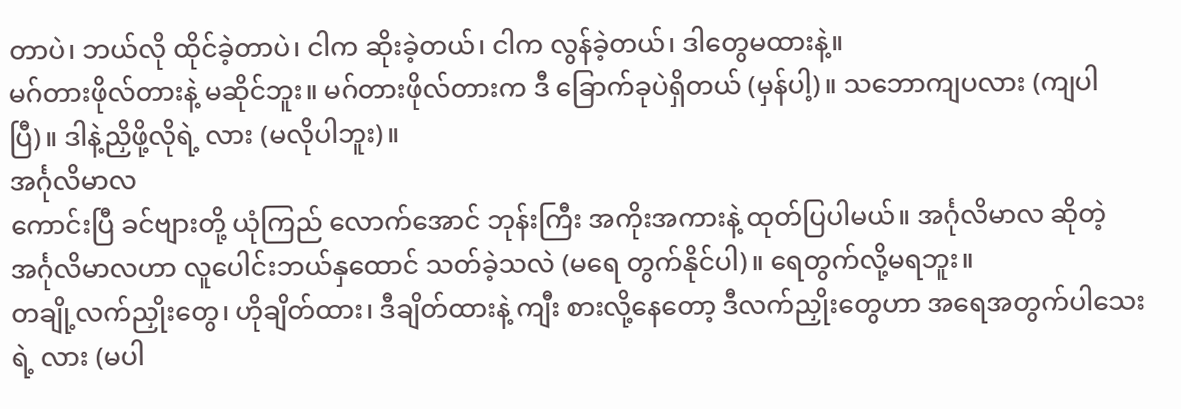တာပဲ၊ ဘယ်လို ထိုင်ခဲ့တာပဲ၊ ငါက ဆိုးခဲ့တယ်၊ ငါက လွန်ခဲ့တယ်၊ ဒါတွေမထားနဲ့။
မဂ်တားဖိုလ်တားနဲ့ မဆိုင်ဘူး။ မဂ်တားဖိုလ်တားက ဒီ ခြောက်ခုပဲရှိတယ် (မှန်ပါ့)။ သဘောကျပလား (ကျပါပြီ)။ ဒါနဲ့ညှိဖို့လိုရဲ့ လား (မလိုပါဘူး)။
အင်္ဂုလိမာလ
ကောင်းပြီ ခင်ဗျားတို့ ယုံကြည် လောက်အောင် ဘုန်းကြီး အကိုးအကားနဲ့ ထုတ်ပြပါမယ်။ အင်္ဂုလိမာလ ဆိုတဲ့ အင်္ဂုလိမာလဟာ လူပေါင်းဘယ်နှထောင် သတ်ခဲ့သလဲ (မရေ တွက်နိုင်ပါ)။ ရေတွက်လို့မရဘူး။
တချို့လက်ညှိုးတွေ၊ ဟိုချိတ်ထား၊ ဒီချိတ်ထားနဲ့ ကျီး စားလို့နေတော့ ဒီလက်ညှိုးတွေဟာ အရေအတွက်ပါသေးရဲ့ လား (မပါ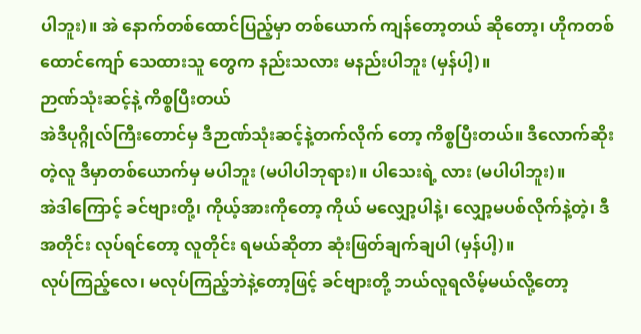ပါဘူး)။ အဲ နောက်တစ်ထောင်ပြည့်မှာ တစ်ယောက် ကျန်တော့တယ် ဆိုတော့၊ ဟိုကတစ်ထောင်ကျော် သေထားသူ တွေက နည်းသလား မနည်းပါဘူး (မှန်ပါ့)။
ဉာဏ်သုံးဆင့်နဲ့ ကိစ္စပြီးတယ်
အဲဒီပုဂ္ဂိုလ်ကြီးတောင်မှ ဒီဉာဏ်သုံးဆင့်နဲ့တက်လိုက် တော့ ကိစ္စပြီးတယ်။ ဒီလောက်ဆိုးတဲ့လူ ဒီမှာတစ်ယောက်မှ မပါဘူး (မပါပါဘုရား)။ ပါသေးရဲ့ လား (မပါပါဘူး)။
အဲဒါကြောင့် ခင်ဗျားတို့၊ ကိုယ့်အားကိုတော့ ကိုယ် မလျှော့ပါနဲ့၊ လျှော့မပစ်လိုက်နဲ့တဲ့၊ ဒီအတိုင်း လုပ်ရင်တော့ လူတိုင်း ရမယ်ဆိုတာ ဆုံးဖြတ်ချက်ချပါ (မှန်ပါ့)။
လုပ်ကြည့်လေ၊ မလုပ်ကြည့်ဘဲနဲ့တော့ဖြင့် ခင်ဗျားတို့ ဘယ်လူရလိမ့်မယ်လို့တော့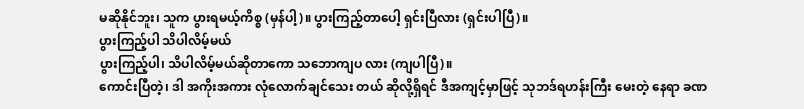မဆိုနိုင်ဘူး၊ သူက ပွားရမယ့်ကိစ္စ (မှန်ပါ့)။ ပွားကြည့်တာပေါ့ ရှင်းပြီလား (ရှင်းပါပြီ)။
ပွားကြည့်ပါ သိပါလိမ့်မယ်
ပွားကြည့်ပါ၊ သိပါလိမ့်မယ်ဆိုတာကော သဘောကျပ လား (ကျပါပြီ)။
ကောင်းပြီတဲ့၊ ဒါ အကိုးအကား လုံလောက်ချင်သေး တယ် ဆိုလို့ရှိရင် ဒီအကျင့်မှာဖြင့် သုဘဒ်ရဟန်းကြီး မေးတဲ့ နေရာ ခဏ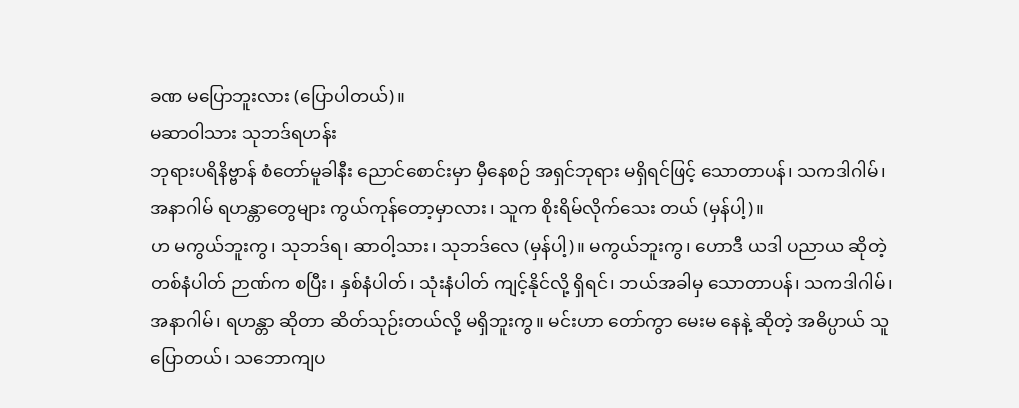ခဏ မပြောဘူးလား (ပြောပါတယ်)။
မဆာဝါသား သုဘဒ်ရဟန်း
ဘုရားပရိနိဗ္ဗာန် စံတော်မူခါနီး ညောင်စောင်းမှာ မှီနေစဉ် အရှင်ဘုရား မရှိရင်ဖြင့် သောတာပန်၊ သကဒါဂါမ်၊ အနာဂါမ် ရဟန္တာတွေများ ကွယ်ကုန်တော့မှာလား၊ သူက စိုးရိမ်လိုက်သေး တယ် (မှန်ပါ့)။
ဟ မကွယ်ဘူးကွ၊ သုဘဒ်ရ၊ ဆာဝါ့သား၊ သုဘဒ်လေ (မှန်ပါ့)။ မကွယ်ဘူးကွ၊ ဟောဒီ ယဒါ ပညာယ ဆိုတဲ့ တစ်နံပါတ် ဉာဏ်က စပြီး၊ နှစ်နံပါတ်၊ သုံးနံပါတ် ကျင့်နိုင်လို့ ရှိရင်၊ ဘယ်အခါမှ သောတာပန်၊ သကဒါဂါမ်၊ အနာဂါမ်၊ ရဟန္တာ ဆိုတာ ဆိတ်သုဉ်းတယ်လို့ မရှိဘူးကွ။ မင်းဟာ တော်ကွာ မေးမ နေနဲ့ ဆိုတဲ့ အဓိပ္ပာယ် သူပြောတယ်၊ သဘောကျပ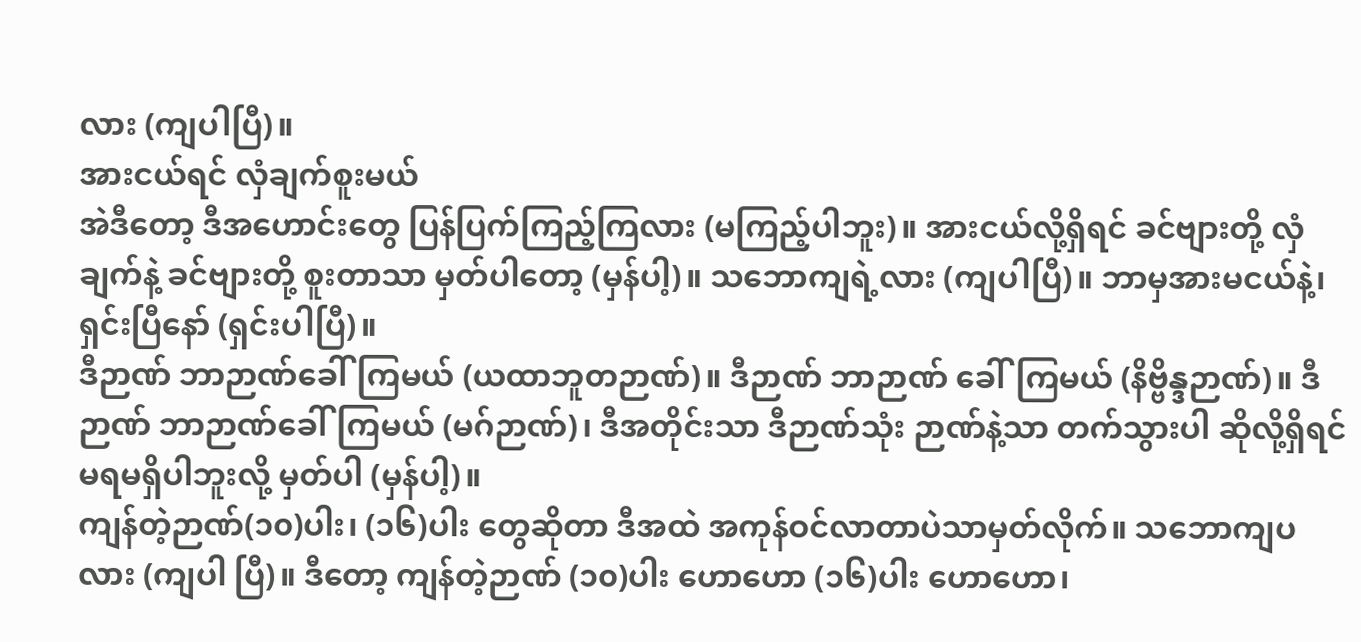လား (ကျပါပြီ)။
အားငယ်ရင် လှံချက်စူးမယ်
အဲဒီတော့ ဒီအဟောင်းတွေ ပြန်ပြက်ကြည့်ကြလား (မကြည့်ပါဘူး)။ အားငယ်လို့ရှိရင် ခင်ဗျားတို့ လှံချက်နဲ့ ခင်ဗျားတို့ စူးတာသာ မှတ်ပါတော့ (မှန်ပါ့)။ သဘောကျရဲ့လား (ကျပါပြီ)။ ဘာမှအားမငယ်နဲ့၊ ရှင်းပြီနော် (ရှင်းပါပြီ)။
ဒီဉာဏ် ဘာဉာဏ်ခေါ်ကြမယ် (ယထာဘူတဉာဏ်)။ ဒီဉာဏ် ဘာဉာဏ် ခေါ်ကြမယ် (နိဗ္ဗိန္ဒဉာဏ်)။ ဒီဉာဏ် ဘာဉာဏ်ခေါ်ကြမယ် (မဂ်ဉာဏ်)၊ ဒီအတိုင်းသာ ဒီဉာဏ်သုံး ဉာဏ်နဲ့သာ တက်သွားပါ ဆိုလို့ရှိရင် မရမရှိပါဘူးလို့ မှတ်ပါ (မှန်ပါ့)။
ကျန်တဲ့ဉာဏ်(၁၀)ပါး၊ (၁၆)ပါး တွေဆိုတာ ဒီအထဲ အကုန်ဝင်လာတာပဲသာမှတ်လိုက်။ သဘောကျပလား (ကျပါ ပြီ)။ ဒီတော့ ကျန်တဲ့ဉာဏ် (၁၀)ပါး ဟောဟော (၁၆)ပါး ဟောဟော၊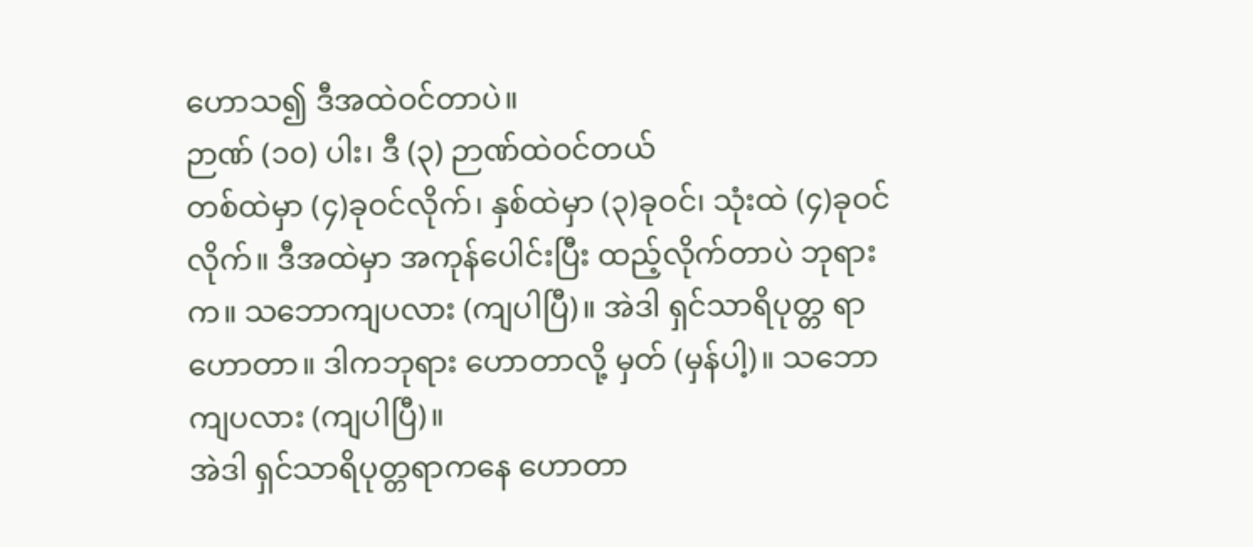ဟောသ၍ ဒီအထဲဝင်တာပဲ။
ဉာဏ် (၁၀) ပါး၊ ဒီ (၃) ဉာဏ်ထဲဝင်တယ်
တစ်ထဲမှာ (၄)ခုဝင်လိုက်၊ နှစ်ထဲမှာ (၃)ခုဝင်၊ သုံးထဲ (၄)ခုဝင်လိုက်။ ဒီအထဲမှာ အကုန်ပေါင်းပြီး ထည့်လိုက်တာပဲ ဘုရားက။ သဘောကျပလား (ကျပါပြီ)။ အဲဒါ ရှင်သာရိပုတ္တ ရာ ဟောတာ။ ဒါကဘုရား ဟောတာလို့ မှတ် (မှန်ပါ့)။ သဘောကျပလား (ကျပါပြီ)။
အဲဒါ ရှင်သာရိပုတ္တရာကနေ ဟောတာ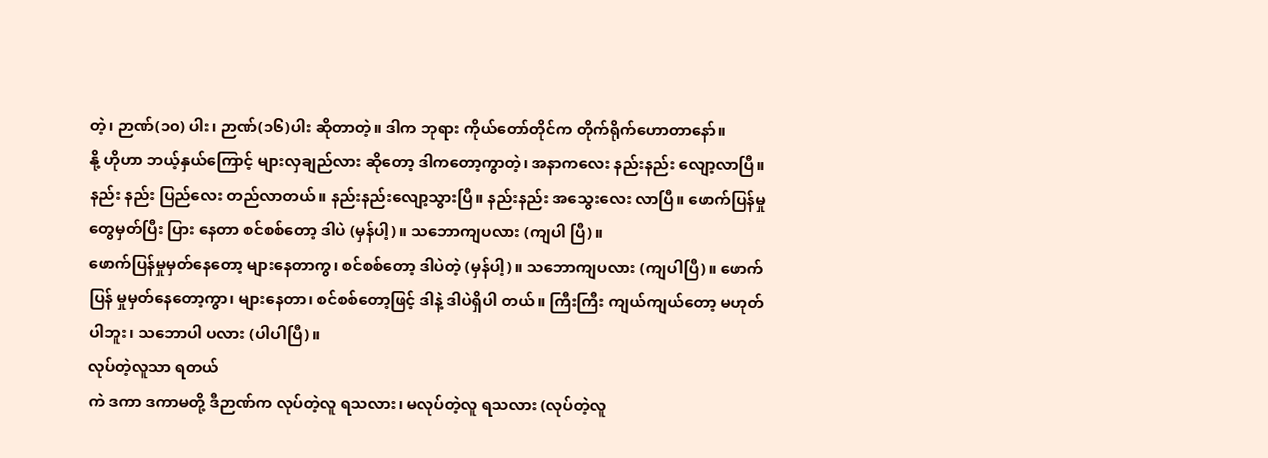တဲ့၊ ဉာဏ်(၁၀) ပါး၊ ဉာဏ်(၁၆)ပါး ဆိုတာတဲ့။ ဒါက ဘုရား ကိုယ်တော်တိုင်က တိုက်ရိုက်ဟောတာနော်။
နို့ ဟိုဟာ ဘယ့်နှယ်ကြောင့် များလှချည်လား ဆိုတော့ ဒါကတော့ကွာတဲ့၊ အနာကလေး နည်းနည်း လျော့လာပြီ။ နည်း နည်း ပြည်လေး တည်လာတယ်။ နည်းနည်းလျော့သွားပြီ။ နည်းနည်း အသွေးလေး လာပြီ။ ဖောက်ပြန်မှုတွေမှတ်ပြီး ပြား နေတာ စင်စစ်တော့ ဒါပဲ (မှန်ပါ့)။ သဘောကျပလား (ကျပါ ပြီ)။
ဖောက်ပြန်မှုမှတ်နေတော့ များနေတာကွ၊ စင်စစ်တော့ ဒါပဲတဲ့ (မှန်ပါ့)။ သဘောကျပလား (ကျပါပြီ)။ ဖောက်ပြန် မှုမှတ်နေတော့ကွာ၊ များနေတာ၊ စင်စစ်တော့ဖြင့် ဒါနဲ့ ဒါပဲရှိပါ တယ်။ ကြီးကြီး ကျယ်ကျယ်တော့ မဟုတ်ပါဘူး၊ သဘောပါ ပလား (ပါပါပြီ)။
လုပ်တဲ့လူသာ ရတယ်
ကဲ ဒကာ ဒကာမတို့ ဒီဉာဏ်က လုပ်တဲ့လူ ရသလား၊ မလုပ်တဲ့လူ ရသလား (လုပ်တဲ့လူ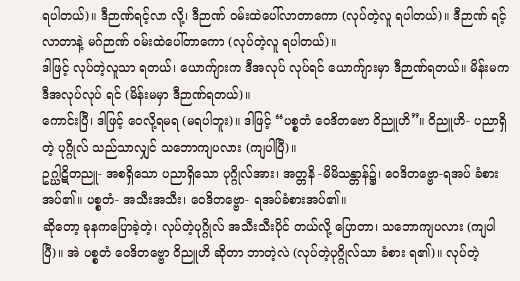ရပါတယ်)။ ဒီဉာဏ်ရင့်လာ လို့၊ ဒီဉာဏ် ဝမ်းထဲပေါ်လာတာကော (လုပ်တဲ့လူ ရပါတယ်)။ ဒီဉာဏ် ရင့်လာတာနဲ့ မဂ်ဉာဏ် ဝမ်းထဲပေါ်တာကော (လုပ်တဲ့လူ ရပါတယ်)။
ဒါဖြင့် လုပ်တဲ့လူသာ ရတယ်၊ ယောက်ျားက ဒီအလုပ် လုပ်ရင် ယောက်ျားမှာ ဒီဉာဏ်ရတယ်။ မိန်းမက ဒီအလုပ်လုပ် ရင် (မိန်းမမှာ ဒီဉာဏ်ရတယ်)။
ကောင်းပြီ၊ ဒါဖြင့် ဝေလို့ရမရ (မရပါဘူး)။ ဒါဖြင့် “ပစ္စတံ ဝေဒိတဗော ဝိညူဟိ”။ ဝိညူဟိ- ပညာရှိတဲ့ ပုဂ္ဂိုလ် သည်သာလျှင် သဘောကျပလား (ကျပါပြီ)။
ဥဂ္ဃါဋိတညူ- အစရှိသော ပညာရှိသော ပုဂ္ဂိုလ်အား၊ အတ္တနိ -မိမိသန္တာန်၌၊ ဝေဒိတဗ္ဗော-ရအပ် ခံစားအပ်၏။ ပစ္စတံ- အသီးအသီး၊ ဝေဒိတဗ္ဗော- ရအပ်ခံစားအပ်၏။
ဆိုတော့ ခုနကပြောခဲ့တဲ့၊ လုပ်တဲ့ပုဂ္ဂိုလ် အသီးသီးပိုင် တယ်လို့ ပြောတာ၊ သဘောကျပလား (ကျပါပြီ)။ အဲ ပစ္စတံ ဝေဒိတဗ္ဗော ဝိညူဟိ ဆိုတာ ဘာတဲ့လဲ (လုပ်တဲ့ပုဂ္ဂိုလ်သာ ခံစား ရ၏)။ လုပ်တဲ့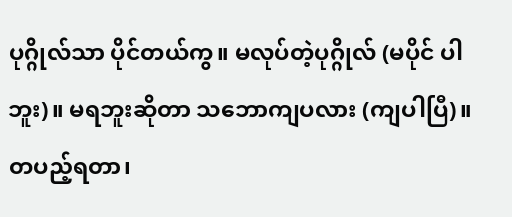ပုဂ္ဂိုလ်သာ ပိုင်တယ်ကွ။ မလုပ်တဲ့ပုဂ္ဂိုလ် (မပိုင် ပါဘူး)။ မရဘူးဆိုတာ သဘောကျပလား (ကျပါပြီ)။
တပည့်ရတာ၊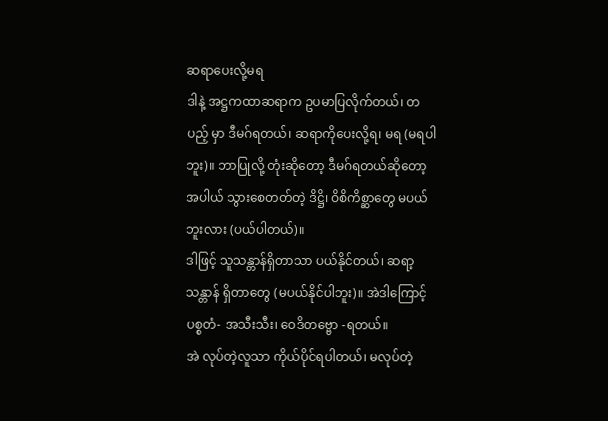ဆရာပေးလို့မရ
ဒါနဲ့ အဋ္ဌကထာဆရာက ဥပမာပြလိုက်တယ်၊ တပည့် မှာ ဒီမဂ်ရတယ်၊ ဆရာကိုပေးလို့ရ၊ မရ (မရပါဘူး)။ ဘာပြုလို့ တုံးဆိုတော့ ဒီမဂ်ရတယ်ဆိုတော့ အပါယ် သွားစေတတ်တဲ့ ဒိဋ္ဌိ၊ ဝိစိကိစ္ဆာတွေ မပယ်ဘူးလား (ပယ်ပါတယ်)။
ဒါဖြင့် သူသန္တာန်ရှိတာသာ ပယ်နိုင်တယ်၊ ဆရာ့သန္တာန် ရှိတာတွေ (မပယ်နိုင်ပါဘူး)။ အဲဒါကြောင့် ပစ္စတံ- အသီးသီး၊ ဝေဒိတဗ္ဗော -ရတယ်။
အဲ လုပ်တဲ့လူသာ ကိုယ်ပိုင်ရပါတယ်၊ မလုပ်တဲ့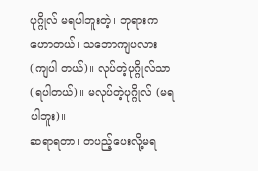ပုဂ္ဂိုလ် မရပါဘူးတဲ့၊ ဘုရားကဟောတယ်၊ သဘောကျပလား (ကျပါ တယ်)။ လုပ်တဲ့ပုဂ္ဂိုလ်သာ (ရပါတယ်)။ မလုပ်တဲ့ပုဂ္ဂိုလ် (မရ ပါဘူး)။
ဆရာရတာ၊ တပည့်ပေးလို့မရ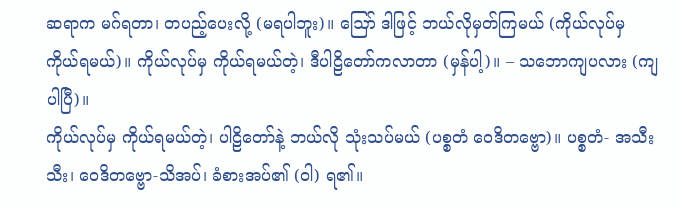ဆရာက မဂ်ရတာ၊ တပည့်ပေးလို့ (မရပါဘူး)။ ဪ ဒါဖြင့် ဘယ်လိုမှတ်ကြမယ် (ကိုယ်လုပ်မှ ကိုယ်ရမယ်)။ ကိုယ်လုပ်မှ ကိုယ်ရမယ်တဲ့၊ ဒီပါဠိတော်ကလာတာ (မှန်ပါ့)။ – သဘောကျပလား (ကျပါပြီ)။
ကိုယ်လုပ်မှ ကိုယ်ရမယ်တဲ့၊ ပါဠိတော်နဲ့ ဘယ်လို သုံးသပ်မယ် (ပစ္စတံ ဝေဒိတဗ္ဗော)။ ပစ္စတံ- အသီးသီး၊ ဝေဒိတဗ္ဗော-သိအပ်၊ ခံစားအပ်၏ (ဝါ) ရ၏။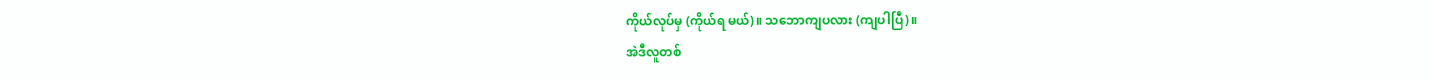ကိုယ်လုပ်မှ (ကိုယ်ရ မယ်)။ သဘောကျပလား (ကျပါပြီ)။
အဲဒီလူတစ်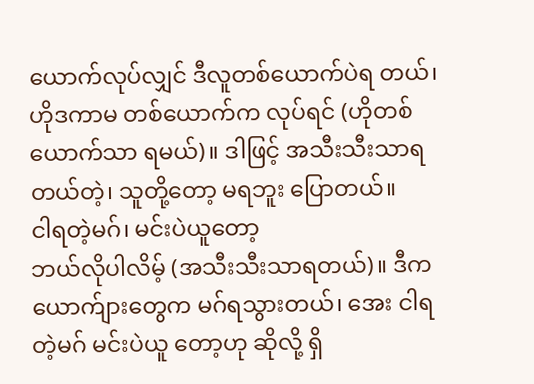ယောက်လုပ်လျှင် ဒီလူတစ်ယောက်ပဲရ တယ်၊ ဟိုဒကာမ တစ်ယောက်က လုပ်ရင် (ဟိုတစ်ယောက်သာ ရမယ်)။ ဒါဖြင့် အသီးသီးသာရတယ်တဲ့၊ သူတို့တော့ မရဘူး ပြောတယ်။
ငါရတဲ့မဂ်၊ မင်းပဲယူတော့
ဘယ်လိုပါလိမ့် (အသီးသီးသာရတယ်)။ ဒီက ယောက်ျားတွေက မဂ်ရသွားတယ်၊ အေး ငါရတဲ့မဂ် မင်းပဲယူ တော့ဟု ဆိုလို့ ရှိ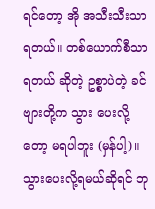ရင်တော့ အို အသီးသီးသာ ရတယ်။ တစ်ယောက်စီသာ ရတယ် ဆိုတဲ့ ဥစ္စာပဲတဲ့ ခင်ဗျားတို့က သွား ပေးလို့တော့ မရပါဘူး (မှန်ပါ့)။
သွားပေးလို့ရမယ်ဆိုရင် ဘု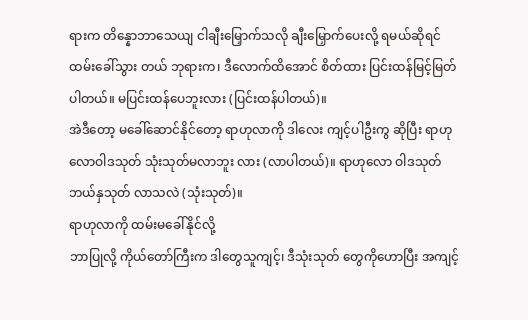ရားက တိန္နောဘာသေယျ ငါချီးမြှောက်သလို ချီးမြှောက်ပေးလို့ ရမယ်ဆိုရင် ထမ်းခေါ်သွား တယ် ဘုရားက၊ ဒီလောက်ထိအောင် စိတ်ထား ပြင်းထန်မြင့်မြတ် ပါတယ်။ မပြင်းထန်ပေဘူးလား (ပြင်းထန်ပါတယ်)။
အဲဒီတော့ မခေါ်ဆောင်နိုင်တော့ ရာဟုလာကို ဒါလေး ကျင့်ပါဦးကွ ဆိုပြီး ရာဟုလောဝါဒသုတ် သုံးသုတ်မလာဘူး လား (လာပါတယ်)။ ရာဟုလော ဝါဒသုတ် ဘယ်နှသုတ် လာသလဲ (သုံးသုတ်)။
ရာဟုလာကို ထမ်းမခေါ်နိုင်လို့
ဘာပြုလို့ ကိုယ်တော်ကြီးက ဒါတွေသူကျင့်၊ ဒီသုံးသုတ် တွေကိုဟောပြီး အကျင့်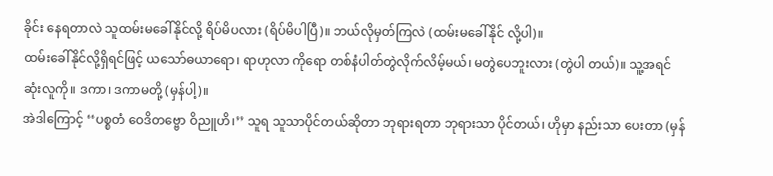ခိုင်း နေရတာလဲ သူထမ်းမခေါ်နိုင်လို့ ရိပ်မိပလား (ရိပ်မိပါပြီ)။ ဘယ်လိုမှတ်ကြလဲ (ထမ်းမခေါ်နိုင် လို့ပါ)။
ထမ်းခေါ်နိုင်လို့ရှိရင်ဖြင့် ယသော်ဓယာရော၊ ရာဟုလာ ကိုရော တစ်နံပါတ်တွဲလိုက်လိမ့်မယ်၊ မတွဲပေဘူးလား (တွဲပါ တယ်)။ သူ့အရင်ဆုံးလူကို။ ဒကာ၊ ဒကာမတို့ (မှန်ပါ့)။
အဲဒါကြောင့် ‘‘ပစ္စတံ ဝေဒိတဗ္ဗော ဝိညူဟိ၊’’ သူရ သူသာပိုင်တယ်ဆိုတာ ဘုရားရတာ ဘုရားသာ ပိုင်တယ်၊ ဟိုမှာ နည်းသာ ပေးတာ (မှန်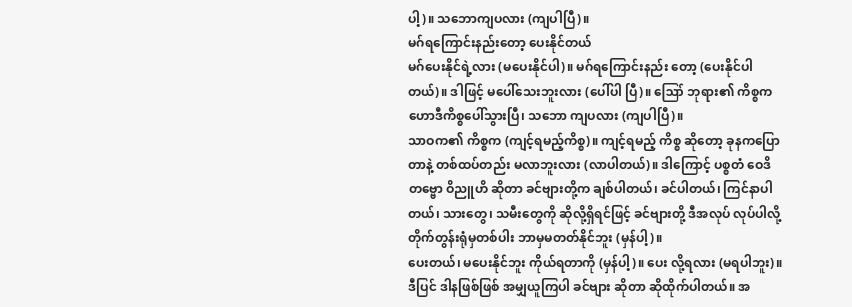ပါ့)။ သဘောကျပလား (ကျပါပြီ)။
မဂ်ရကြောင်းနည်းတော့ ပေးနိုင်တယ်
မဂ်ပေးနိုင်ရဲ့လား (မပေးနိုင်ပါ)။ မဂ်ရကြောင်းနည်း တော့ (ပေးနိုင်ပါတယ်)။ ဒါဖြင့် မပေါ်သေးဘူးလား (ပေါ်ပါ ပြီ)။ ဪ ဘုရား၏ ကိစ္စက ဟောဒီကိစ္စပေါ်သွားပြီ၊ သဘော ကျပလား (ကျပါပြီ)။
သာဝက၏ ကိစ္စက (ကျင့်ရမည့်ကိစ္စ)။ ကျင့်ရမည့် ကိစ္စ ဆိုတော့ ခုနကပြောတာနဲ့ တစ်ထပ်တည်း မလာဘူးလား (လာပါတယ်)။ ဒါကြောင့် ပစ္စတံ ဝေဒိတဗ္ဗော ဝိညူဟိ ဆိုတာ ခင်ဗျားတို့က ချစ်ပါတယ်၊ ခင်ပါတယ်၊ ကြင်နာပါတယ်၊ သားတွေ၊ သမီးတွေကို ဆိုလို့ရှိရင်ဖြင့် ခင်ဗျားတို့ ဒီအလုပ် လုပ်ပါလို့ တိုက်တွန်းရုံမှတစ်ပါး ဘာမှမတတ်နိုင်ဘူး (မှန်ပါ့)။
ပေးတယ်၊ မပေးနိုင်ဘူး ကိုယ်ရတာကို (မှန်ပါ့)။ ပေး လို့ရလား (မရပါဘူး)။ ဒီပြင် ဒါနဖြစ်ဖြစ် အမျှယူကြပါ ခင်ဗျား ဆိုတာ ဆိုထိုက်ပါတယ်။ အ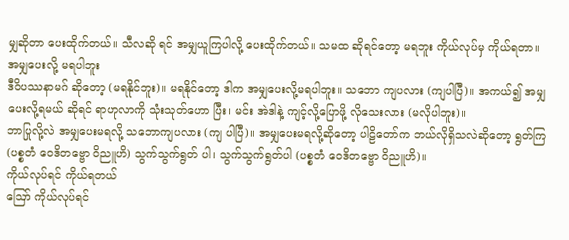မျှဆိုတာ ပေးထိုက်တယ်။ သီလဆို ရင် အမျှယူကြပါလို့ ပေးထိုက်တယ်။ သမထ ဆိုရင်တော့ မရဘူး ကိုယ်လုပ်မှ ကိုယ်ရတာ။
အမျှပေးလို့ မရပါဘူး
ဒီဝိပဿနာမဂ် ဆိုတော့ (မရနိုင်ဘူး)။ မရနိုင်တော့ ဒါက အမျှပေးလို့မရပါဘူး။ သဘော ကျပလား (ကျပါပြီ)။ အကယ်၍ အမျှပေးလို့ရမယ် ဆိုရင် ရာဟုလာကို သုံးသုတ်ဟော ပြီး၊ မင်း အဲဒါနဲ့ ကျင့်လို့ပြောဖို့ လိုသေးလား (မလိုပါဘူး)။
ဘာပြုလို့လဲ အမျှပေးမရလို့ သဘောကျပလား (ကျ ပါပြီ)။ အမျှပေးမရလို့ဆိုတော့ ပါဠိတော်က ဘယ်လိုရှိသလဲဆိုတော့ ရွတ်ကြ (ပစ္စတံ ဝေဒိတဗ္ဗော ဝိညူဟိ) သွက်သွက်ရွတ် ပါ၊ သွက်သွက်ရွတ်ပါ (ပစ္စတံ ဝေဒိတဗ္ဗော ဝိညူဟိ)။
ကိုယ်လုပ်ရင် ကိုယ်ရတယ်
ဪ ကိုယ်လုပ်ရင်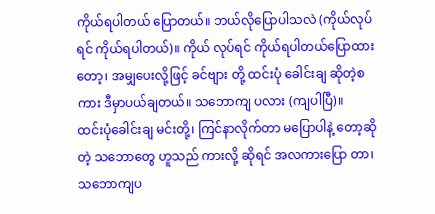ကိုယ်ရပါတယ် ပြောတယ်။ ဘယ်လိုပြောပါသလဲ (ကိုယ်လုပ်ရင် ကိုယ်ရပါတယ်)။ ကိုယ် လုပ်ရင် ကိုယ်ရပါတယ်ပြောထားတော့၊ အမျှပေးလို့ဖြင့် ခင်ဗျား တို့ ထင်းပုံ ခေါင်းချ ဆိုတဲ့စကား ဒီမှာပယ်ချတယ်။ သဘောကျ ပလား (ကျပါပြီ)။
ထင်းပုံခေါင်းချ မင်းတို့၊ ကြင်နာလိုက်တာ မပြောပါနဲ့ တော့ဆိုတဲ့ သဘောတွေ ဟူသည် ကားလို့ ဆိုရင် အလကားပြော တာ၊ သဘောကျပ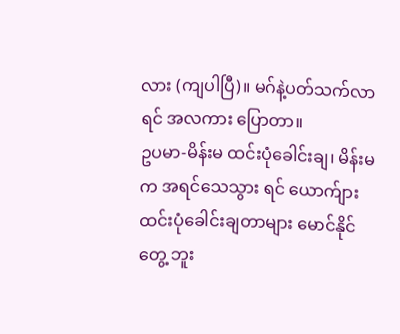လား (ကျပါပြီ)။ မဂ်နဲ့ပတ်သက်လာရင် အလကား ပြောတာ။
ဥပမာ-မိန်းမ ထင်းပုံခေါင်းချ၊ မိန်းမက အရင်သေသွား ရင် ယောက်ျား ထင်းပုံခေါင်းချတာများ မောင်နိုင်တွေ့ ဘူး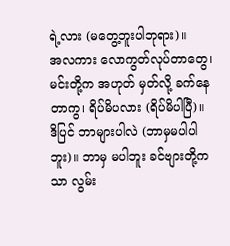ရဲ့လား (မတွေ့ဘူးပါဘုရား)။
အလကား လောကွတ်လုပ်တာတွေ၊ မင်းတို့က အဟုတ် မှတ်လို့ ခက်နေတာကွ၊ ရိပ်မိပလား (ရိပ်မိပါပြီ)။
ဒိပြင် ဘာများပါလဲ (ဘာမှမပါပါဘူး)။ ဘာမှ မပါဘူး ခင်ဗျားတို့ကသာ လွမ်း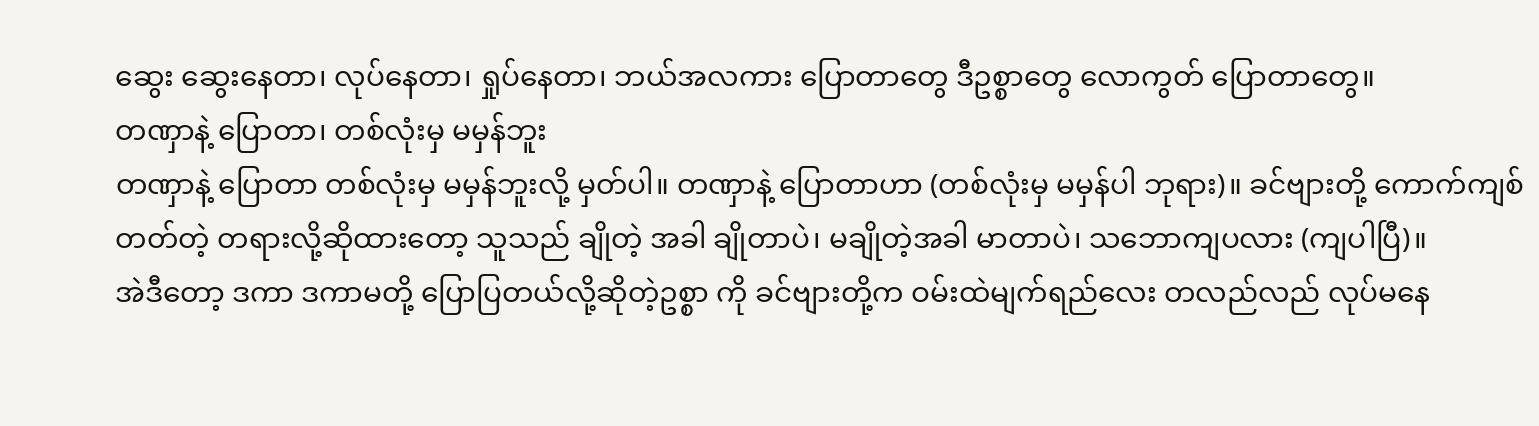ဆွေး ဆွေးနေတာ၊ လုပ်နေတာ၊ ရှုပ်နေတာ၊ ဘယ်အလကား ပြောတာတွေ ဒီဥစ္စာတွေ လောကွတ် ပြောတာတွေ။
တဏှာနဲ့ ပြောတာ၊ တစ်လုံးမှ မမှန်ဘူး
တဏှာနဲ့ ပြောတာ တစ်လုံးမှ မမှန်ဘူးလို့ မှတ်ပါ။ တဏှာနဲ့ ပြောတာဟာ (တစ်လုံးမှ မမှန်ပါ ဘုရား)။ ခင်ဗျားတို့ ကောက်ကျစ်တတ်တဲ့ တရားလို့ဆိုထားတော့ သူသည် ချိုတဲ့ အခါ ချိုတာပဲ၊ မချိုတဲ့အခါ မာတာပဲ၊ သဘောကျပလား (ကျပါပြီ)။
အဲဒီတော့ ဒကာ ဒကာမတို့ ပြောပြတယ်လို့ဆိုတဲ့ဥစ္စာ ကို ခင်ဗျားတို့က ဝမ်းထဲမျက်ရည်လေး တလည်လည် လုပ်မနေ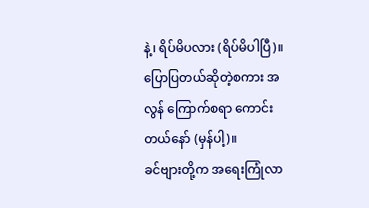နဲ့၊ ရိပ်မိပလား (ရိပ်မိပါပြီ)။ ပြောပြတယ်ဆိုတဲ့စကား အလွန် ကြောက်စရာ ကောင်းတယ်နော် (မှန်ပါ့)။
ခင်ဗျားတို့က အရေးကြုံလာ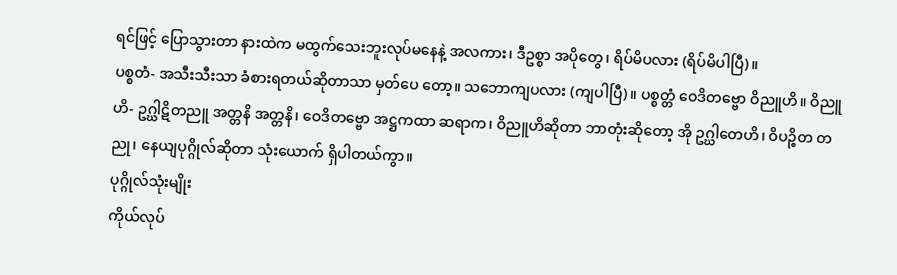ရင်ဖြင့် ပြောသွားတာ နားထဲက မထွက်သေးဘူးလုပ်မနေနဲ့ အလကား၊ ဒီဥစ္စာ အပိုတွေ၊ ရိပ်မိပလား (ရိပ်မိပါပြီ)။
ပစ္စတံ- အသီးသီးသာ ခံစားရတယ်ဆိုတာသာ မှတ်ပေ တော့။ သဘောကျပလား (ကျပါပြီ)။ ပစ္စတ္တံ ဝေဒိတဗ္ဗော ဝိညူဟိ။ ဝိညူဟိ- ဥဂ္ဃါဋိတညူ အတ္တနိ အတ္တနိ၊ ဝေဒိတဗ္ဗော အဋ္ဌကထာ ဆရာက၊ ဝိညူဟိဆိုတာ ဘာတုံးဆိုတော့ အို ဥဂ္ဃါတေဟိ၊ ဝိပဉ္စိတ တညု၊ နေယျပုဂ္ဂိုလ်ဆိုတာ သုံးယောက် ရှိပါတယ်ကွာ။
ပုဂ္ဂိုလ်သုံးမျိုး
ကိုယ်လုပ်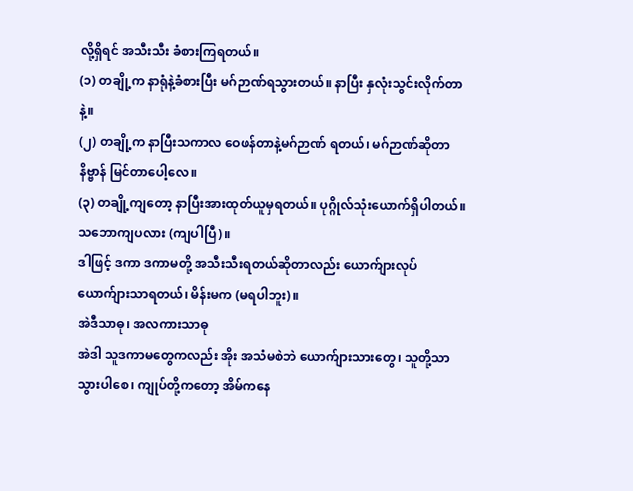လို့ရှိရင် အသီးသီး ခံစားကြရတယ်။
(၁) တချို့က နာရုံနဲ့ခံစားပြီး မဂ်ဉာဏ်ရသွားတယ်။ နာပြီး နှလုံးသွင်းလိုက်တာနဲ့။
(၂) တချို့က နာပြီးသကာလ ဝေဖန်တာနဲ့မဂ်ဉာဏ် ရတယ်၊ မဂ်ဉာဏ်ဆိုတာ နိဗ္ဗာန် မြင်တာပေါ့လေ။
(၃) တချို့ကျတော့ နာပြီးအားထုတ်ယူမှရတယ်။ ပုဂ္ဂိုလ်သုံးယောက်ရှိပါတယ်။ သဘောကျပလား (ကျပါပြီ)။
ဒါဖြင့် ဒကာ ဒကာမတို့ အသီးသီးရတယ်ဆိုတာလည်း ယောက်ျားလုပ် ယောက်ျားသာရတယ်၊ မိန်းမက (မရပါဘူး)။
အဲဒီသာဓု၊ အလကားသာဓု
အဲဒါ သူဒကာမတွေကလည်း အိုး အသံမစဲဘဲ ယောက်ျားသားတွေ၊ သူတို့သာ သွားပါစေ၊ ကျုပ်တို့ကတော့ အိမ်ကနေ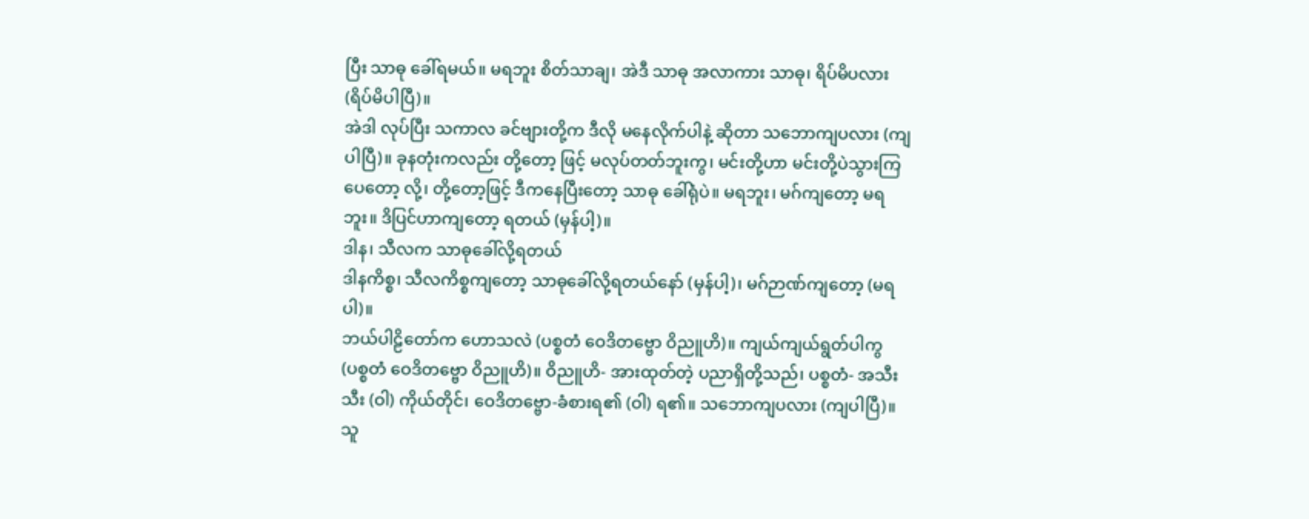ပြီး သာဓု ခေါ်ရမယ်။ မရဘူး စိတ်သာချ၊ အဲဒီ သာဓု အလာကား သာဓု၊ ရိပ်မိပလား (ရိပ်မိပါပြီ)။
အဲဒါ လုပ်ပြီး သကာလ ခင်ဗျားတို့က ဒီလို မနေလိုက်ပါနဲ့ ဆိုတာ သဘောကျပလား (ကျပါပြီ)။ ခုနတုံးကလည်း တို့တော့ ဖြင့် မလုပ်တတ်ဘူးကွ၊ မင်းတို့ဟာ မင်းတို့ပဲသွားကြပေတော့ လို့၊ တို့တော့ဖြင့် ဒီကနေပြီးတော့ သာဓု ခေါ်ရုံပဲ။ မရဘူး၊ မဂ်ကျတော့ မရဘူး။ ဒိပြင်ဟာကျတော့ ရတယ် (မှန်ပါ့)။
ဒါန၊ သီလက သာဓုခေါ်လို့ရတယ်
ဒါနကိစ္စ၊ သီလကိစ္စကျတော့ သာဓုခေါ်လို့ရတယ်နော် (မှန်ပါ့)၊ မဂ်ဉာဏ်ကျတော့ (မရပါ)။
ဘယ်ပါဠိတော်က ဟောသလဲ (ပစ္စတံ ဝေဒိတဗ္ဗော ဝိညူဟိ)။ ကျယ်ကျယ်ရွတ်ပါကွ (ပစ္စတံ ဝေဒိတဗ္ဗော ဝိညူဟိ)။ ဝိညူဟိ- အားထုတ်တဲ့ ပညာရှိတို့သည်၊ ပစ္စတံ- အသီးသီး (ဝါ) ကိုယ်တိုင်၊ ဝေဒိတဗ္ဗော-ခံစားရ၏ (ဝါ) ရ၏။ သဘောကျပလား (ကျပါပြီ)။
သူ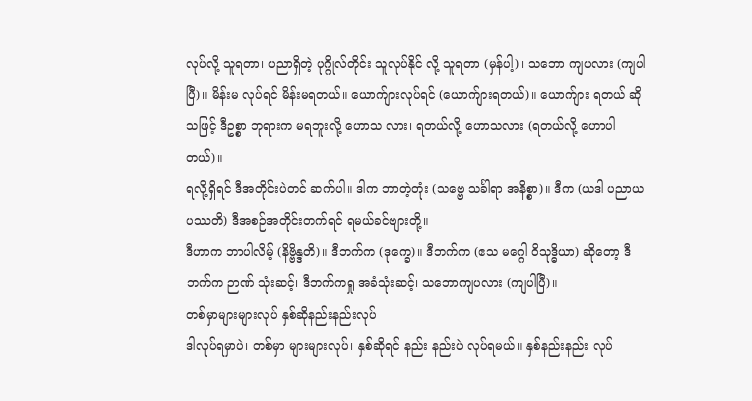လုပ်လို့ သူရတာ၊ ပညာရှိတဲ့ ပုဂ္ဂိုလ်တိုင်း သူလုပ်နိုင် လို့ သူရတာ (မှန်ပါ့)၊ သဘော ကျပလား (ကျပါပြီ)။ မိန်းမ လုပ်ရင် မိန်းမရတယ်။ ယောက်ျားလုပ်ရင် (ယောက်ျားရတယ်)။ ယောက်ျား ရတယ် ဆိုသဖြင့် ဒီဥစ္စာ ဘုရားက မရဘူးလို့ ဟောသ လား၊ ရတယ်လို့ ဟောသလား (ရတယ်လို့ ဟောပါတယ်)။
ရလို့ရှိရင် ဒီအတိုင်းပဲတင် ဆက်ပါ။ ဒါက ဘာတဲ့တုံး (သဗ္ဗေ သင်္ခါရာ အနိစ္စာ)။ ဒီက (ယဒါ ပညာယ ပဿတိ) ဒီအစဉ်အတိုင်းတက်ရင် ရမယ်ခင်ဗျားတို့။
ဒီဟာက ဘာပါလိမ့် (နိဗ္ဗိန္ဒတိ)။ ဒီဘက်က (ဒုက္ခေ)။ ဒီဘက်က (ဧသ မဂ္ဂေါ ဝိသုဒ္ဓိယာ) ဆိုတော့ ဒီဘက်က ဉာဏ် သုံးဆင့်၊ ဒီဘက်ကရှု အခံသုံးဆင့်၊ သဘောကျပလား (ကျပါပြီ)။
တစ်မှာများများလုပ် နှစ်ဆိုနည်းနည်းလုပ်
ဒါလုပ်ရမှာပဲ၊ တစ်မှာ များများလုပ်၊ နှစ်ဆိုရင် နည်း နည်းပဲ လုပ်ရမယ်။ နှစ်နည်းနည်း လုပ်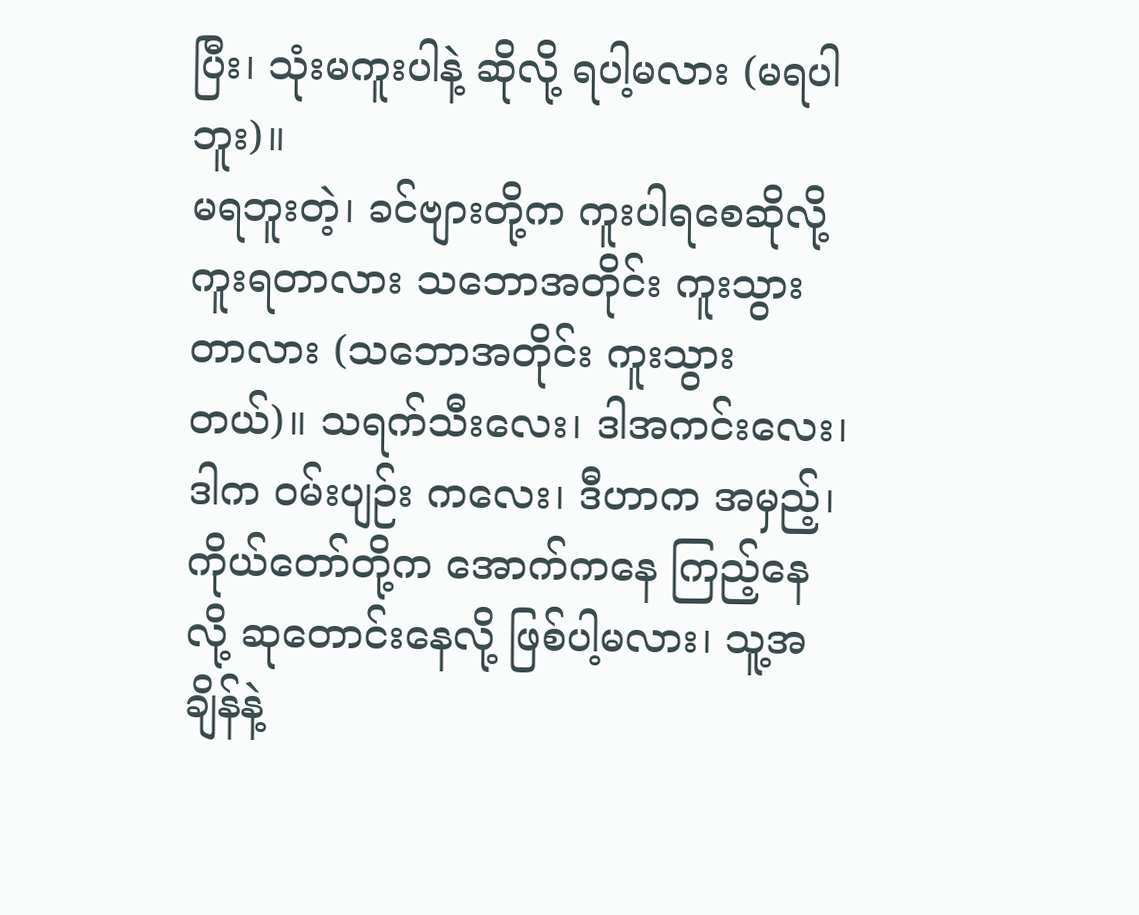ပြီး၊ သုံးမကူးပါနဲ့ ဆိုလို့ ရပါ့မလား (မရပါဘူး)။
မရဘူးတဲ့၊ ခင်ဗျားတို့က ကူးပါရစေဆိုလို့ ကူးရတာလား သဘောအတိုင်း ကူးသွားတာလား (သဘောအတိုင်း ကူးသွားတယ်)။ သရက်သီးလေး၊ ဒါအကင်းလေး၊ ဒါက ဝမ်းပျဉ်း ကလေး၊ ဒီဟာက အမှည့်၊ ကိုယ်တော်တို့က အောက်ကနေ ကြည့်နေလို့ ဆုတောင်းနေလို့ ဖြစ်ပါ့မလား၊ သူ့အချိန်နဲ့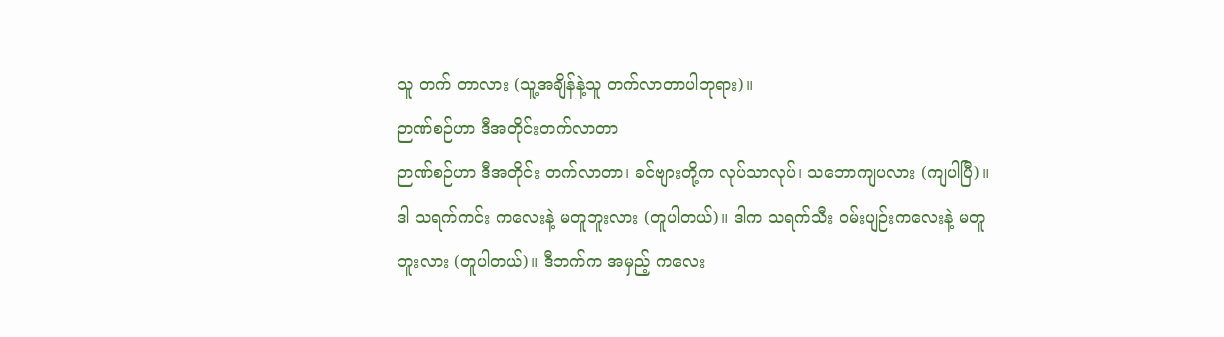သူ တက် တာလား (သူ့အချိန်နဲ့သူ တက်လာတာပါဘုရား)။
ဉာဏ်စဉ်ဟာ ဒီအတိုင်းတက်လာတာ
ဉာဏ်စဉ်ဟာ ဒီအတိုင်း တက်လာတာ၊ ခင်ဗျားတို့က လုပ်သာလုပ်၊ သဘောကျပလား (ကျပါပြီ)။ ဒါ သရက်ကင်း ကလေးနဲ့ မတူဘူးလား (တူပါတယ်)။ ဒါက သရက်သီး ဝမ်းပျဉ်းကလေးနဲ့ မတူဘူးလား (တူပါတယ်)။ ဒီဘက်က အမှည့် ကလေး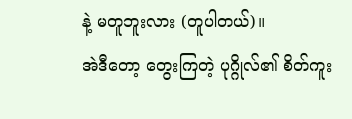နဲ့ မတူဘူးလား (တူပါတယ်)။
အဲဒီတော့ တွေးကြတဲ့ ပုဂ္ဂိုလ်၏ စိတ်ကူး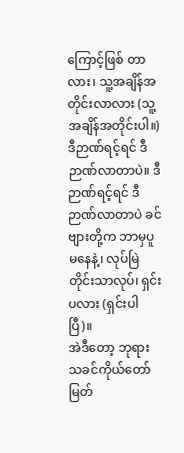ကြောင့်ဖြစ် တာလား၊ သူ့အချိန်အတိုင်းလာလား (သူ့အချိန်အတိုင်းပါ။) ဒီဉာဏ်ရင့်ရင် ဒီဉာဏ်လာတာပဲ။ ဒီဉာဏ်ရင့်ရင် ဒီဉာဏ်လာတာပဲ ခင်ဗျားတို့က ဘာမှပူမနေနဲ့၊ လုပ်မြဲတိုင်းသာလုပ်၊ ရှင်း ပလား (ရှင်းပါပြီ)။
အဲဒီတော့ ဘုရားသခင်ကိုယ်တော်မြတ်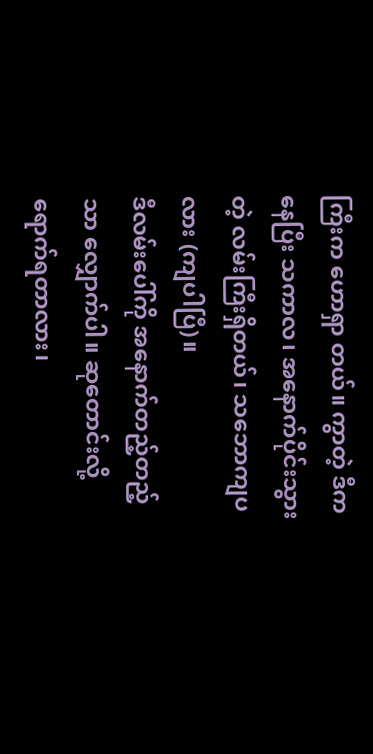ကြီးက ဟောရှာ တယ်။ ကွာတဲ့ ဒီကနေပြီး သကာလ၊ အနောက်ပိုင်းသွားတဲ့ လမ်းကြီးရှိတယ်၊ သဘောကျပလား (ကျပါပြီ)။
ဒီလမ်းပေါ်ကို အနောက်တည့်တည့်သာ လျှောက်ပါ။ ဆုတောင်းလို့ ရောက်ရတာလား၊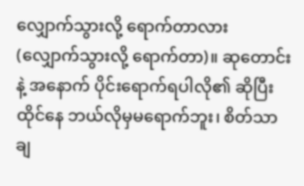လျှောက်သွားလို့ ရောက်တာလား (လျှောက်သွားလို့ ရောက်တာ)။ ဆုတောင်းနဲ့ အနောက် ပိုင်းရောက်ရပါလို၏ ဆိုပြီး ထိုင်နေ ဘယ်လိုမှမရောက်ဘူး၊ စိတ်သာချ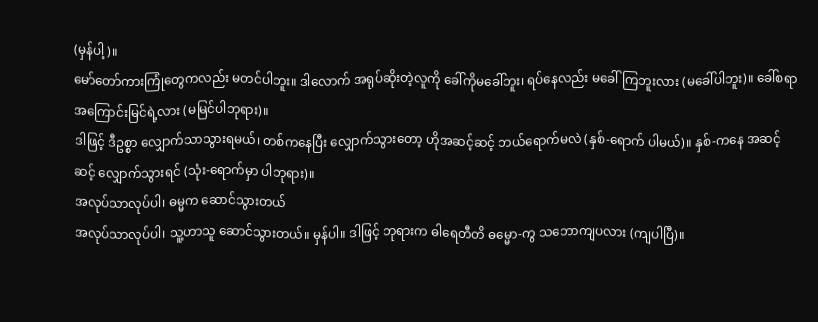(မှန်ပါ့)။
မော်တော်ကားကြုံတွေကလည်း မတင်ပါဘူး။ ဒါလောက် အရုပ်ဆိုးတဲ့လူကို ခေါ်ကိုမခေါ်ဘူး၊ ရပ်နေလည်း မခေါ်ကြဘူးလား (မခေါ်ပါဘူး)။ ခေါ်စရာအကြောင်းမြင်ရဲ့လား (မမြင်ပါဘုရား)။
ဒါဖြင့် ဒီဥစ္စာ လျှောက်သာသွားရမယ်၊ တစ်ကနေပြီး လျှောက်သွားတော့ ဟိုအဆင့်ဆင့် ဘယ်ရောက်မလဲ (နှစ်-ရောက် ပါမယ်)။ နှစ်-ကနေ အဆင့်ဆင့် လျှောက်သွားရင် (သုံး-ရောက်မှာ ပါဘုရား)။
အလုပ်သာလုပ်ပါ၊ ဓမ္မက ဆောင်သွားတယ်
အလုပ်သာလုပ်ပါ၊ သူ့ဟာသူ ဆောင်သွားတယ်။ မှန်ပါ။ ဒါဖြင့် ဘုရားက ဓါရေတီတိ ဓမ္မော-ကွ သဘောကျပလား (ကျပါပြီ)။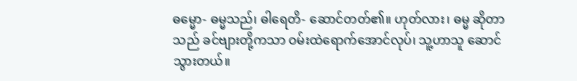ဓမ္မော- ဓမ္မသည်၊ ဓါရေတိ- ဆောင်တတ်၏။ ဟုတ်လား၊ ဓမ္မ ဆိုတာသည် ခင်ဗျားတို့ကသာ ဝမ်းထဲရောက်အောင်လုပ်၊ သူ့ဟာသူ ဆောင်သွားတယ်။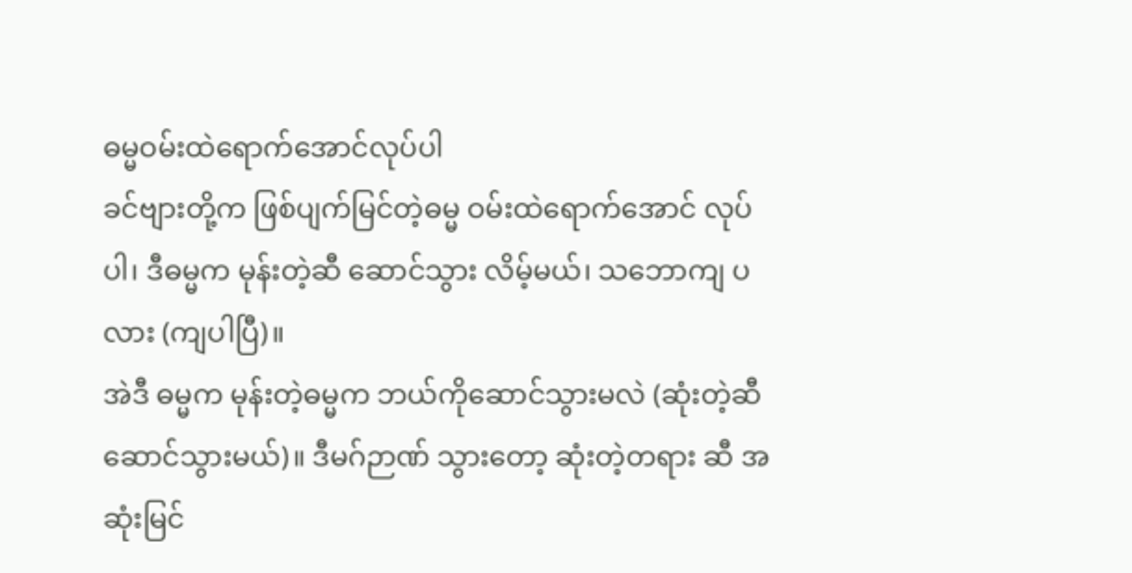ဓမ္မဝမ်းထဲရောက်အောင်လုပ်ပါ
ခင်ဗျားတို့က ဖြစ်ပျက်မြင်တဲ့ဓမ္မ ဝမ်းထဲရောက်အောင် လုပ်ပါ၊ ဒီဓမ္မက မုန်းတဲ့ဆီ ဆောင်သွား လိမ့်မယ်၊ သဘောကျ ပလား (ကျပါပြီ)။
အဲဒီ ဓမ္မက မုန်းတဲ့ဓမ္မက ဘယ်ကိုဆောင်သွားမလဲ (ဆုံးတဲ့ဆီ ဆောင်သွားမယ်)။ ဒီမဂ်ဉာဏ် သွားတော့ ဆုံးတဲ့တရား ဆီ အဆုံးမြင်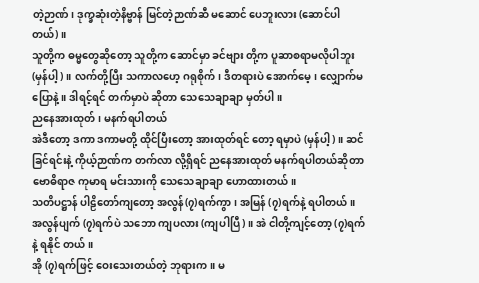တဲ့ဉာဏ်၊ ဒုက္ခဆုံးတဲ့နိဗ္ဗာန် မြင်တဲ့ဉာဏ်ဆီ မဆောင် ပေဘူးလား (ဆောင်ပါတယ်)။
သူတို့က ဓမ္မတွေဆိုတော့ သူတို့က ဆောင်မှာ ခင်ဗျား တို့က ပူဆာစရာမလိုပါဘူး (မှန်ပါ့)။ လက်တို့ပြီး သကာလဟေ့ ဂရုစိုက်၊ ဒီတရားပဲ အောက်မေ့၊ လျှောက်မပြောနဲ့။ ဒါရင့်ရင် တက်မှာပဲ ဆိုတာ သေသေချာချာ မှတ်ပါ။
ညနေအားထုတ်၊ မနက်ရပါတယ်
အဲဒီတော့ ဒကာ ဒကာမတို့ ထိုင်ပြီးတော့ အားထုတ်ရင် တော့ ရမှာပဲ (မှန်ပါ့)။ ဆင်ခြင်ရင်းနဲ့ ကိုယ့်ဉာဏ်က တက်လာ လို့ရှိရင် ညနေအားထုတ် မနက်ရပါတယ်ဆိုတာ ဗောဓိရာဇ ကုမာရ မင်းသားကို သေသေချာချာ ဟောထားတယ်။
သတိပဋ္ဌာန် ပါဠိတော်ကျတော့ အလွန်(၇)ရက်ကွာ၊ အမြန် (၇)ရက်နဲ့ ရပါတယ်။ အလွန်ပျက် (၇)ရက်ပဲ သဘော ကျပလား (ကျပါပြီ)။ အဲ ငါတို့ကျင့်တော့ (၇)ရက်နဲ့ ရနိုင် တယ်။
အို (၇)ရက်ဖြင့် ဝေးသေးတယ်တဲ့ ဘုရားက။ မ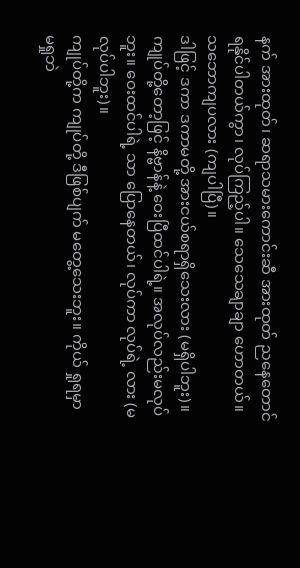နက် အားထုတ်၊ ဆရာသမားကောင်းဆီ အားထုတ် ညနေတောင် ရနိုင်ပါတယ်ကွာ၊ လုပ်ကြည့်ပါ။ သေသေချာချာ ဟောတယ်။ သဘောကျပလား (ကျပါပြီ)။
ဒါဖြင့် ဒကာ ဒကာမတို့ အားငယ်စရာရှိသေးလား (မရှိပါဘူး)။ ကျုပ်တို့တော့ဖြင့် နိဗ္ဗာန်နဲ့ ဝေးပြီထင်ပါရဲ့။ အလုပ်လည်းမလုပ်ဘူး။ ဝေးထင်ပါရဲ့ သာ ပြောနေတယ်၊ လုပ်ကာ လုပ်ရဲ့ လား (မလုပ်ပါဘူး)။
ကျုပ်တို့က ကျုပ်တို့ ဒီဖြစ်ပျက် မတွေ့သေးဘူး။ ကိုယ် ရှုရမှာ မရှုဘဲ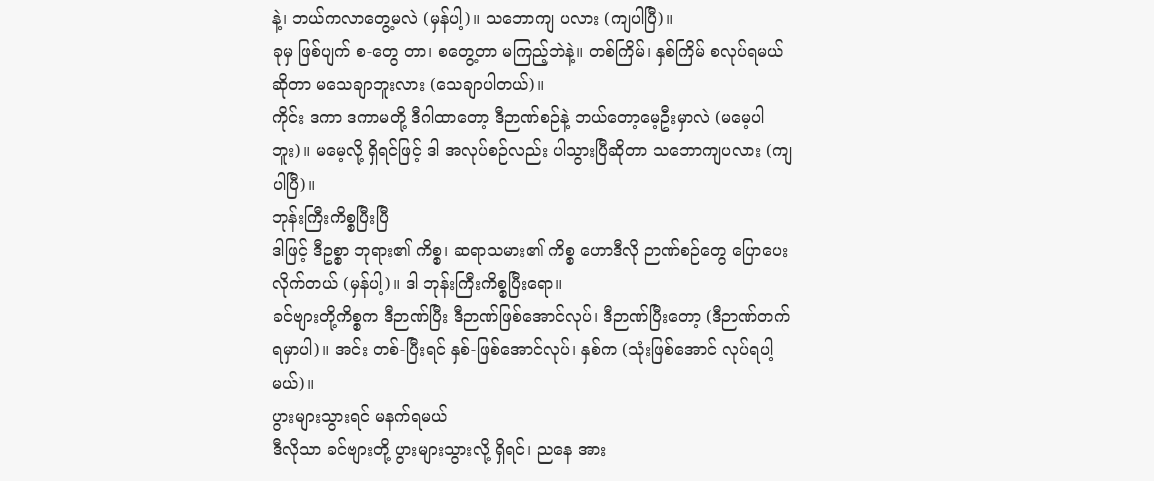နဲ့၊ ဘယ်ကလာတွေ့မလဲ (မှန်ပါ့)။ သဘောကျ ပလား (ကျပါပြီ)။
ခုမှ ဖြစ်ပျက် စ-တွေ တာ၊ စတွေ့တာ မကြည့်ဘဲနဲ့။ တစ်ကြိမ်၊ နှစ်ကြိမ် စလုပ်ရမယ်ဆိုတာ မသေချာဘူးလား (သေချာပါတယ်)။
ကိုင်း ဒကာ ဒကာမတို့ ဒီဂါထာတော့ ဒီဉာဏ်စဉ်နဲ့ ဘယ်တော့မေ့ဦးမှာလဲ (မမေ့ပါဘူး)။ မမေ့လို့ ရှိရင်ဖြင့် ဒါ အလုပ်စဉ်လည်း ပါသွားပြီဆိုတာ သဘောကျပလား (ကျပါပြီ)။
ဘုန်းကြီးကိစ္စပြီးပြီ
ဒါဖြင့် ဒီဥစ္စာ ဘုရား၏ ကိစ္စ၊ ဆရာသမား၏ ကိစ္စ ဟောဒီလို ဉာဏ်စဉ်တွေ ပြောပေးလိုက်တယ် (မှန်ပါ့)။ ဒါ ဘုန်းကြီးကိစ္စပြီးရော။
ခင်ဗျားတို့ကိစ္စက ဒီဉာဏ်ပြီး ဒီဉာဏ်ဖြစ်အောင်လုပ်၊ ဒီဉာဏ်ပြီးတော့ (ဒီဉာဏ်တက်ရမှာပါ)။ အင်း တစ်-ပြီးရင် နှစ်-ဖြစ်အောင်လုပ်၊ နှစ်က (သုံးဖြစ်အောင် လုပ်ရပါ့မယ်)။
ပွားများသွားရင် မနက်ရမယ်
ဒီလိုသာ ခင်ဗျားတို့ ပွားများသွားလို့ ရှိရင်၊ ညနေ အား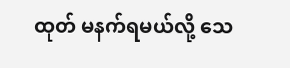ထုတ် မနက်ရမယ်လို့ သေ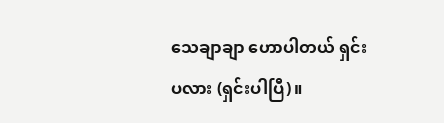သေချာချာ ဟောပါတယ် ရှင်းပလား (ရှင်းပါပြီ)။